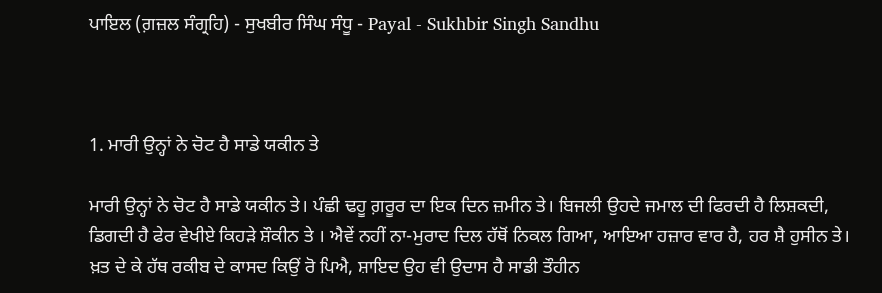ਪਾਇਲ (ਗ਼ਜ਼ਲ ਸੰਗ੍ਰਹਿ) - ਸੁਖਬੀਰ ਸਿੰਘ ਸੰਧੂ - Payal - Sukhbir Singh Sandhu



1. ਮਾਰੀ ਉਨ੍ਹਾਂ ਨੇ ਚੋਟ ਹੈ ਸਾਡੇ ਯਕੀਨ ਤੇ

ਮਾਰੀ ਉਨ੍ਹਾਂ ਨੇ ਚੋਟ ਹੈ ਸਾਡੇ ਯਕੀਨ ਤੇ। ਪੰਛੀ ਢਹੂ ਗ਼ਰੂਰ ਦਾ ਇਕ ਦਿਨ ਜ਼ਮੀਨ ਤੇ। ਬਿਜਲੀ ਉਹਦੇ ਜਮਾਲ ਦੀ ਫਿਰਦੀ ਹੈ ਲਿਸ਼ਕਦੀ, ਡਿਗਦੀ ਹੈ ਫੇਰ ਵੇਖੀਏ ਕਿਹੜੇ ਸ਼ੌਕੀਨ ਤੇ । ਐਵੇਂ ਨਹੀਂ ਨਾ-ਮੁਰਾਦ ਦਿਲ ਹੱਥੋਂ ਨਿਕਲ ਗਿਆ, ਆਇਆ ਹਜ਼ਾਰ ਵਾਰ ਹੈ, ਹਰ ਸ਼ੈ ਹੁਸੀਨ ਤੇ। ਖ਼ਤ ਦੇ ਕੇ ਹੱਥ ਰਕੀਬ ਦੇ ਕਾਸਦ ਕਿਉਂ ਰੋ ਪਿਐ, ਸ਼ਾਇਦ ਉਹ ਵੀ ਉਦਾਸ ਹੈ ਸਾਡੀ ਤੌਹੀਨ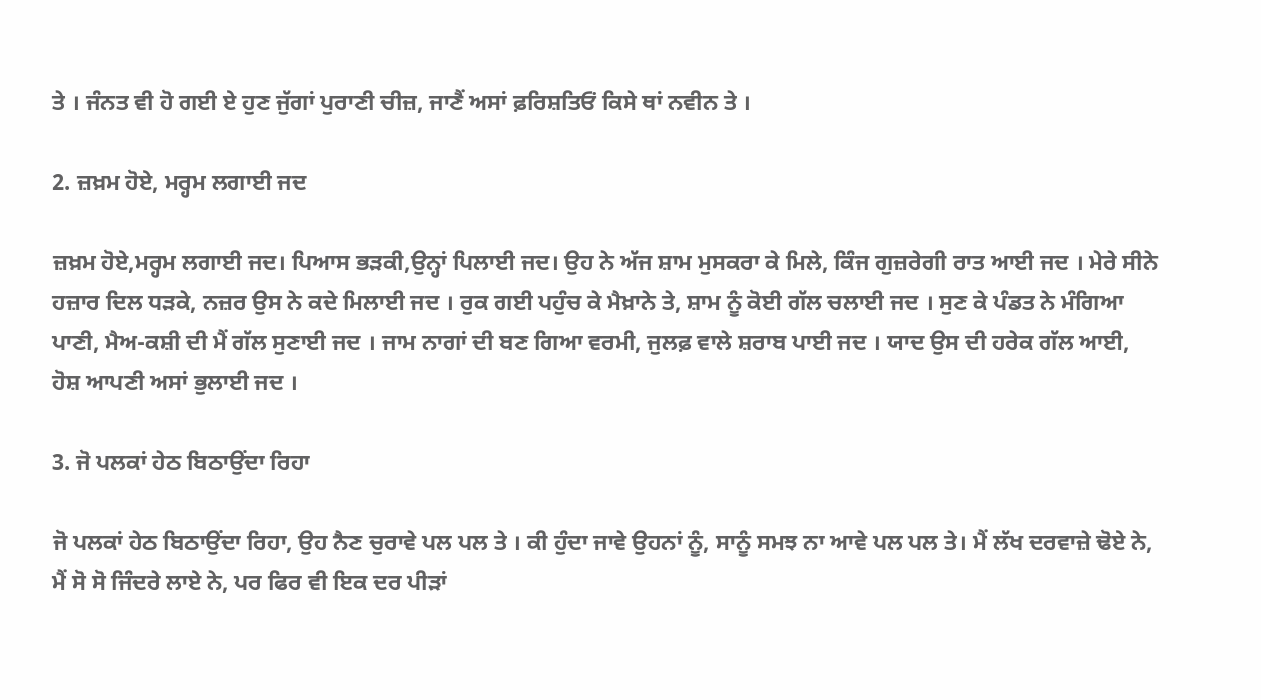ਤੇ । ਜੰਨਤ ਵੀ ਹੋ ਗਈ ਏ ਹੁਣ ਜੁੱਗਾਂ ਪੁਰਾਣੀ ਚੀਜ਼, ਜਾਣੈਂ ਅਸਾਂ ਫ਼ਰਿਸ਼ਤਿਓਂ ਕਿਸੇ ਥਾਂ ਨਵੀਨ ਤੇ ।

2. ਜ਼ਖ਼ਮ ਹੋਏ, ਮਰ੍ਹਮ ਲਗਾਈ ਜਦ

ਜ਼ਖ਼ਮ ਹੋਏ,ਮਰ੍ਹਮ ਲਗਾਈ ਜਦ। ਪਿਆਸ ਭੜਕੀ,ਉਨ੍ਹਾਂ ਪਿਲਾਈ ਜਦ। ਉਹ ਨੇ ਅੱਜ ਸ਼ਾਮ ਮੁਸਕਰਾ ਕੇ ਮਿਲੇ, ਕਿੰਜ ਗੁਜ਼ਰੇਗੀ ਰਾਤ ਆਈ ਜਦ । ਮੇਰੇ ਸੀਨੇ ਹਜ਼ਾਰ ਦਿਲ ਧੜਕੇ, ਨਜ਼ਰ ਉਸ ਨੇ ਕਦੇ ਮਿਲਾਈ ਜਦ । ਰੁਕ ਗਈ ਪਹੁੰਚ ਕੇ ਮੈਖ਼ਾਨੇ ਤੇ, ਸ਼ਾਮ ਨੂੰ ਕੋਈ ਗੱਲ ਚਲਾਈ ਜਦ । ਸੁਣ ਕੇ ਪੰਡਤ ਨੇ ਮੰਗਿਆ ਪਾਣੀ, ਮੈਅ-ਕਸ਼ੀ ਦੀ ਮੈਂ ਗੱਲ ਸੁਣਾਈ ਜਦ । ਜਾਮ ਨਾਗਾਂ ਦੀ ਬਣ ਗਿਆ ਵਰਮੀ, ਜੁਲਫ਼ ਵਾਲੇ ਸ਼ਰਾਬ ਪਾਈ ਜਦ । ਯਾਦ ਉਸ ਦੀ ਹਰੇਕ ਗੱਲ ਆਈ, ਹੋਸ਼ ਆਪਣੀ ਅਸਾਂ ਭੁਲਾਈ ਜਦ ।

3. ਜੋ ਪਲਕਾਂ ਹੇਠ ਬਿਠਾਉਂਦਾ ਰਿਹਾ

ਜੋ ਪਲਕਾਂ ਹੇਠ ਬਿਠਾਉਂਦਾ ਰਿਹਾ, ਉਹ ਨੈਣ ਚੁਰਾਵੇ ਪਲ ਪਲ ਤੇ । ਕੀ ਹੁੰਦਾ ਜਾਵੇ ਉਹਨਾਂ ਨੂੰ, ਸਾਨੂੰ ਸਮਝ ਨਾ ਆਵੇ ਪਲ ਪਲ ਤੇ। ਮੈਂ ਲੱਖ ਦਰਵਾਜ਼ੇ ਢੋਏ ਨੇ, ਮੈਂ ਸੋ ਸੋ ਜਿੰਦਰੇ ਲਾਏ ਨੇ, ਪਰ ਫਿਰ ਵੀ ਇਕ ਦਰ ਪੀੜਾਂ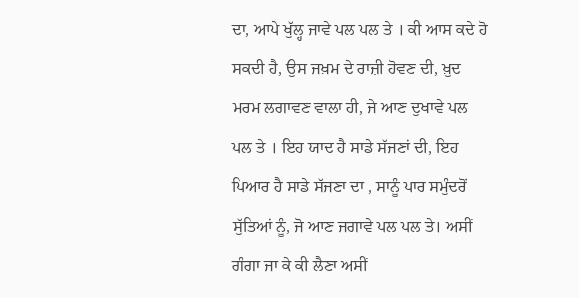ਦਾ, ਆਪੇ ਖੁੱਲ੍ਹ ਜਾਵੇ ਪਲ ਪਲ ਤੇ । ਕੀ ਆਸ ਕਦੇ ਹੋ ਸਕਦੀ ਹੈ, ਉਸ ਜਖ਼ਮ ਦੇ ਰਾਜ਼ੀ ਹੋਵਣ ਦੀ, ਖ਼ੁਦ ਮਰਮ ਲਗਾਵਣ ਵਾਲਾ ਹੀ, ਜੇ ਆਣ ਦੁਖਾਵੇ ਪਲ ਪਲ ਤੇ । ਇਹ ਯਾਦ ਹੈ ਸਾਡੇ ਸੱਜਣਾਂ ਦੀ, ਇਹ ਪਿਆਰ ਹੈ ਸਾਡੇ ਸੱਜਣਾ ਦਾ , ਸਾਨੂੰ ਪਾਰ ਸਮੁੰਦਰੋਂ ਸੁੱਤਿਆਂ ਨੂੰ, ਜੋ ਆਣ ਜਗਾਵੇ ਪਲ ਪਲ ਤੇ। ਅਸੀਂ ਗੰਗਾ ਜਾ ਕੇ ਕੀ ਲੈਣਾ ਅਸੀਂ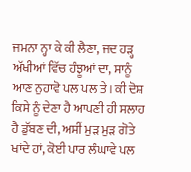ਜਮਨਾ ਨ੍ਹਾ ਕੇ ਕੀ ਲੈਣਾ, ਜਦ ਹੜ੍ਹ ਅੱਖੀਆਂ ਵਿੱਚ ਹੰਝੂਆਂ ਦਾ, ਸਾਨੂੰ ਆਣ ਨੁਹਾਵੋ ਪਲ ਪਲ ਤੇ। ਕੀ ਦੋਸ਼ ਕਿਸੇ ਨੂੰ ਦੇਣਾ ਹੈ ਆਪਣੀ ਹੀ ਸਲਾਹ ਹੈ ਡੁੱਬਣ ਦੀ, ਅਸੀਂ ਮੁੜ ਮੁੜ ਗੋਤੇ ਖਾਂਦੇ ਹਾਂ, ਕੋਈ ਪਾਰ ਲੰਘਾਵੇ ਪਲ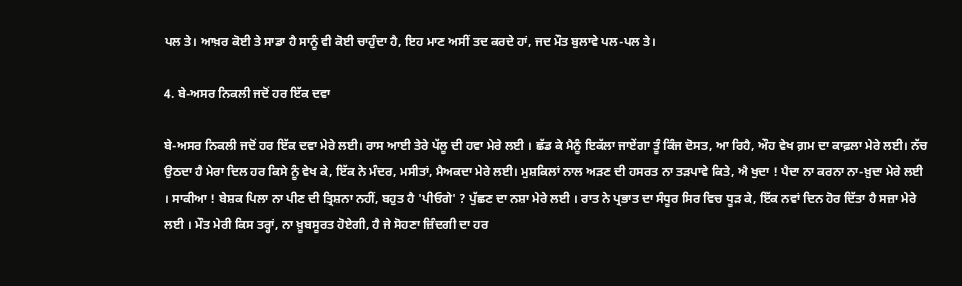ਪਲ ਤੇ। ਆਖ਼ਰ ਕੋਈ ਤੇ ਸਾਡਾ ਹੈ ਸਾਨੂੰ ਵੀ ਕੋਈ ਚਾਹੁੰਦਾ ਹੈ, ਇਹ ਮਾਣ ਅਸੀਂ ਤਦ ਕਰਦੇ ਹਾਂ, ਜਦ ਮੌਤ ਬੁਲਾਵੇ ਪਲ-ਪਲ ਤੇ।

4. ਬੇ-ਅਸਰ ਨਿਕਲੀ ਜਦੋਂ ਹਰ ਇੱਕ ਦਵਾ

ਬੇ-ਅਸਰ ਨਿਕਲੀ ਜਦੋਂ ਹਰ ਇੱਕ ਦਵਾ ਮੇਰੇ ਲਈ। ਰਾਸ ਆਈ ਤੇਰੇ ਪੱਲੂ ਦੀ ਹਵਾ ਮੇਰੇ ਲਈ । ਛੱਡ ਕੇ ਮੈਨੂੰ ਇਕੱਲਾ ਜਾਏਂਗਾ ਤੂੰ ਕਿੰਜ ਦੋਸਤ, ਆ ਰਿਹੈ, ਔਹ ਵੇਖ ਗ਼ਮ ਦਾ ਕਾਫ਼ਲਾ ਮੇਰੇ ਲਈ। ਨੱਚ ਉਠਦਾ ਹੈ ਮੇਰਾ ਦਿਲ ਹਰ ਕਿਸੇ ਨੂੰ ਵੇਖ ਕੇ, ਇੱਕ ਨੇ ਮੰਦਰ, ਮਸੀਤਾਂ, ਮੈਅਕਦਾ ਮੇਰੇ ਲਈ। ਮੁਸ਼ਕਿਲਾਂ ਨਾਲ ਅੜਣ ਦੀ ਹਸਰਤ ਨਾ ਤੜਪਾਵੇ ਕਿਤੇ, ਐ ਖੁਦਾ ! ਪੈਦਾ ਨਾ ਕਰਨਾ ਨਾ-ਖ਼ੁਦਾ ਮੇਰੇ ਲਈ । ਸਾਕੀਆ ! ਬੇਸ਼ਕ ਪਿਲਾ ਨਾ ਪੀਣ ਦੀ ਤ੍ਰਿਸ਼ਨਾ ਨਹੀਂ, ਬਹੁਤ ਹੈ 'ਪੀਓਗੇ' ? ਪੁੱਛਣ ਦਾ ਨਸ਼ਾ ਮੇਰੇ ਲਈ । ਰਾਤ ਨੇ ਪ੍ਰਭਾਤ ਦਾ ਸੰਧੂਰ ਸਿਰ ਵਿਚ ਧੂੜ ਕੇ, ਇੱਕ ਨਵਾਂ ਦਿਨ ਹੋਰ ਦਿੱਤਾ ਹੈ ਸਜ਼ਾ ਮੇਰੇ ਲਈ । ਮੌਤ ਮੇਰੀ ਕਿਸ ਤਰ੍ਹਾਂ, ਨਾ ਖ਼ੂਬਸੂਰਤ ਹੋਏਗੀ, ਹੈ ਜੇ ਸੋਹਣਾ ਜ਼ਿੰਦਗੀ ਦਾ ਹਰ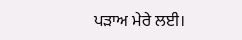ਪੜਾਅ ਮੇਰੇ ਲਈ।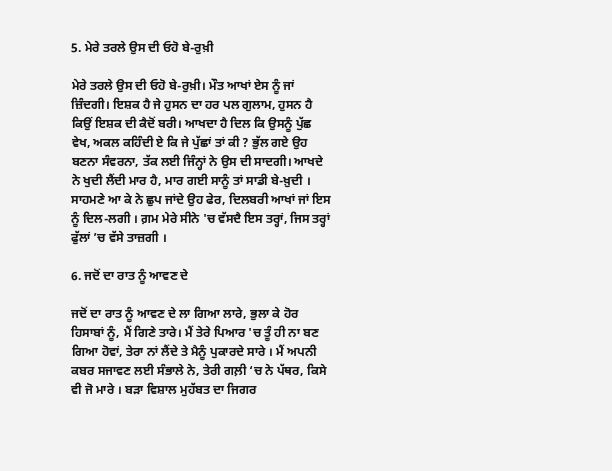5. ਮੇਰੇ ਤਰਲੇ ਉਸ ਦੀ ਓਹੋ ਬੇ-ਰੁਖ਼ੀ

ਮੇਰੇ ਤਰਲੇ ਉਸ ਦੀ ਓਹੋ ਬੇ-ਰੁਖ਼ੀ। ਮੌਤ ਆਖਾਂ ਏਸ ਨੂੰ ਜਾਂ ਜ਼ਿੰਦਗੀ। ਇਸ਼ਕ ਹੈ ਜੇ ਹੁਸਨ ਦਾ ਹਰ ਪਲ ਗੁਲਾਮ, ਹੁਸਨ ਹੈ ਕਿਉਂ ਇਸ਼ਕ ਦੀ ਕੈਦੋਂ ਬਰੀ। ਆਖਦਾ ਹੈ ਦਿਲ ਕਿ ਉਸਨੂੰ ਪੁੱਛ ਵੇਖ, ਅਕਲ ਕਹਿੰਦੀ ਏ ਕਿ ਜੇ ਪੁੱਛਾਂ ਤਾਂ ਕੀ ? ਭੁੱਲ ਗਏ ਉਹ ਬਣਨਾ ਸੰਵਰਨਾ, ਤੱਕ ਲਈ ਜਿੰਨ੍ਹਾਂ ਨੇ ਉਸ ਦੀ ਸਾਦਗੀ। ਆਖਦੇ ਨੇ ਖੁਦੀ ਲੈਂਦੀ ਮਾਰ ਹੈ, ਮਾਰ ਗਈ ਸਾਨੂੰ ਤਾਂ ਸਾਡੀ ਬੇ-ਖ਼ੁਦੀ । ਸਾਹਮਣੇ ਆ ਕੇ ਨੇ ਛੁਪ ਜਾਂਦੇ ਉਹ ਫੇਰ, ਦਿਲਬਰੀ ਆਖਾਂ ਜਾਂ ਇਸ ਨੂੰ ਦਿਲ-ਲਗੀ । ਗ਼ਮ ਮੇਰੇ ਸੀਨੇ 'ਚ ਵੱਸਦੈ ਇਸ ਤਰ੍ਹਾਂ, ਜਿਸ ਤਰ੍ਹਾਂ ਫੁੱਲਾਂ ’ਚ ਵੱਸੇ ਤਾਜ਼ਗੀ ।

6. ਜਦੋਂ ਦਾ ਰਾਤ ਨੂੰ ਆਵਣ ਦੇ

ਜਦੋਂ ਦਾ ਰਾਤ ਨੂੰ ਆਵਣ ਦੇ ਲਾ ਗਿਆ ਲਾਰੇ, ਭੁਲਾ ਕੇ ਹੋਰ ਹਿਸਾਬਾਂ ਨੂੰ, ਮੈਂ ਗਿਣੇ ਤਾਰੇ। ਮੈਂ ਤੇਰੇ ਪਿਆਰ 'ਚ ਤੂੰ ਹੀ ਨਾ ਬਣ ਗਿਆ ਹੋਵਾਂ, ਤੇਰਾ ਨਾਂ ਲੈਂਦੇ ਤੇ ਮੈਨੂੰ ਪੁਕਾਰਦੇ ਸਾਰੇ । ਮੈਂ ਅਪਨੀ ਕਬਰ ਸਜਾਵਣ ਲਈ ਸੰਭਾਲੇ ਨੇ, ਤੇਰੀ ਗਲ਼ੀ ‘ਚ ਨੇ ਪੱਥਰ, ਕਿਸੇ ਵੀ ਜੋ ਮਾਰੇ । ਬੜਾ ਵਿਸ਼ਾਲ ਮੁਹੱਬਤ ਦਾ ਜਿਗਰ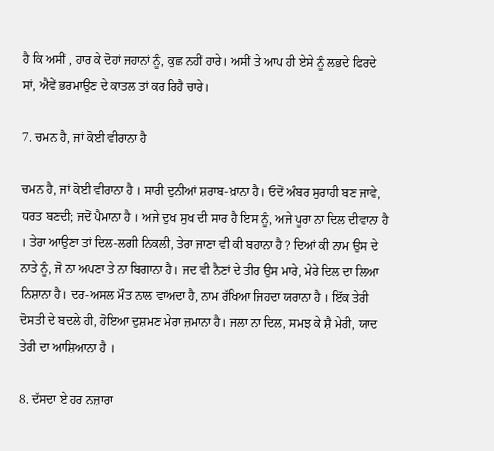ਹੈ ਕਿ ਅਸੀਂ , ਹਾਰ ਕੇ ਦੋਹਾਂ ਜਹਾਨਾਂ ਨੂੰ, ਕੁਛ ਨਹੀਂ ਹਾਰੇ। ਅਸੀਂ ਤੇ ਆਪ ਹੀ ਏਸੇ ਨੂੰ ਲਭਦੇ ਫਿਰਦੇ ਸਾਂ, ਐਵੇਂ ਭਰਮਾਉਣ ਦੇ ਕਾਤਲ ਤਾਂ ਕਰ ਰਿਹੈ ਚਾਰੇ।

7. ਚਮਨ ਹੈ, ਜਾਂ ਕੋਈ ਵੀਰਾਨਾ ਹੈ

ਚਮਨ ਹੈ, ਜਾਂ ਕੋਈ ਵੀਰਾਨਾ ਹੈ । ਸਾਰੀ ਦੁਨੀਆਂ ਸ਼ਰਾਬ-ਖ਼ਾਨਾ ਹੈ। ਓਦੋਂ ਅੰਬਰ ਸੁਰਾਹੀ ਬਣ ਜਾਵੇ, ਧਰਤ ਬਣਦੀ; ਜਦੋਂ ਪੈਮਾਨਾ ਹੈ । ਅਜੇ ਦੁਖ ਸੁਖ ਦੀ ਸਾਰ ਹੈ ਇਸ ਨੂੰ, ਅਜੇ ਪੂਰਾ ਨਾ ਦਿਲ ਦੀਵਾਨਾ ਹੈ । ਤੇਰਾ ਆਉਣਾ ਤਾਂ ਦਿਲ-ਲਗੀ ਨਿਕਲੀ, ਤੇਰਾ ਜਾਣਾ ਵੀ ਕੀ ਬਹਾਨਾ ਹੈ ? ਦਿਆਂ ਕੀ ਨਾਮ ਉਸ ਦੇ ਨਾਤੇ ਨੂੰ, ਜੋ ਨਾ ਅਪਣਾ ਤੇ ਨਾ ਬਿਗਾਨਾ ਹੈ। ਜਦ ਵੀ ਨੈਣਾਂ ਦੇ ਤੀਰ ਉਸ ਮਾਰੇ, ਮੇਰੇ ਦਿਲ ਦਾ ਲਿਆ ਨਿਸ਼ਾਨਾ ਹੈ। ਦਰ-ਅਸਲ ਮੌਤ ਨਾਲ ਵਾਅਦਾ ਹੈ, ਨਾਮ ਰੱਖਿਆ ਜਿਹਦਾ ਯਰਾਨਾ ਹੈ । ਇੱਕ ਤੇਰੀ ਦੋਸਤੀ ਦੇ ਬਦਲੇ ਹੀ, ਹੋਇਆ ਦੁਸ਼ਮਣ ਮੇਰਾ ਜ਼ਮਾਨਾ ਹੈ। ਜਲਾ ਨਾ ਦਿਲ, ਸਮਝ ਕੇ ਸ਼ੈ ਮੇਰੀ, ਯਾਦ ਤੇਰੀ ਦਾ ਆਸ਼ਿਆਨਾ ਹੈ ।

8. ਦੱਸਦਾ ਏ ਹਰ ਨਜ਼ਾਰਾ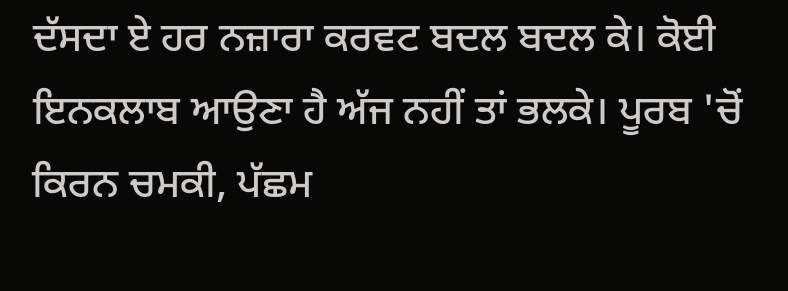ਦੱਸਦਾ ਏ ਹਰ ਨਜ਼ਾਰਾ ਕਰਵਟ ਬਦਲ ਬਦਲ ਕੇ। ਕੋਈ ਇਨਕਲਾਬ ਆਉਣਾ ਹੈ ਅੱਜ ਨਹੀਂ ਤਾਂ ਭਲਕੇ। ਪੂਰਬ 'ਚੋਂ ਕਿਰਨ ਚਮਕੀ, ਪੱਛਮ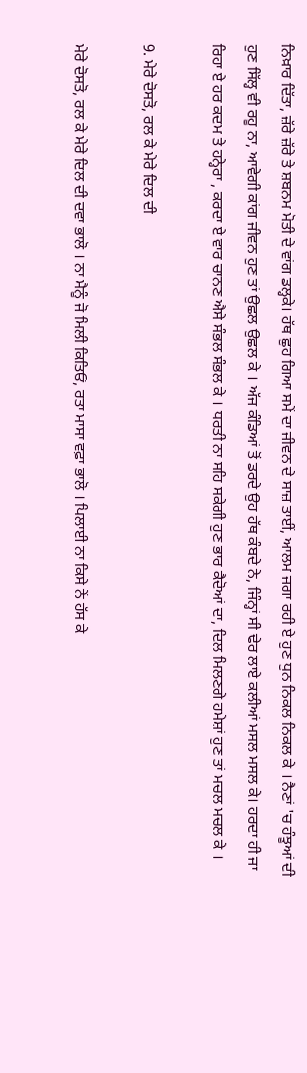ਨਿਖ਼ਾਰ ਦਿੱਤਾ, ਜ਼ੱਰੇ ਜ਼ੱਰੇ ਤੇ ਸ਼ਬਨਮ ਮੋਤੀ ਦੇ ਵਾਂਗ ਡਲ੍ਹਕੇ। ਹੱਥ ਛੁਹ ਗਿਆ ਸਮੇਂ ਦਾ ਜੀਵਨ ਦੇ ਸਾਜ਼ ਤਾਈਂ, ਆਲਮ ਜਗਾ ਰਹੀ ਏ ਹੁਣ ਧੁਨ ਨਿਕਲ ਨਿਕਲ ਕੇ । ਨੈਣਾਂ 'ਚ ਹੰਝੂਆਂ ਦੀ ਹੁਣ ਸਿੱਲ੍ਹ ਵੀ ਰਹੂ ਨਾ, ਆਵੇਗੀ ਕਾਂਗ ਜੀਵਨ ਹੁਣ ਤਾਂ ਉਛਲ ਉਛਲ ਕੇ । ਅੱਜ ਕੰਡਿਆਂ ਤੋਂ ਡਰਦੇ ਉਹ ਹੱਥ ਕੰਬਦੇ ਨੇ, ਜਿੰਨ੍ਹਾਂ ਸੀ ਢੇਰ ਲਾਏ ਕਲੀਆਂ ਮਸਲ ਮਸਲ ਕੇ। ਹਰਦਾ ਹੀ ਜਾ ਰਿਹਾ ਏ ਹਰ ਕਦਮ ਤੇ ਹਨ੍ਹੇਰਾ , ਕਰਦਾ ਏ ਵਾਰ ਚਾਨਣ ਐਸੇ ਸੰਭਲ ਸੰਭਲ ਕੇ । ਧਰਤੀ ਨਾ ਸਹਿ ਸਕੇਗੀ ਹੁਣ ਭਾਰ ਕੈਦੋਆਂ ਦਾ, ਦਿਲ ਮਿਲਣਗੇ ਹਮੇਸ਼ਾਂ ਹੁਣ ਤਾਂ ਮਚਲ ਮਚਲ ਕੇ ।

9. ਮੇਰੇ ਦੋਸਤੋ, ਰਲ ਕੇ ਮੇਰੇ ਦਿਲ ਦੀ

ਮੇਰੇ ਦੋਸਤੋ, ਰਲ ਕੇ ਮੇਰੇ ਦਿਲ ਦੀ ਦਵਾ ਭਾਲੋ । ਨਾ ਮੈਨੂੰ ਜੋ ਮਿਲੀ ਕਿਤਿਓਂ, ਰਤਾ ਮਾਸਾ ਵਫ਼ਾ ਭਾਲੋ । ਪਿਲਾਈ ਨਾ ਕਿਸੇ ਨੇਂ ਹੱਸ ਕੇ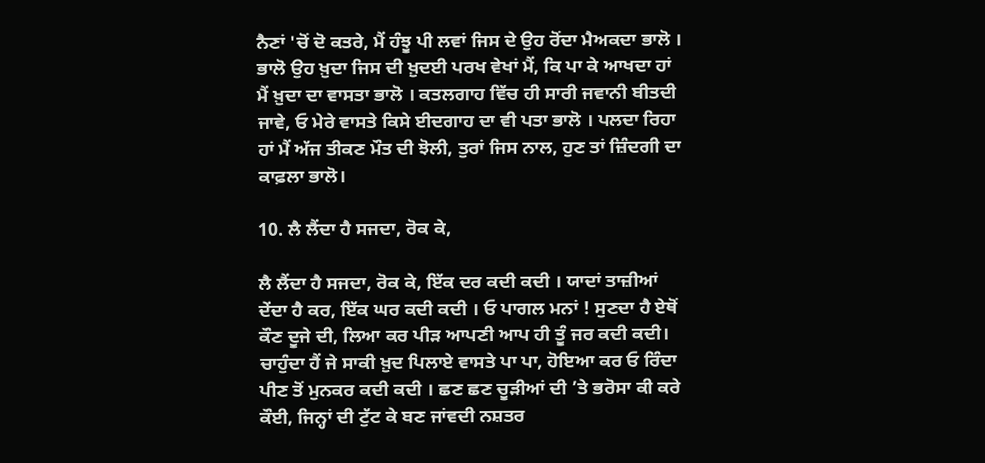ਨੈਣਾਂ 'ਚੋਂ ਦੋ ਕਤਰੇ, ਮੈਂ ਹੰਝੂ ਪੀ ਲਵਾਂ ਜਿਸ ਦੇ ਉਹ ਰੋਂਦਾ ਮੈਅਕਦਾ ਭਾਲੋ । ਭਾਲੋ ਉਹ ਖ਼ੁਦਾ ਜਿਸ ਦੀ ਖ਼ੁਦਈ ਪਰਖ ਵੇਖਾਂ ਮੈਂ, ਕਿ ਪਾ ਕੇ ਆਖਦਾ ਹਾਂ ਮੈਂ ਖ਼ੁਦਾ ਦਾ ਵਾਸਤਾ ਭਾਲੋ । ਕਤਲਗਾਹ ਵਿੱਚ ਹੀ ਸਾਰੀ ਜਵਾਨੀ ਬੀਤਦੀ ਜਾਵੇ, ਓ ਮੇਰੇ ਵਾਸਤੇ ਕਿਸੇ ਈਦਗਾਹ ਦਾ ਵੀ ਪਤਾ ਭਾਲੋ । ਪਲਦਾ ਰਿਹਾ ਹਾਂ ਮੈਂ ਅੱਜ ਤੀਕਣ ਮੌਤ ਦੀ ਝੋਲੀ, ਤੁਰਾਂ ਜਿਸ ਨਾਲ, ਹੁਣ ਤਾਂ ਜ਼ਿੰਦਗੀ ਦਾ ਕਾਫ਼ਲਾ ਭਾਲੋ।

10. ਲੈ ਲੈਂਦਾ ਹੈ ਸਜਦਾ, ਰੋਕ ਕੇ,

ਲੈ ਲੈਂਦਾ ਹੈ ਸਜਦਾ, ਰੋਕ ਕੇ, ਇੱਕ ਦਰ ਕਦੀ ਕਦੀ । ਯਾਦਾਂ ਤਾਜ਼ੀਆਂ ਦੇਂਦਾ ਹੈ ਕਰ, ਇੱਕ ਘਰ ਕਦੀ ਕਦੀ । ਓ ਪਾਗਲ ਮਨਾਂ ! ਸੁਣਦਾ ਹੈ ਏਥੋਂ ਕੌਣ ਦੂਜੇ ਦੀ, ਲਿਆ ਕਰ ਪੀੜ ਆਪਣੀ ਆਪ ਹੀ ਤੂੰ ਜਰ ਕਦੀ ਕਦੀ। ਚਾਹੁੰਦਾ ਹੈਂ ਜੇ ਸਾਕੀ ਖ਼ੁਦ ਪਿਲਾਏ ਵਾਸਤੇ ਪਾ ਪਾ, ਹੋਇਆ ਕਰ ਓ ਰਿੰਦਾ ਪੀਣ ਤੋਂ ਮੁਨਕਰ ਕਦੀ ਕਦੀ । ਛਣ ਛਣ ਚੂੜੀਆਂ ਦੀ ’ਤੇ ਭਰੋਸਾ ਕੀ ਕਰੇ ਕੌਈ, ਜਿਨ੍ਹਾਂ ਦੀ ਟੁੱਟ ਕੇ ਬਣ ਜਾਂਵਦੀ ਨਸ਼ਤਰ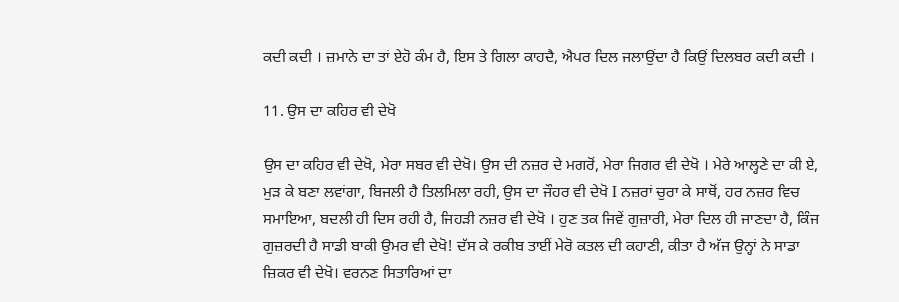ਕਦੀ ਕਦੀ । ਜ਼ਮਾਨੇ ਦਾ ਤਾਂ ਏਹੋ ਕੰਮ ਹੈ, ਇਸ ਤੇ ਗਿਲਾ ਕਾਹਦੈ, ਐਪਰ ਦਿਲ ਜਲਾਉਂਦਾ ਹੈ ਕਿਉਂ ਦਿਲਬਰ ਕਦੀ ਕਦੀ ।

11. ਉਸ ਦਾ ਕਹਿਰ ਵੀ ਦੇਖੋ

ਉਸ ਦਾ ਕਹਿਰ ਵੀ ਦੇਖੋ, ਮੇਰਾ ਸਬਰ ਵੀ ਦੇਖੋ। ਉਸ ਦੀ ਨਜ਼ਰ ਦੇ ਮਗਰੋਂ, ਮੇਰਾ ਜਿਗਰ ਵੀ ਦੇਖੋ । ਮੇਰੇ ਆਲ੍ਹਣੇ ਦਾ ਕੀ ਏ, ਮੁੜ ਕੇ ਬਣਾ ਲਵਾਂਗਾ, ਬਿਜਲੀ ਹੈ ਤਿਲਮਿਲਾ ਰਹੀ, ਉਸ ਦਾ ਜੌਹਰ ਵੀ ਦੇਖੋ I ਨਜ਼ਰਾਂ ਚੁਰਾ ਕੇ ਸਾਥੋਂ, ਹਰ ਨਜ਼ਰ ਵਿਚ ਸਮਾਇਆ, ਬਦਲੀ ਹੀ ਦਿਸ ਰਹੀ ਹੈ, ਜਿਹੜੀ ਨਜ਼ਰ ਵੀ ਦੇਖੋ । ਹੁਣ ਤਕ ਜਿਵੇਂ ਗੁਜ਼ਾਰੀ, ਮੇਰਾ ਦਿਲ ਹੀ ਜਾਣਦਾ ਹੈ, ਕਿੰਜ ਗੁਜ਼ਰਦੀ ਹੈ ਸਾਡੀ ਬਾਕੀ ਉਮਰ ਵੀ ਦੇਖੋ! ਦੱਸ ਕੇ ਰਕੀਬ ਤਾਈਂ ਮੇਰੋ ਕਤਲ ਦੀ ਕਹਾਣੀ, ਕੀਤਾ ਹੈ ਅੱਜ ਉਨ੍ਹਾਂ ਨੇ ਸਾਡਾ ਜ਼ਿਕਰ ਵੀ ਦੇਖੋ। ਵਰਨਣ ਸਿਤਾਰਿਆਂ ਦਾ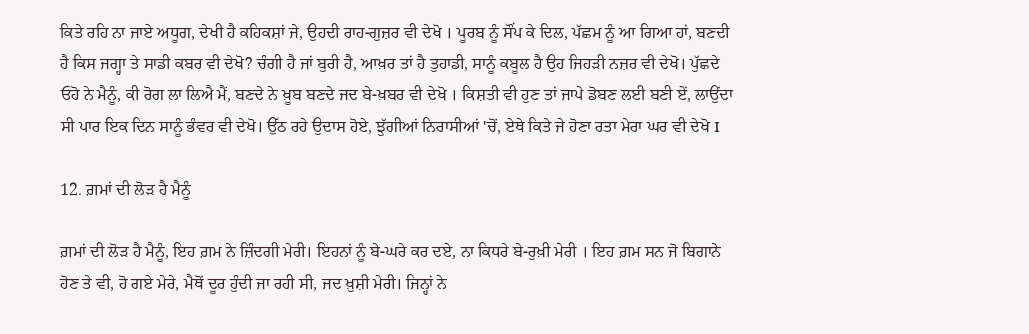ਕਿਤੇ ਰਹਿ ਨਾ ਜਾਏ ਅਧੂਗ, ਦੇਖੀ ਹੈ ਕਹਿਕਸ਼ਾਂ ਜੇ, ਉਹਦੀ ਰਾਹ-ਗੁਜ਼ਰ ਵੀ ਦੇਖੋ । ਪੂਰਬ ਨੂੰ ਸੌਂਪ ਕੇ ਦਿਲ, ਪੱਛਮ ਨੂੰ ਆ ਗਿਆ ਹਾਂ, ਬਣਦੀ ਹੈ ਕਿਸ ਜਗ੍ਹਾ ਤੇ ਸਾਡੀ ਕਬਰ ਵੀ ਦੇਖੋ? ਚੰਗੀ ਹੈ ਜਾਂ ਬੁਰੀ ਹੈ, ਆਖ਼ਰ ਤਾਂ ਹੈ ਤੁਹਾਡੀ, ਸਾਨੂੰ ਕਬੂਲ ਹੈ ਉਹ ਜਿਹੜੀ ਨਜ਼ਰ ਵੀ ਦੇਖੋ। ਪੁੱਛਦੇ ਓਹੋ ਨੇ ਮੈਨੂੰ, ਕੀ ਰੋਗ ਲਾ ਲਿਐ ਮੈਂ, ਬਣਦੇ ਨੇ ਖ਼ੂਬ ਬਣਦੇ ਜਦ ਬੇ-ਖ਼ਬਰ ਵੀ ਦੇਖੋ । ਕਿਸ਼ਤੀ ਵੀ ਹੁਣ ਤਾਂ ਜਾਪੇ ਡੋਬਣ ਲਈ ਬਣੀ ਏਂ, ਲਾਉਂਦਾ ਸੀ ਪਾਰ ਇਕ ਦਿਨ ਸਾਨੂੰ ਭੰਵਰ ਵੀ ਦੇਖੋ। ਉੱਠ ਰਹੇ ਉਦਾਸ ਹੋਏ, ਝੁੱਗੀਆਂ ਨਿਰਾਸੀਆਂ 'ਚੋਂ, ਏਥੇ ਕਿਤੇ ਜੇ ਹੋਣਾ ਰਤਾ ਮੇਰਾ ਘਰ ਵੀ ਦੇਖੋ I

12. ਗ਼ਮਾਂ ਦੀ ਲੋੜ ਹੈ ਮੈਨੂੰ

ਗ਼ਮਾਂ ਦੀ ਲੋੜ ਹੈ ਮੈਨੂੰ, ਇਹ ਗ਼ਮ ਨੇ ਜ਼ਿੰਦਗੀ ਮੇਰੀ। ਇਹਨਾਂ ਨੂੰ ਬੇ-ਘਰੇ ਕਰ ਦਏ, ਨਾ ਕਿਧਰੇ ਬੇ-ਰੁਖ਼ੀ ਮੇਰੀ । ਇਹ ਗ਼ਮ ਸਨ ਜੋ ਬਿਗਾਨੇ ਹੋਣ ਤੇ ਵੀ, ਹੋ ਗਏ ਮੇਰੇ, ਮੈਥੋਂ ਦੂਰ ਹੁੰਦੀ ਜਾ ਰਹੀ ਸੀ, ਜਦ ਖ਼ੁਸ਼ੀ ਮੇਰੀ। ਜਿਨ੍ਹਾਂ ਨੇ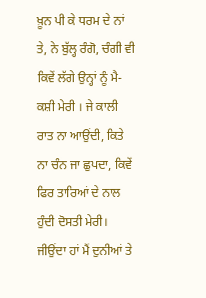ਖ਼ੂਨ ਪੀ ਕੇ ਧਰਮ ਦੇ ਨਾਂ ਤੇ, ਨੇ ਬੁੱਲ੍ਹ ਰੰਗੋ, ਚੰਗੀ ਵੀ ਕਿਵੇਂ ਲੱਗੇ ਉਨ੍ਹਾਂ ਨੂੰ ਮੈ-ਕਸ਼ੀ ਮੇਰੀ । ਜੇ ਕਾਲੀ ਰਾਤ ਨਾ ਆਉਂਦੀ, ਕਿਤੇ ਨਾ ਚੰਨ ਜਾ ਛੁਪਦਾ, ਕਿਵੇਂ ਫਿਰ ਤਾਰਿਆਂ ਦੇ ਨਾਲ ਹੁੰਦੀ ਦੋਸਤੀ ਮੇਰੀ। ਜੀਉਂਦਾ ਹਾਂ ਮੈਂ ਦੁਨੀਆਂ ਤੇ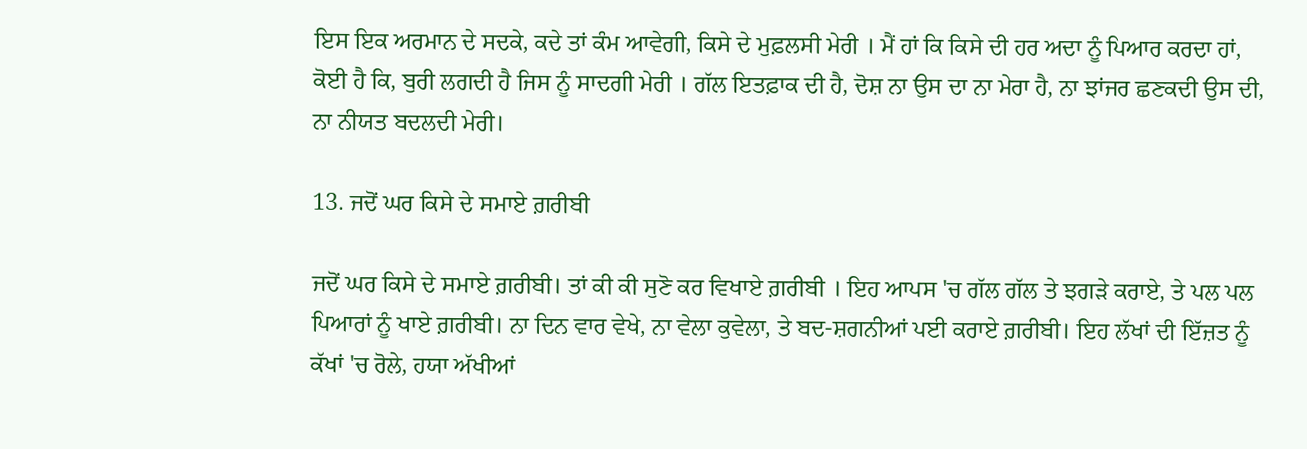ਇਸ ਇਕ ਅਰਮਾਨ ਦੇ ਸਦਕੇ, ਕਦੇ ਤਾਂ ਕੰਮ ਆਵੇਗੀ, ਕਿਸੇ ਦੇ ਮੁਫ਼ਲਸੀ ਮੇਰੀ । ਮੈਂ ਹਾਂ ਕਿ ਕਿਸੇ ਦੀ ਹਰ ਅਦਾ ਨੂੰ ਪਿਆਰ ਕਰਦਾ ਹਾਂ, ਕੋਈ ਹੈ ਕਿ, ਬੁਰੀ ਲਗਦੀ ਹੈ ਜਿਸ ਨੂੰ ਸਾਦਗੀ ਮੇਰੀ । ਗੱਲ ਇਤਫ਼ਾਕ ਦੀ ਹੈ, ਦੋਸ਼ ਨਾ ਉਸ ਦਾ ਨਾ ਮੇਰਾ ਹੈ, ਨਾ ਝਾਂਜਰ ਛਣਕਦੀ ਉਸ ਦੀ, ਨਾ ਨੀਯਤ ਬਦਲਦੀ ਮੇਰੀ।

13. ਜਦੋਂ ਘਰ ਕਿਸੇ ਦੇ ਸਮਾਏ ਗ਼ਰੀਬੀ

ਜਦੋਂ ਘਰ ਕਿਸੇ ਦੇ ਸਮਾਏ ਗ਼ਰੀਬੀ। ਤਾਂ ਕੀ ਕੀ ਸੁਣੋ ਕਰ ਵਿਖਾਏ ਗ਼ਰੀਬੀ । ਇਹ ਆਪਸ 'ਚ ਗੱਲ ਗੱਲ ਤੇ ਝਗੜੇ ਕਰਾਏ, ਤੇ ਪਲ ਪਲ ਪਿਆਰਾਂ ਨੂੰ ਖਾਏ ਗ਼ਰੀਬੀ। ਨਾ ਦਿਨ ਵਾਰ ਵੇਖੇ, ਨਾ ਵੇਲਾ ਕੁਵੇਲਾ, ਤੇ ਬਦ-ਸ਼ਗਨੀਆਂ ਪਈ ਕਰਾਏ ਗ਼ਰੀਬੀ। ਇਹ ਲੱਖਾਂ ਦੀ ਇੱਜ਼ਤ ਨੂੰ ਕੱਖਾਂ 'ਚ ਰੋਲੇ, ਹਯਾ ਅੱਖੀਆਂ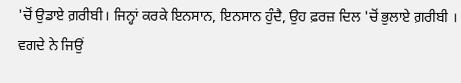'ਚੋਂ ਉਡਾਏ ਗ਼ਰੀਬੀ। ਜਿਨ੍ਹਾਂ ਕਰਕੇ ਇਨਸਾਨ, ਇਨਸਾਨ ਹੁੰਦੈ, ਉਹ ਫ਼ਰਜ਼ ਦਿਲ 'ਚੋਂ ਭੁਲਾਏ ਗ਼ਰੀਬੀ । ਵਗਦੇ ਨੇ ਜਿਉਂ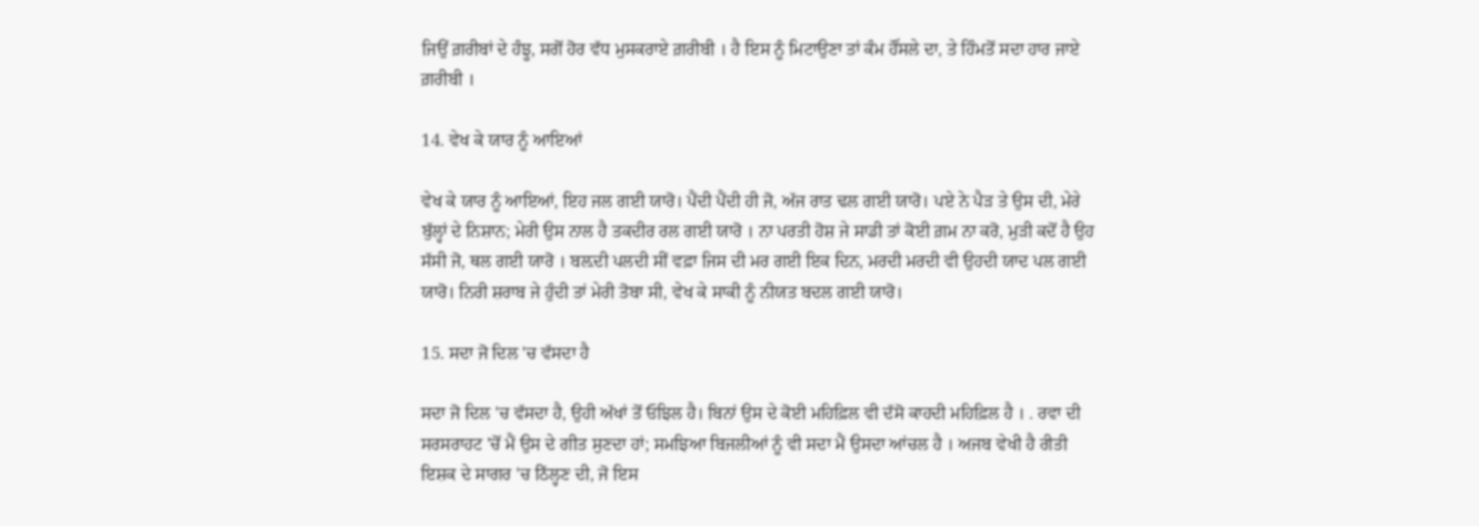ਜਿਉਂ ਗ਼ਰੀਬਾਂ ਦੇ ਹੰਝੂ, ਸਗੋਂ ਹੋਰ ਵੱਧ ਮੁਸਕਰਾਏ ਗ਼ਰੀਬੀ । ਹੈ ਇਸ ਨੂੰ ਮਿਟਾਉਣਾ ਤਾਂ ਕੰਮ ਹੌਂਸਲੇ ਦਾ, ਤੇ ਹਿੰਮਤੋਂ ਸਦਾ ਹਾਰ ਜਾਏ ਗ਼ਰੀਬੀ ।

14. ਵੇਖ ਕੇ ਯਾਰ ਨੂੰ ਆਇਆਂ

ਵੇਖ ਕੇ ਯਾਰ ਨੂੰ ਆਇਆਂ, ਇਹ ਜਲ ਗਈ ਯਾਰੋ। ਪੈਂਦੀ ਪੈਂਦੀ ਹੀ ਜੋ, ਅੱਜ ਰਾਤ ਢਲ ਗਈ ਯਾਰੋ। ਪਏ ਨੇ ਪੈੜ ਤੇ ਉਸ ਦੀ, ਮੇਰੇ ਬੁੱਲ੍ਹਾਂ ਦੇ ਨਿਸ਼ਾਨ; ਮੇਰੀ ਉਸ ਨਾਲ ਹੈ ਤਕਦੀਰ ਰਲ ਗਈ ਯਾਰੋ । ਨਾ ਪਰਤੀ ਹੋਸ਼ ਜੇ ਸਾਡੀ ਤਾਂ ਕੋਈ ਗ਼ਮ ਨਾ ਕਰੋ, ਮੁੜੀ ਕਦੋਂ ਹੈ ਉਹ ਸੱਸੀ ਜੋ, ਥਲ ਗਈ ਯਾਰੋ । ਬਲ਼ਦੀ ਪਲਦੀ ਸੀਂ ਵਫ਼ਾ ਜਿਸ ਦੀ ਮਰ ਗਈ ਇਕ ਦਿਨ, ਮਰਦੀ ਮਰਦੀ ਵੀ ਉਹਦੀ ਯਾਦ ਪਲ ਗਈ ਯਾਰੋ। ਨਿਰੀ ਸ਼ਰਾਬ ਜੇ ਹੁੰਦੀ ਤਾਂ ਮੇਰੀ ਤੋਬਾ ਸੀ, ਵੇਖ ਕੇ ਸਾਕੀ ਨੂੰ ਨੀਯਤ ਬਦਲ ਗਈ ਯਾਰੋ।

15. ਸਦਾ ਜੋ ਦਿਲ 'ਚ ਵੱਸਦਾ ਹੈ

ਸਦਾ ਜੋ ਦਿਲ 'ਚ ਵੱਸਦਾ ਹੈ, ਉਹੀ ਅੱਖਾਂ ਤੋਂ ਓਝਿਲ ਹੈ। ਬਿਨਾਂ ਉਸ ਦੇ ਕੋਈ ਮਹਿਫ਼ਿਲ ਵੀ ਦੱਸੋ ਕਾਹਦੀ ਮਹਿਫ਼ਿਲ ਹੈ । . ਰਵਾ ਦੀ ਸਰਸਰਾਹਟ 'ਚੋਂ ਮੈਂ ਉਸ ਦੇ ਗੀਤ ਸੁਣਦਾ ਹਾਂ; ਸਮਝਿਆ ਬਿਜਲੀਆਂ ਨੂੰ ਵੀ ਸਦਾ ਮੈਂ ਉਸਦਾ ਆਂਚਲ ਹੈ । ਅਜਬ ਵੇਖੀ ਹੈ ਰੀਤੀ ਇਸ਼ਕ ਦੇ ਸਾਗਰ 'ਚ ਠਿੱਲ੍ਹਣ ਦੀ, ਜੋ ਇਸ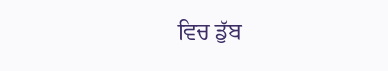ਵਿਚ ਡੁੱਬ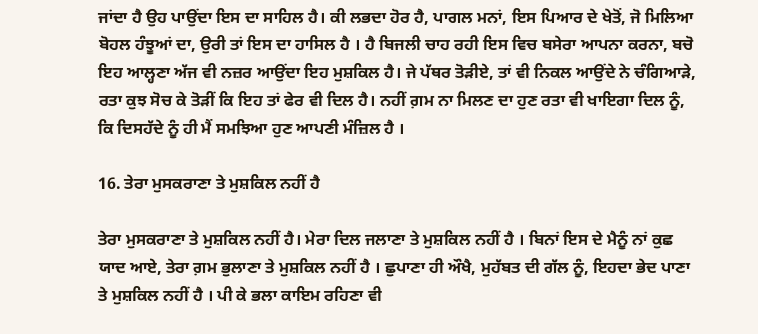ਜਾਂਦਾ ਹੈ ਉਹ ਪਾਉਂਦਾ ਇਸ ਦਾ ਸਾਹਿਲ ਹੈ। ਕੀ ਲਭਦਾ ਹੋਰ ਹੈ, ਪਾਗਲ ਮਨਾਂ, ਇਸ ਪਿਆਰ ਦੇ ਖੇਤੋਂ, ਜੋ ਮਿਲਿਆ ਬੋਹਲ ਹੰਝੂਆਂ ਦਾ, ਉਰੀ ਤਾਂ ਇਸ ਦਾ ਹਾਸਿਲ ਹੈ । ਹੈ ਬਿਜਲੀ ਚਾਹ ਰਹੀ ਇਸ ਵਿਚ ਬਸੇਰਾ ਆਪਨਾ ਕਰਨਾ, ਬਚੋ ਇਹ ਆਲ੍ਹਣਾ ਅੱਜ ਵੀ ਨਜ਼ਰ ਆਉਂਦਾ ਇਹ ਮੁਸ਼ਕਿਲ ਹੈ। ਜੇ ਪੱਥਰ ਤੋੜੀਏ, ਤਾਂ ਵੀ ਨਿਕਲ ਆਉਂਦੇ ਨੇ ਚੰਗਿਆੜੇ, ਰਤਾ ਕੁਝ ਸੋਚ ਕੇ ਤੋੜੀਂ ਕਿ ਇਹ ਤਾਂ ਫੇਰ ਵੀ ਦਿਲ ਹੈ। ਨਹੀਂ ਗ਼ਮ ਨਾ ਮਿਲਣ ਦਾ ਹੁਣ ਰਤਾ ਵੀ ਖਾਇਗਾ ਦਿਲ ਨੂੰ, ਕਿ ਦਿਸਹੱਦੇ ਨੂੰ ਹੀ ਮੈਂ ਸਮਝਿਆ ਹੁਣ ਆਪਣੀ ਮੰਜ਼ਿਲ ਹੈ ।

16. ਤੇਰਾ ਮੁਸਕਰਾਣਾ ਤੇ ਮੁਸ਼ਕਿਲ ਨਹੀਂ ਹੈ

ਤੇਰਾ ਮੁਸਕਰਾਣਾ ਤੇ ਮੁਸ਼ਕਿਲ ਨਹੀਂ ਹੈ। ਮੇਰਾ ਦਿਲ ਜਲਾਣਾ ਤੇ ਮੁਸ਼ਕਿਲ ਨਹੀਂ ਹੈ । ਬਿਨਾਂ ਇਸ ਦੇ ਮੈਨੂੰ ਨਾਂ ਕੁਛ ਯਾਦ ਆਏ, ਤੇਰਾ ਗ਼ਮ ਭੁਲਾਣਾ ਤੇ ਮੁਸ਼ਕਿਲ ਨਹੀਂ ਹੈ । ਛੁਪਾਣਾ ਹੀ ਔਖੈ, ਮੁਹੱਬਤ ਦੀ ਗੱਲ ਨੂੰ, ਇਹਦਾ ਭੇਦ ਪਾਣਾ ਤੇ ਮੁਸ਼ਕਿਲ ਨਹੀਂ ਹੈ । ਪੀ ਕੇ ਭਲਾ ਕਾਇਮ ਰਹਿਣਾ ਵੀ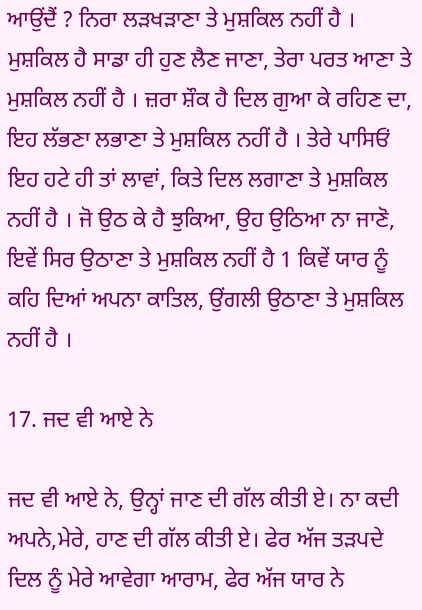ਆਉਂਦੈਂ ? ਨਿਰਾ ਲੜਖੜਾਣਾ ਤੇ ਮੁਸ਼ਕਿਲ ਨਹੀਂ ਹੈ । ਮੁਸ਼ਕਿਲ ਹੈ ਸਾਡਾ ਹੀ ਹੁਣ ਲੈਣ ਜਾਣਾ, ਤੇਰਾ ਪਰਤ ਆਣਾ ਤੇ ਮੁਸ਼ਕਿਲ ਨਹੀਂ ਹੈ । ਜ਼ਰਾ ਸ਼ੌਕ ਹੈ ਦਿਲ ਗੁਆ ਕੇ ਰਹਿਣ ਦਾ, ਇਹ ਲੱਭਣਾ ਲਭਾਣਾ ਤੇ ਮੁਸ਼ਕਿਲ ਨਹੀਂ ਹੈ । ਤੇਰੇ ਪਾਸਿਓਂ ਇਹ ਹਟੇ ਹੀ ਤਾਂ ਲਾਵਾਂ, ਕਿਤੇ ਦਿਲ ਲਗਾਣਾ ਤੇ ਮੁਸ਼ਕਿਲ ਨਹੀਂ ਹੈ । ਜੋ ਉਠ ਕੇ ਹੈ ਝੁਕਿਆ, ਉਹ ਉਠਿਆ ਨਾ ਜਾਣੋ, ਇਵੇਂ ਸਿਰ ਉਠਾਣਾ ਤੇ ਮੁਸ਼ਕਿਲ ਨਹੀਂ ਹੈ 1 ਕਿਵੇਂ ਯਾਰ ਨੂੰ ਕਹਿ ਦਿਆਂ ਅਪਨਾ ਕਾਤਿਲ, ਉਂਗਲੀ ਉਠਾਣਾ ਤੇ ਮੁਸ਼ਕਿਲ ਨਹੀਂ ਹੈ ।

17. ਜਦ ਵੀ ਆਏ ਨੇ

ਜਦ ਵੀ ਆਏ ਨੇ, ਉਨ੍ਹਾਂ ਜਾਣ ਦੀ ਗੱਲ ਕੀਤੀ ਏ। ਨਾ ਕਦੀ ਅਪਨੇ,ਮੇਰੇ, ਹਾਣ ਦੀ ਗੱਲ ਕੀਤੀ ਏ। ਫੇਰ ਅੱਜ ਤੜਪਦੇ ਦਿਲ ਨੂੰ ਮੇਰੇ ਆਵੇਗਾ ਆਰਾਮ, ਫੇਰ ਅੱਜ ਯਾਰ ਨੇ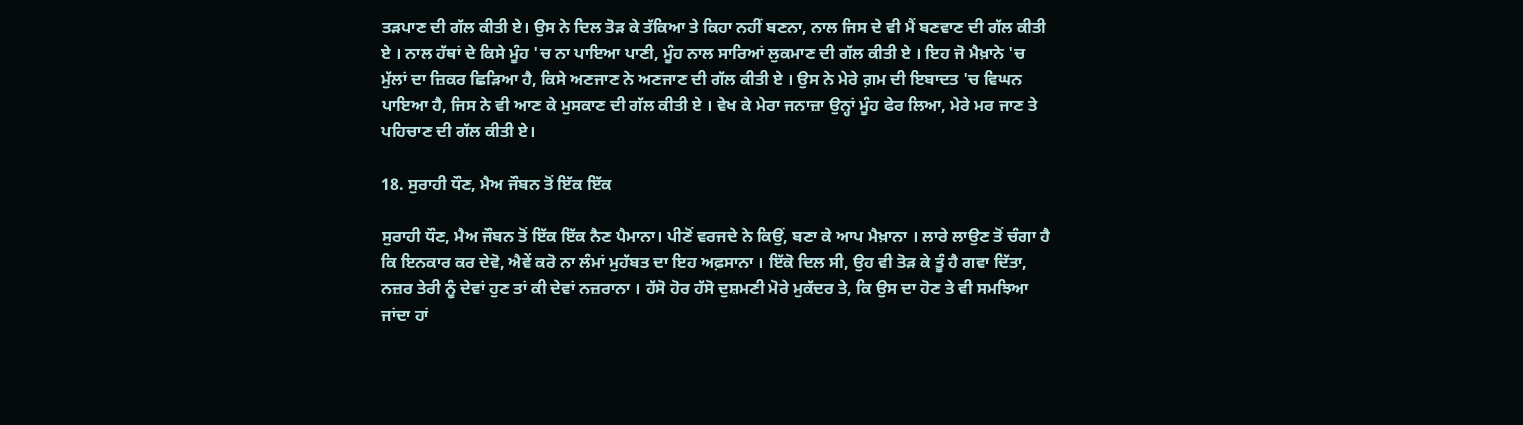ਤੜਪਾਣ ਦੀ ਗੱਲ ਕੀਤੀ ਏ। ਉਸ ਨੇ ਦਿਲ ਤੋੜ ਕੇ ਤੱਕਿਆ ਤੇ ਕਿਹਾ ਨਹੀਂ ਬਣਨਾ, ਨਾਲ ਜਿਸ ਦੇ ਵੀ ਮੈਂ ਬਣਵਾਣ ਦੀ ਗੱਲ ਕੀਤੀ ਏ । ਨਾਲ ਹੱਥਾਂ ਦੇ ਕਿਸੇ ਮੂੰਹ 'ਚ ਨਾ ਪਾਇਆ ਪਾਣੀ, ਮੂੰਹ ਨਾਲ ਸਾਰਿਆਂ ਲੁਕਮਾਣ ਦੀ ਗੱਲ ਕੀਤੀ ਏ । ਇਹ ਜੋ ਮੈਖ਼ਾਨੇ 'ਚ ਮੁੱਲਾਂ ਦਾ ਜ਼ਿਕਰ ਛਿੜਿਆ ਹੈ, ਕਿਸੇ ਅਣਜਾਣ ਨੇ ਅਣਜਾਣ ਦੀ ਗੱਲ ਕੀਤੀ ਏ । ਉਸ ਨੇ ਮੇਰੇ ਗ਼ਮ ਦੀ ਇਬਾਦਤ 'ਚ ਵਿਘਨ ਪਾਇਆ ਹੈ, ਜਿਸ ਨੇ ਵੀ ਆਣ ਕੇ ਮੁਸਕਾਣ ਦੀ ਗੱਲ ਕੀਤੀ ਏ । ਵੇਖ ਕੇ ਮੇਰਾ ਜਨਾਜ਼ਾ ਉਨ੍ਹਾਂ ਮੂੰਹ ਫੇਰ ਲਿਆ, ਮੇਰੇ ਮਰ ਜਾਣ ਤੇ ਪਹਿਚਾਣ ਦੀ ਗੱਲ ਕੀਤੀ ਏ।

18. ਸੁਰਾਹੀ ਧੌਣ, ਮੈਅ ਜੌਬਨ ਤੋਂ ਇੱਕ ਇੱਕ

ਸੁਰਾਹੀ ਧੌਣ, ਮੈਅ ਜੌਬਨ ਤੋਂ ਇੱਕ ਇੱਕ ਨੈਣ ਪੈਮਾਨਾ। ਪੀਣੋਂ ਵਰਜਦੇ ਨੇ ਕਿਉਂ, ਬਣਾ ਕੇ ਆਪ ਮੈਖ਼ਾਨਾ । ਲਾਰੇ ਲਾਉਣ ਤੋਂ ਚੰਗਾ ਹੈ ਕਿ ਇਨਕਾਰ ਕਰ ਦੇਵੋ, ਐਵੇਂ ਕਰੋ ਨਾ ਲੰਮਾਂ ਮੁਹੱਬਤ ਦਾ ਇਹ ਅਫ਼ਸਾਨਾ । ਇੱਕੋ ਦਿਲ ਸੀ, ਉਹ ਵੀ ਤੋੜ ਕੇ ਤੂੰ ਹੈ ਗਵਾ ਦਿੱਤਾ, ਨਜ਼ਰ ਤੇਰੀ ਨੂੰ ਦੇਵਾਂ ਹੁਣ ਤਾਂ ਕੀ ਦੇਵਾਂ ਨਜ਼ਰਾਨਾ । ਹੱਸੋ ਹੋਰ ਹੱਸੋ ਦੁਸ਼ਮਣੀ ਮੋਰੇ ਮੁਕੱਦਰ ਤੇ, ਕਿ ਉਸ ਦਾ ਹੋਣ ਤੇ ਵੀ ਸਮਝਿਆ ਜਾਂਦਾ ਹਾਂ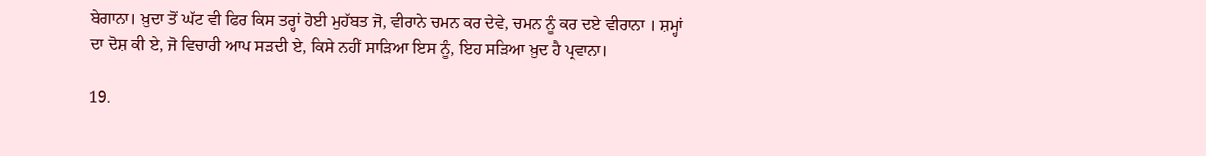ਬੇਗਾਨਾ। ਖ਼ੁਦਾ ਤੋਂ ਘੱਟ ਵੀ ਫਿਰ ਕਿਸ ਤਰ੍ਹਾਂ ਹੋਈ ਮੁਹੱਬਤ ਜੋ, ਵੀਰਾਨੇ ਚਮਨ ਕਰ ਦੇਵੇ, ਚਮਨ ਨੂੰ ਕਰ ਦਏ ਵੀਰਾਨਾ । ਸ਼ਮ੍ਹਾਂ ਦਾ ਦੋਸ਼ ਕੀ ਏ, ਜੋ ਵਿਚਾਰੀ ਆਪ ਸੜਦੀ ਏ, ਕਿਸੇ ਨਹੀਂ ਸਾੜਿਆ ਇਸ ਨੂੰ, ਇਹ ਸੜਿਆ ਖ਼ੁਦ ਹੈ ਪ੍ਰਵਾਨਾ।

19.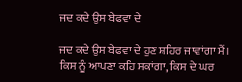ਜਦ ਕਦੇ ਉਸ ਬੇਫਵਾ ਦੇ

ਜਦ ਕਦੇ ਉਸ ਬੇਫਵਾ ਦੇ ਹੁਣ ਸ਼ਹਿਰ ਜਾਵਾਂਗਾ ਮੈਂ। ਕਿਸ ਨੂੰ ਆਪਣਾ ਕਹਿ ਸਕਾਂਗਾ, ਕਿਸ ਦੇ ਘਰ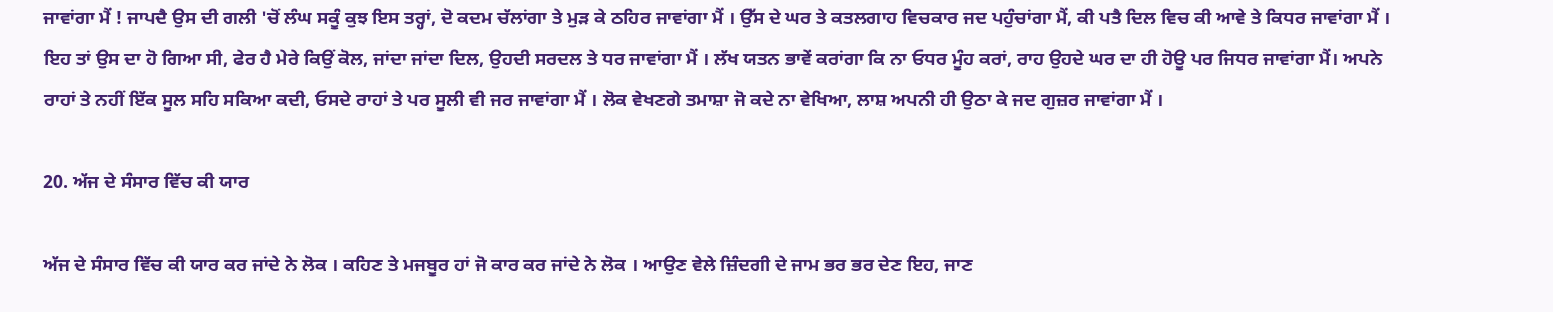ਜਾਵਾਂਗਾ ਮੈਂ ! ਜਾਪਦੈ ਉਸ ਦੀ ਗਲੀ 'ਚੋਂ ਲੰਘ ਸਕੂੰ ਕੁਝ ਇਸ ਤਰ੍ਹਾਂ, ਦੋ ਕਦਮ ਚੱਲਾਂਗਾ ਤੇ ਮੁੜ ਕੇ ਠਹਿਰ ਜਾਵਾਂਗਾ ਮੈਂ । ਉੱਸ ਦੇ ਘਰ ਤੇ ਕਤਲਗਾਹ ਵਿਚਕਾਰ ਜਦ ਪਹੁੰਚਾਂਗਾ ਮੈਂ, ਕੀ ਪਤੈ ਦਿਲ ਵਿਚ ਕੀ ਆਵੇ ਤੇ ਕਿਧਰ ਜਾਵਾਂਗਾ ਮੈਂ । ਇਹ ਤਾਂ ਉਸ ਦਾ ਹੋ ਗਿਆ ਸੀ, ਫੇਰ ਹੈ ਮੇਰੇ ਕਿਉਂ ਕੋਲ, ਜਾਂਦਾ ਜਾਂਦਾ ਦਿਲ, ਉਹਦੀ ਸਰਦਲ ਤੇ ਧਰ ਜਾਵਾਂਗਾ ਮੈਂ । ਲੱਖ ਯਤਨ ਭਾਵੇਂ ਕਰਾਂਗਾ ਕਿ ਨਾ ਓਧਰ ਮੂੰਹ ਕਰਾਂ, ਰਾਹ ਉਹਦੇ ਘਰ ਦਾ ਹੀ ਹੋਊ ਪਰ ਜਿਧਰ ਜਾਵਾਂਗਾ ਮੈਂ। ਅਪਨੇ ਰਾਹਾਂ ਤੇ ਨਹੀਂ ਇੱਕ ਸੂਲ ਸਹਿ ਸਕਿਆ ਕਦੀ, ਓਸਦੇ ਰਾਹਾਂ ਤੇ ਪਰ ਸੂਲੀ ਵੀ ਜਰ ਜਾਵਾਂਗਾ ਮੈਂ । ਲੋਕ ਵੇਖਣਗੇ ਤਮਾਸ਼ਾ ਜੋ ਕਦੇ ਨਾ ਵੇਖਿਆ, ਲਾਸ਼ ਅਪਨੀ ਹੀ ਉਠਾ ਕੇ ਜਦ ਗੁਜ਼ਰ ਜਾਵਾਂਗਾ ਮੈਂ ।

20. ਅੱਜ ਦੇ ਸੰਸਾਰ ਵਿੱਚ ਕੀ ਯਾਰ

ਅੱਜ ਦੇ ਸੰਸਾਰ ਵਿੱਚ ਕੀ ਯਾਰ ਕਰ ਜਾਂਦੇ ਨੇ ਲੋਕ । ਕਹਿਣ ਤੇ ਮਜਬੂਰ ਹਾਂ ਜੋ ਕਾਰ ਕਰ ਜਾਂਦੇ ਨੇ ਲੋਕ । ਆਉਣ ਵੇਲੇ ਜ਼ਿੰਦਗੀ ਦੇ ਜਾਮ ਭਰ ਭਰ ਦੇਣ ਇਹ, ਜਾਣ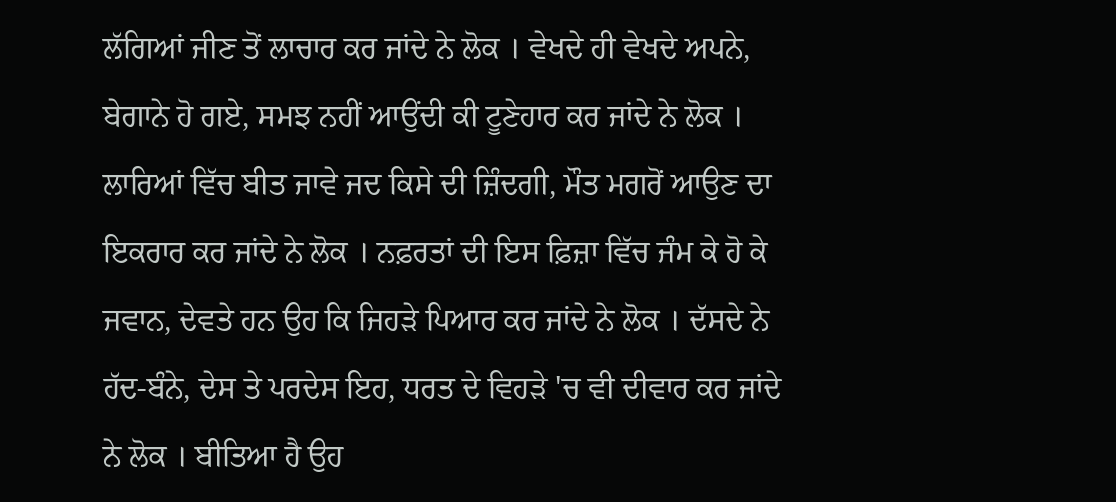ਲੱਗਿਆਂ ਜੀਣ ਤੋਂ ਲਾਚਾਰ ਕਰ ਜਾਂਦੇ ਨੇ ਲੋਕ । ਵੇਖਦੇ ਹੀ ਵੇਖਦੇ ਅਪਨੇ, ਬੇਗਾਨੇ ਹੋ ਗਏ, ਸਮਝ ਨਹੀਂ ਆਉਂਦੀ ਕੀ ਟੂਣੇਹਾਰ ਕਰ ਜਾਂਦੇ ਨੇ ਲੋਕ । ਲਾਰਿਆਂ ਵਿੱਚ ਬੀਤ ਜਾਵੇ ਜਦ ਕਿਸੇ ਦੀ ਜ਼ਿੰਦਗੀ, ਮੌਤ ਮਗਰੋਂ ਆਉਣ ਦਾ ਇਕਰਾਰ ਕਰ ਜਾਂਦੇ ਨੇ ਲੋਕ । ਨਫ਼ਰਤਾਂ ਦੀ ਇਸ ਫ਼ਿਜ਼ਾ ਵਿੱਚ ਜੰਮ ਕੇ ਹੋ ਕੇ ਜਵਾਨ, ਦੇਵਤੇ ਹਨ ਉਹ ਕਿ ਜਿਹੜੇ ਪਿਆਰ ਕਰ ਜਾਂਦੇ ਨੇ ਲੋਕ । ਦੱਸਦੇ ਨੇ ਹੱਦ-ਬੰਨੇ, ਦੇਸ ਤੇ ਪਰਦੇਸ ਇਹ, ਧਰਤ ਦੇ ਵਿਹੜੇ 'ਚ ਵੀ ਦੀਵਾਰ ਕਰ ਜਾਂਦੇ ਨੇ ਲੋਕ । ਬੀਤਿਆ ਹੈ ਉਹ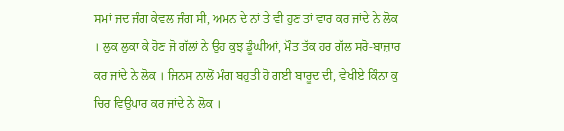ਸਮਾਂ ਜਦ ਜੰਗ ਕੇਵਲ ਜੰਗ ਸੀ, ਅਮਨ ਦੇ ਨਾਂ ਤੇ ਵੀ ਹੁਣ ਤਾਂ ਵਾਰ ਕਰ ਜਾਂਦੇ ਨੇ ਲੋਕ । ਲੁਕ ਲੁਕਾ ਕੇ ਹੋਣ ਜੋ ਗੱਲਾਂ ਨੇ ਉਹ ਕੁਝ ਡੂੰਘੀਆਂ, ਮੌਤ ਤੱਕ ਹਰ ਗੱਲ ਸਰੋ-ਬਾਜ਼ਾਰ ਕਰ ਜਾਂਦੇ ਨੇ ਲੋਕ । ਜਿਨਸ ਨਾਲੋਂ ਮੰਗ ਬਹੁਤੀ ਹੋ ਗਈ ਬਾਰੂਦ ਦੀ, ਵੇਖੀਏ ਕਿੰਨਾ ਕੁ ਚਿਰ ਵਿਉਪਾਰ ਕਰ ਜਾਂਦੇ ਨੇ ਲੋਕ ।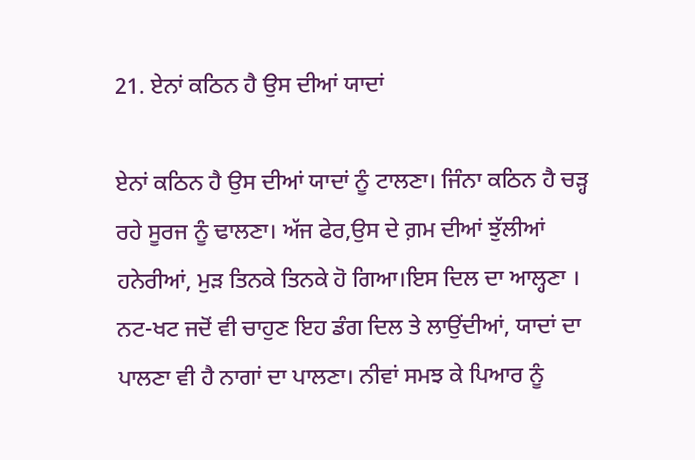21. ਏਨਾਂ ਕਠਿਨ ਹੈ ਉਸ ਦੀਆਂ ਯਾਦਾਂ

ਏਨਾਂ ਕਠਿਨ ਹੈ ਉਸ ਦੀਆਂ ਯਾਦਾਂ ਨੂੰ ਟਾਲਣਾ। ਜਿੰਨਾ ਕਠਿਨ ਹੈ ਚੜ੍ਹ ਰਹੇ ਸੂਰਜ ਨੂੰ ਢਾਲਣਾ। ਅੱਜ ਫੇਰ,ਉਸ ਦੇ ਗ਼ਮ ਦੀਆਂ ਝੁੱਲੀਆਂ ਹਨੇਰੀਆਂ, ਮੁੜ ਤਿਨਕੇ ਤਿਨਕੇ ਹੋ ਗਿਆ।ਇਸ ਦਿਲ ਦਾ ਆਲ੍ਹਣਾ । ਨਟ-ਖਟ ਜਦੋਂ ਵੀ ਚਾਹੁਣ ਇਹ ਡੰਗ ਦਿਲ ਤੇ ਲਾਉਂਦੀਆਂ, ਯਾਦਾਂ ਦਾ ਪਾਲਣਾ ਵੀ ਹੈ ਨਾਗਾਂ ਦਾ ਪਾਲਣਾ। ਨੀਵਾਂ ਸਮਝ ਕੇ ਪਿਆਰ ਨੂੰ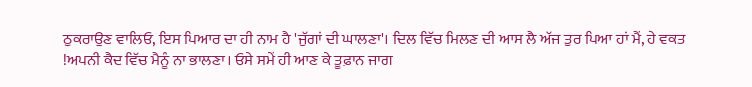ਠੁਕਰਾਉਣ ਵਾਲਿਓ, ਇਸ ਪਿਆਰ ਦਾ ਹੀ ਨਾਮ ਹੈ 'ਜੁੱਗਾਂ ਦੀ ਘਾਲਣਾ'। ਦਿਲ ਵਿੱਚ ਮਿਲਣ ਦੀ ਆਸ ਲੈ ਅੱਜ ਤੁਰ ਪਿਆ ਹਾਂ ਮੈਂ, ਹੇ ਵਕਤ !ਅਪਨੀ ਕੈਦ ਵਿੱਚ ਮੈਨੂੰ ਨਾ ਭਾਲਣਾ। ਓਸੇ ਸਮੇਂ ਹੀ ਆਣ ਕੇ ਤੂਫ਼ਾਨ ਜਾਗ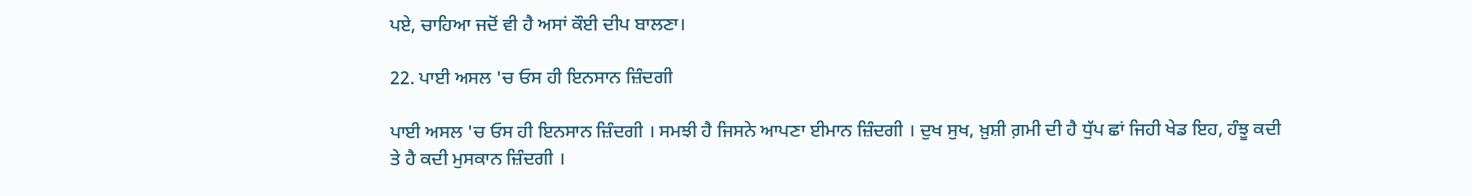ਪਏ, ਚਾਹਿਆ ਜਦੋਂ ਵੀ ਹੈ ਅਸਾਂ ਕੌਈ ਦੀਪ ਬਾਲਣਾ।

22. ਪਾਈ ਅਸਲ 'ਚ ਓਸ ਹੀ ਇਨਸਾਨ ਜ਼ਿੰਦਗੀ

ਪਾਈ ਅਸਲ 'ਚ ਓਸ ਹੀ ਇਨਸਾਨ ਜ਼ਿੰਦਗੀ । ਸਮਝੀ ਹੈ ਜਿਸਨੇ ਆਪਣਾ ਈਮਾਨ ਜ਼ਿੰਦਗੀ । ਦੁਖ ਸੁਖ, ਖ਼ੁਸ਼ੀ ਗ਼ਮੀ ਦੀ ਹੈ ਧੁੱਪ ਛਾਂ ਜਿਹੀ ਖੇਡ ਇਹ, ਹੰਝੂ ਕਦੀ ਤੇ ਹੈ ਕਦੀ ਮੁਸਕਾਨ ਜ਼ਿੰਦਗੀ ।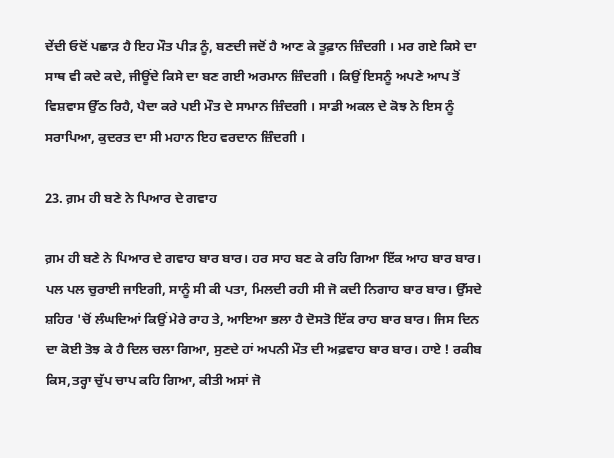ਦੇਂਦੀ ਓਦੋਂ ਪਛਾੜ ਹੈ ਇਹ ਮੌਤ ਪੀੜ ਨੂੰ, ਬਣਦੀ ਜਦੋਂ ਹੈ ਆਣ ਕੇ ਤੂਫ਼ਾਨ ਜ਼ਿੰਦਗੀ । ਮਰ ਗਏ ਕਿਸੇ ਦਾ ਸਾਥ ਵੀ ਕਦੇ ਕਦੇ, ਜੀਊਂਦੇ ਕਿਸੇ ਦਾ ਬਣ ਗਈ ਅਰਮਾਨ ਜ਼ਿੰਦਗੀ । ਕਿਉਂ ਇਸਨੂੰ ਅਪਣੇ ਆਪ ਤੋਂ ਵਿਸ਼ਵਾਸ ਉੱਠ ਰਿਹੈ, ਪੈਦਾ ਕਰੇ ਪਈ ਮੌਤ ਦੇ ਸਾਮਾਨ ਜ਼ਿੰਦਗੀ । ਸਾਡੀ ਅਕਲ ਦੇ ਕੋਝ ਨੇ ਇਸ ਨੂੰ ਸਰਾਪਿਆ, ਕੁਦਰਤ ਦਾ ਸੀ ਮਹਾਨ ਇਹ ਵਰਦਾਨ ਜ਼ਿੰਦਗੀ ।

23. ਗ਼ਮ ਹੀ ਬਣੇ ਨੇ ਪਿਆਰ ਦੇ ਗਵਾਹ

ਗ਼ਮ ਹੀ ਬਣੇ ਨੇ ਪਿਆਰ ਦੇ ਗਵਾਹ ਬਾਰ ਬਾਰ। ਹਰ ਸਾਹ ਬਣ ਕੇ ਰਹਿ ਗਿਆ ਇੱਕ ਆਹ ਬਾਰ ਬਾਰ। ਪਲ ਪਲ ਚੁਰਾਈ ਜਾਇਗੀ, ਸਾਨੂੰ ਸੀ ਕੀ ਪਤਾ, ਮਿਲਦੀ ਰਹੀ ਸੀ ਜੋ ਕਦੀ ਨਿਗਾਹ ਬਾਰ ਬਾਰ। ਉੱਸਦੇ ਸ਼ਹਿਰ 'ਚੋਂ ਲੰਘਦਿਆਂ ਕਿਉਂ ਮੇਰੇ ਰਾਹ ਤੇ, ਆਇਆ ਭਲਾ ਹੈ ਦੋਸਤੋ ਇੱਕ ਰਾਹ ਬਾਰ ਬਾਰ। ਜਿਸ ਦਿਨ ਦਾ ਕੋਈ ਤੋਝ ਕੇ ਹੈ ਦਿਲ ਚਲਾ ਗਿਆ, ਸੁਣਦੇ ਹਾਂ ਅਪਨੀ ਮੌਤ ਦੀ ਅਫ਼ਵਾਹ ਬਾਰ ਬਾਰ। ਹਾਏ ! ਰਕੀਬ ਕਿਸ,ਤਰ੍ਹਾ ਚੁੱਪ ਚਾਪ ਕਹਿ ਗਿਆ, ਕੀਤੀ ਅਸਾਂ ਜੋ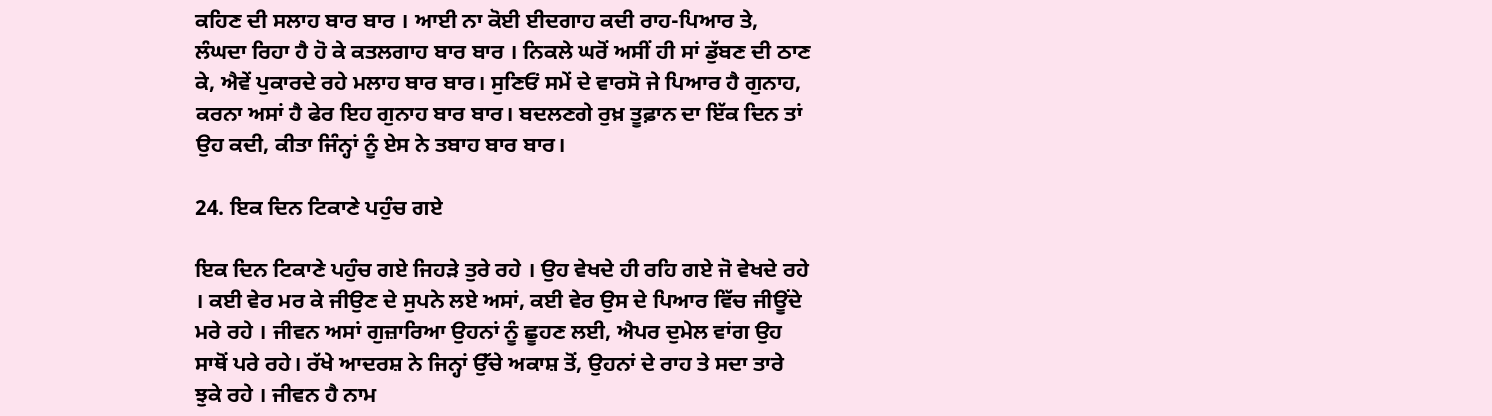ਕਹਿਣ ਦੀ ਸਲਾਹ ਬਾਰ ਬਾਰ । ਆਈ ਨਾ ਕੋਈ ਈਦਗਾਹ ਕਦੀ ਰਾਹ-ਪਿਆਰ ਤੇ, ਲੰਘਦਾ ਰਿਹਾ ਹੈ ਹੋ ਕੇ ਕਤਲਗਾਹ ਬਾਰ ਬਾਰ । ਨਿਕਲੇ ਘਰੋਂ ਅਸੀਂ ਹੀ ਸਾਂ ਡੁੱਬਣ ਦੀ ਠਾਣ ਕੇ, ਐਵੇਂ ਪੁਕਾਰਦੇ ਰਹੇ ਮਲਾਹ ਬਾਰ ਬਾਰ। ਸੁਣਿਓਂ ਸਮੇਂ ਦੇ ਵਾਰਸੋ ਜੇ ਪਿਆਰ ਹੈ ਗੁਨਾਹ, ਕਰਨਾ ਅਸਾਂ ਹੈ ਫੇਰ ਇਹ ਗੁਨਾਹ ਬਾਰ ਬਾਰ। ਬਦਲਣਗੇ ਰੁਖ਼ ਤੂਫ਼ਾਨ ਦਾ ਇੱਕ ਦਿਨ ਤਾਂ ਉਹ ਕਦੀ, ਕੀਤਾ ਜਿੰਨ੍ਹਾਂ ਨੂੰ ਏਸ ਨੇ ਤਬਾਹ ਬਾਰ ਬਾਰ।

24. ਇਕ ਦਿਨ ਟਿਕਾਣੇ ਪਹੁੰਚ ਗਏ

ਇਕ ਦਿਨ ਟਿਕਾਣੇ ਪਹੁੰਚ ਗਏ ਜਿਹੜੇ ਤੁਰੇ ਰਹੇ । ਉਹ ਵੇਖਦੇ ਹੀ ਰਹਿ ਗਏ ਜੋ ਵੇਖਦੇ ਰਹੇ । ਕਈ ਵੇਰ ਮਰ ਕੇ ਜੀਉਣ ਦੇ ਸੁਪਨੇ ਲਏ ਅਸਾਂ, ਕਈ ਵੇਰ ਉਸ ਦੇ ਪਿਆਰ ਵਿੱਚ ਜੀਊਂਦੇ ਮਰੇ ਰਹੇ । ਜੀਵਨ ਅਸਾਂ ਗੁਜ਼ਾਰਿਆ ਉਹਨਾਂ ਨੂੰ ਛੂਹਣ ਲਈ, ਐਪਰ ਦੁਮੇਲ ਵਾਂਗ ਉਹ ਸਾਥੋਂ ਪਰੇ ਰਹੇ। ਰੱਖੇ ਆਦਰਸ਼ ਨੇ ਜਿਨ੍ਹਾਂ ਉੱਚੇ ਅਕਾਸ਼ ਤੋਂ, ਉਹਨਾਂ ਦੇ ਰਾਹ ਤੇ ਸਦਾ ਤਾਰੇ ਝੁਕੇ ਰਹੇ । ਜੀਵਨ ਹੈ ਨਾਮ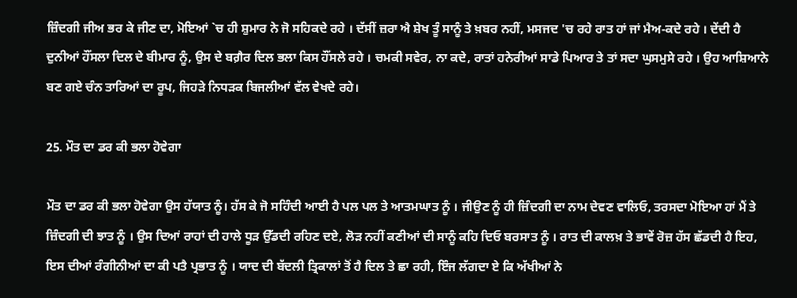ਜ਼ਿੰਦਗੀ ਜੀਅ ਭਰ ਕੇ ਜੀਣ ਦਾ, ਮੋਇਆਂ `ਚ ਹੀ ਸ਼ੁਮਾਰ ਨੇ ਜੋ ਸਹਿਕਦੇ ਰਹੇ । ਦੱਸੀਂ ਜ਼ਰਾ ਐ ਸ਼ੇਖ ਤੂੰ ਸਾਨੂੰ ਤੇ ਖ਼ਬਰ ਨਹੀਂ, ਮਸਜਦ 'ਚ ਰਹੇ ਰਾਤ ਹਾਂ ਜਾਂ ਮੈਅ-ਕਦੇ ਰਹੇ । ਦੇਂਦੀ ਹੈ ਦੁਨੀਆਂ ਹੌਂਸਲਾ ਦਿਲ ਦੇ ਬੀਮਾਰ ਨੂੰ, ਉਸ ਦੇ ਬਗ਼ੈਰ ਦਿਲ ਭਲਾ ਕਿਸ ਹੌਂਸਲੇ ਰਹੇ । ਚਮਕੀ ਸਵੇਰ, ਨਾ ਕਦੇ, ਰਾਤਾਂ ਹਨੇਰੀਆਂ ਸਾਡੇ ਪਿਆਰ ਤੇ ਤਾਂ ਸਦਾ ਘੁਸਮੁਸੇ ਰਹੇ । ਉਹ ਆਸ਼ਿਆਨੇ ਬਣ ਗਏ ਚੰਨ ਤਾਰਿਆਂ ਦਾ ਰੂਪ, ਜਿਹੜੇ ਨਿਧੜਕ ਬਿਜਲੀਆਂ ਵੱਲ ਵੇਖਦੇ ਰਹੇ।

25. ਮੌਤ ਦਾ ਡਰ ਕੀ ਭਲਾ ਹੋਵੇਗਾ

ਮੌਤ ਦਾ ਡਰ ਕੀ ਭਲਾ ਹੋਵੇਗਾ ਉਸ ਹੱਯਾਤ ਨੂੰ। ਹੱਸ ਕੇ ਜੋ ਸਹਿੰਦੀ ਆਈ ਹੈ ਪਲ ਪਲ ਤੇ ਆਤਮਘਾਤ ਨੂੰ । ਜੀਉਣ ਨੂੰ ਹੀ ਜ਼ਿੰਦਗੀ ਦਾ ਨਾਮ ਦੇਵਣ ਵਾਲਿਓ, ਤਰਸਦਾ ਮੋਇਆ ਹਾਂ ਮੈਂ ਤੇ ਜ਼ਿੰਦਗੀ ਦੀ ਝਾਤ ਨੂੰ । ਉਸ ਦਿਆਂ ਰਾਹਾਂ ਦੀ ਹਾਲੇ ਧੂੜ ਉੱਡਦੀ ਰਹਿਣ ਦਏ, ਲੋੜ ਨਹੀਂ ਕਣੀਆਂ ਦੀ ਸਾਨੂੰ ਕਹਿ ਦਿਓ ਬਰਸਾਤ ਨੂੰ । ਰਾਤ ਦੀ ਕਾਲਖ਼ ਤੇ ਭਾਵੇਂ ਰੋਜ਼ ਹੱਸ ਛੱਡਦੀ ਹੈ ਇਹ, ਇਸ ਦੀਆਂ ਰੰਗੀਨੀਆਂ ਦਾ ਕੀ ਪਤੈ ਪ੍ਰਭਾਤ ਨੂੰ । ਯਾਦ ਦੀ ਬੱਦਲੀ ਤ੍ਰਿਕਾਲਾਂ ਤੋਂ ਹੈ ਦਿਲ ਤੇ ਛਾ ਰਹੀ, ਇੰਜ ਲੱਗਦਾ ਏ ਕਿ ਅੱਖੀਆਂ ਨੇ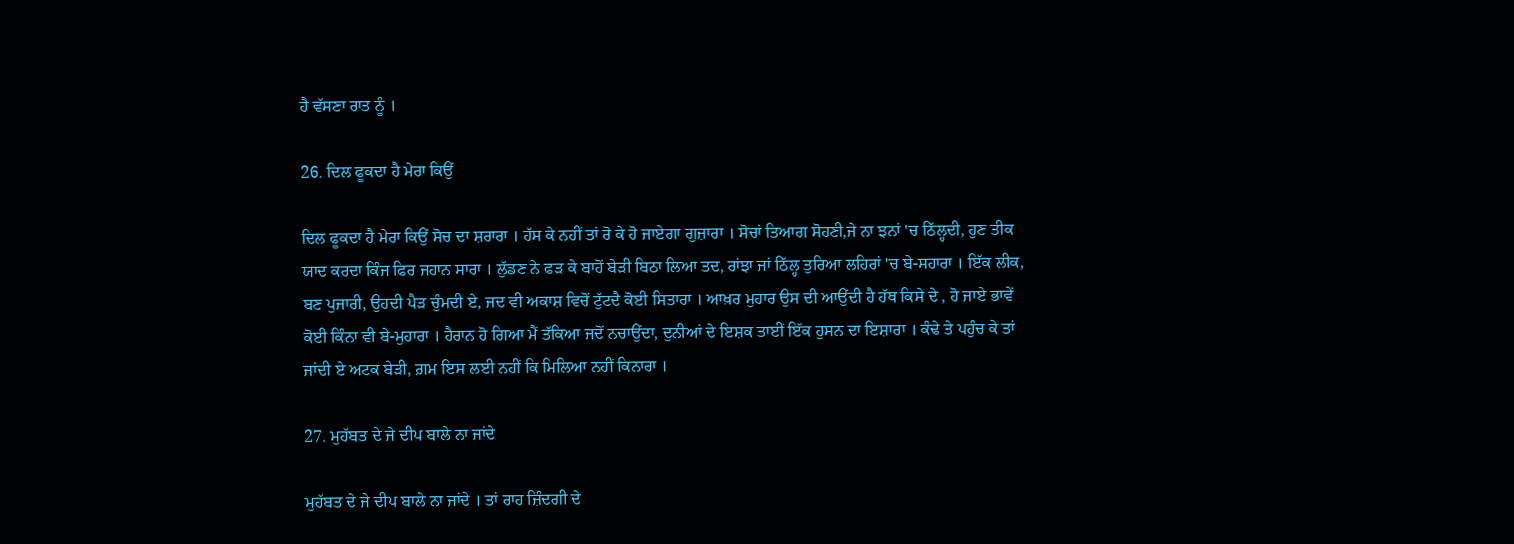ਹੈ ਵੱਸਣਾ ਰਾਤ ਨੂੰ ।

26. ਦਿਲ ਫੂਕਦਾ ਹੈ ਮੇਰਾ ਕਿਉਂ

ਦਿਲ ਫੂਕਦਾ ਹੈ ਮੇਰਾ ਕਿਉਂ ਸੋਚ ਦਾ ਸ਼ਰਾਰਾ । ਹੱਸ ਕੇ ਨਹੀਂ ਤਾਂ ਰੋ ਕੇ ਹੋ ਜਾਏਗਾ ਗੁਜ਼ਾਰਾ । ਸੋਚਾਂ ਤਿਆਗ ਸੋਹਣੀ,ਜੇ ਨਾ ਝਨਾਂ 'ਚ ਠਿੱਲ੍ਹਦੀ, ਹੁਣ ਤੀਕ ਯਾਦ ਕਰਦਾ ਕਿੰਜ ਫਿਰ ਜਹਾਨ ਸਾਰਾ । ਲੁੱਡਣ ਨੇ ਫੜ ਕੇ ਬਾਹੋਂ ਬੇੜੀ ਬਿਠਾ ਲਿਆ ਤਦ, ਰਾਂਝਾ ਜਾਂ ਠਿੱਲ੍ਹ ਤੁਰਿਆ ਲਹਿਰਾਂ 'ਚ ਬੇ-ਸਹਾਰਾ । ਇੱਕ ਲੀਕ, ਬਣ ਪੁਜਾਰੀ, ਉਹਦੀ ਪੈੜ ਚੁੰਮਦੀ ਏ, ਜਦ ਵੀ ਅਕਾਸ਼ ਵਿਚੋਂ ਟੁੱਟਦੈ ਕੋਈ ਸਿਤਾਰਾ । ਆਖ਼ਰ ਮੁਹਾਰ ਉਸ ਦੀ ਆਉਂਦੀ ਹੈ ਹੱਥ ਕਿਸੇ ਦੇ , ਹੋ ਜਾਏ ਭਾਵੇਂ ਕੋਈ ਕਿੰਨਾ ਵੀ ਬੇ-ਮੁਹਾਰਾ । ਹੈਰਾਨ ਹੋ ਗਿਆ ਮੈਂ ਤੱਕਿਆ ਜਦੋਂ ਨਚਾਉਂਦਾ, ਦੁਨੀਆਂ ਦੇ ਇਸ਼ਕ ਤਾਈਂ ਇੱਕ ਹੁਸਨ ਦਾ ਇਸ਼ਾਰਾ । ਕੰਢੇ ਤੇ ਪਹੁੰਚ ਕੇ ਤਾਂ ਜਾਂਦੀ ਏ ਅਟਕ ਬੇੜੀ, ਗ਼ਮ ਇਸ ਲਈ ਨਹੀਂ ਕਿ ਮਿਲਿਆ ਨਹੀਂ ਕਿਨਾਰਾ ।

27. ਮੁਹੱਬਤ ਦੇ ਜੇ ਦੀਪ ਬਾਲੇ ਨਾ ਜਾਂਦੇ

ਮੁਹੱਬਤ ਦੇ ਜੇ ਦੀਪ ਬਾਲੇ ਨਾ ਜਾਂਦੇ । ਤਾਂ ਰਾਹ ਜ਼ਿੰਦਗੀ ਦੇ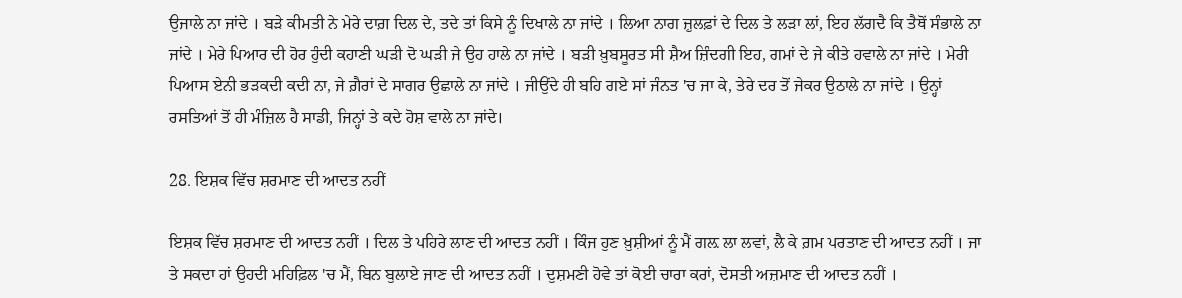ਉਜਾਲੇ ਨਾ ਜਾਂਦੇ । ਬੜੇ ਕੀਮਤੀ ਨੇ ਮੇਰੇ ਦਾਗ਼ ਦਿਲ ਦੇ, ਤਦੇ ਤਾਂ ਕਿਸੇ ਨੂੰ ਦਿਖਾਲੇ ਨਾ ਜਾਂਦੇ । ਲਿਆ ਨਾਗ ਜ਼ੁਲਫ਼ਾਂ ਦੇ ਦਿਲ ਤੇ ਲੜਾ ਲਾਂ, ਇਹ ਲੱਗਦੈ ਕਿ ਤੈਥੋਂ ਸੰਭਾਲੇ ਨਾ ਜਾਂਦੇ । ਮੇਰੇ ਪਿਆਰ ਦੀ ਹੋਰ ਹੁੰਦੀ ਕਹਾਣੀ ਘੜੀ ਦੋ ਘੜੀ ਜੇ ਉਹ ਹਾਲੇ ਨਾ ਜਾਂਦੇ । ਬੜੀ ਖ਼ੁਬਸੂਰਤ ਸੀ ਸ਼ੈਅ ਜ਼ਿੰਦਗੀ ਇਹ, ਗਮਾਂ ਦੇ ਜੇ ਕੀਤੇ ਹਵਾਲੇ ਨਾ ਜਾਂਦੇ । ਮੇਰੀ ਪਿਆਸ ਏਨੀ ਭੜਕਦੀ ਕਦੀ ਨਾ, ਜੇ ਗ਼ੈਰਾਂ ਦੇ ਸਾਗਰ ਉਛਾਲੇ ਨਾ ਜਾਂਦੇ । ਜੀਉਂਦੇ ਹੀ ਬਹਿ ਗਏ ਸਾਂ ਜੰਨਤ 'ਚ ਜਾ ਕੇ, ਤੇਰੇ ਦਰ ਤੋਂ ਜੇਕਰ ਉਠਾਲੇ ਨਾ ਜਾਂਦੇ । ਉਨ੍ਹਾਂ ਰਸਤਿਆਂ ਤੋਂ ਹੀ ਮੰਜ਼ਿਲ ਹੈ ਸਾਡੀ, ਜਿਨ੍ਹਾਂ ਤੇ ਕਦੇ ਹੋਸ਼ ਵਾਲੇ ਨਾ ਜਾਂਦੇ।

28. ਇਸ਼ਕ ਵਿੱਚ ਸ਼ਰਮਾਣ ਦੀ ਆਦਤ ਨਹੀਂ

ਇਸ਼ਕ ਵਿੱਚ ਸ਼ਰਮਾਣ ਦੀ ਆਦਤ ਨਹੀਂ । ਦਿਲ ਤੇ ਪਹਿਰੇ ਲਾਣ ਦੀ ਆਦਤ ਨਹੀਂ । ਕਿੰਜ ਹੁਣ ਖ਼ੁਸ਼ੀਆਂ ਨੂੰ ਮੈਂ ਗਲ਼ ਲਾ ਲਵਾਂ, ਲੈ ਕੇ ਗ਼ਮ ਪਰਤਾਣ ਦੀ ਆਦਤ ਨਹੀਂ । ਜਾ ਤੇ ਸਕਦਾ ਹਾਂ ਉਹਦੀ ਮਹਿਫ਼ਿਲ 'ਚ ਮੈਂ, ਬਿਨ ਬੁਲਾਏ ਜਾਣ ਦੀ ਆਦਤ ਨਹੀਂ । ਦੁਸ਼ਮਣੀ ਹੋਵੇ ਤਾਂ ਕੋਈ ਚਾਰਾ ਕਰਾਂ, ਦੋਸਤੀ ਅਜ਼ਮਾਣ ਦੀ ਆਦਤ ਨਹੀਂ ।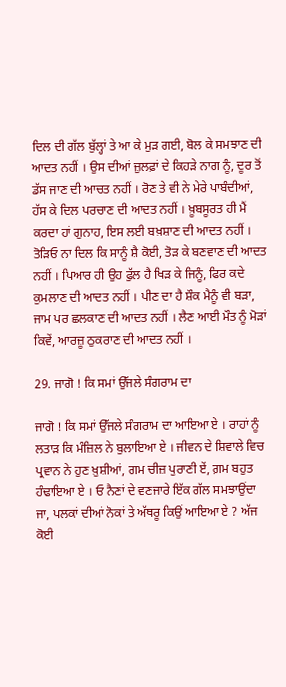ਦਿਲ ਦੀ ਗੱਲ ਬੁੱਲ੍ਹਾਂ ਤੇ ਆ ਕੇ ਮੁੜ ਗਈ, ਬੋਲ ਕੇ ਸਮਝਾਣ ਦੀ ਆਦਤ ਨਹੀਂ । ਉਸ ਦੀਆਂ ਜ਼ੁਲਫ਼ਾਂ ਦੇ ਕਿਹੜੇ ਨਾਗ ਨੂੰ, ਦੂਰ ਤੋਂ ਡੱਸ ਜਾਣ ਦੀ ਆਚਤ ਨਹੀਂ । ਰੋਣ ਤੇ ਵੀ ਨੇ ਮੇਰੇ ਪਾਬੰਦੀਆਂ, ਹੱਸ ਕੇ ਦਿਲ ਪਰਚਾਣ ਦੀ ਆਦਤ ਨਹੀਂ । ਖ਼ੂਬਸੂਰਤ ਹੀ ਮੈਂ ਕਰਦਾ ਹਾਂ ਗੁਨਾਹ, ਇਸ ਲਈ ਬਖ਼ਸ਼ਾਣ ਦੀ ਆਦਤ ਨਹੀਂ । ਤੋੜਿਓ ਨਾ ਦਿਲ ਕਿ ਸਾਨੂੰ ਸ਼ੈ ਕੋਈ, ਤੋੜ ਕੇ ਬਣਵਾਣ ਦੀ ਆਦਤ ਨਹੀਂ । ਪਿਆਰ ਹੀ ਉਹ ਫੁੱਲ ਹੈ ਖਿੜ ਕੇ ਜਿਨੂੰ, ਫਿਰ ਕਦੇ ਕੁਮਲਾਣ ਦੀ ਆਦਤ ਨਹੀਂ । ਪੀਣ ਦਾ ਹੈ ਸ਼ੌਕ ਮੈਨੂੰ ਵੀ ਬੜਾ, ਜਾਮ ਪਰ ਛਲਕਾਣ ਦੀ ਆਦਤ ਨਹੀਂ । ਲੈਣ ਆਈ ਮੌਤ ਨੂੰ ਮੋੜਾਂ ਕਿਵੇਂ, ਆਰਜ਼ੂ ਠੁਕਰਾਣ ਦੀ ਆਦਤ ਨਹੀਂ ।

29. ਜਾਗੋ ! ਕਿ ਸਮਾਂ ਉੱਜਲੇ ਸੰਗਰਾਮ ਦਾ

ਜਾਗੋ ! ਕਿ ਸਮਾਂ ਉੱਜਲੇ ਸੰਗਰਾਮ ਦਾ ਆਇਆ ਏ । ਰਾਹਾਂ ਨੂੰ ਲਤਾੜ ਕਿ ਮੰਜ਼ਿਲ ਨੇ ਬੁਲਾਇਆ ਏ । ਜੀਵਨ ਦੇ ਸ਼ਿਵਾਲੇ ਵਿਚ ਪ੍ਰਵਾਨ ਨੇ ਹੁਣ ਖ਼ੁਸ਼ੀਆਂ, ਗਮ ਚੀਜ਼ ਪੁਰਾਣੀ ਏਂ, ਗ਼ਮ ਬਹੁਤ ਹੰਢਾਇਆ ਏ । ਓ ਨੈਣਾਂ ਦੇ ਵਣਜਾਰੇ ਇੱਕ ਗੱਲ ਸਮਝਾਉਂਦਾ ਜਾ, ਪਲਕਾਂ ਦੀਆਂ ਨੋਕਾਂ ਤੇ ਅੱਥਰੂ ਕਿਉਂ ਆਇਆ ਏ ? ਅੱਜ ਕੋਈ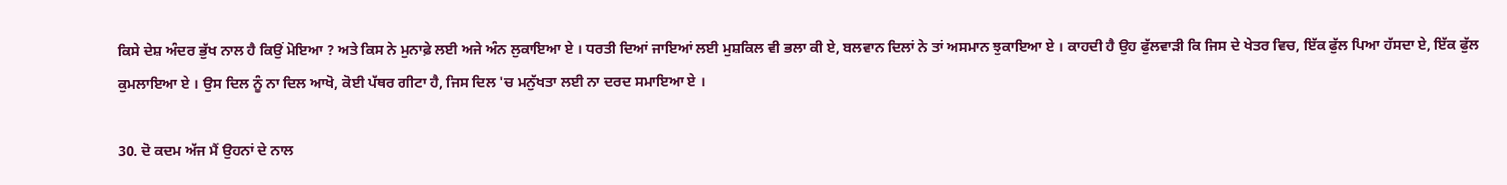ਕਿਸੇ ਦੇਸ਼ ਅੰਦਰ ਭੁੱਖ ਨਾਲ ਹੈ ਕਿਉਂ ਮੋਇਆ ? ਅਤੇ ਕਿਸ ਨੇ ਮੁਨਾਫ਼ੇ ਲਈ ਅਜੇ ਅੰਨ ਲੁਕਾਇਆ ਏ । ਧਰਤੀ ਦਿਆਂ ਜਾਇਆਂ ਲਈ ਮੁਸ਼ਕਿਲ ਵੀ ਭਲਾ ਕੀ ਏ, ਬਲਵਾਨ ਦਿਲਾਂ ਨੇ ਤਾਂ ਅਸਮਾਨ ਝੁਕਾਇਆ ਏ । ਕਾਹਦੀ ਹੈ ਉਹ ਫੁੱਲਵਾੜੀ ਕਿ ਜਿਸ ਦੇ ਖੇਤਰ ਵਿਚ, ਇੱਕ ਫੁੱਲ ਪਿਆ ਹੱਸਦਾ ਏ, ਇੱਕ ਫੁੱਲ ਕੁਮਲਾਇਆ ਏ । ਉਸ ਦਿਲ ਨੂੰ ਨਾ ਦਿਲ ਆਖੋ, ਕੋਈ ਪੱਥਰ ਗੀਟਾ ਹੈ, ਜਿਸ ਦਿਲ 'ਚ ਮਨੁੱਖਤਾ ਲਈ ਨਾ ਦਰਦ ਸਮਾਇਆ ਏ ।

30. ਦੋ ਕਦਮ ਅੱਜ ਮੈਂ ਉਹਨਾਂ ਦੇ ਨਾਲ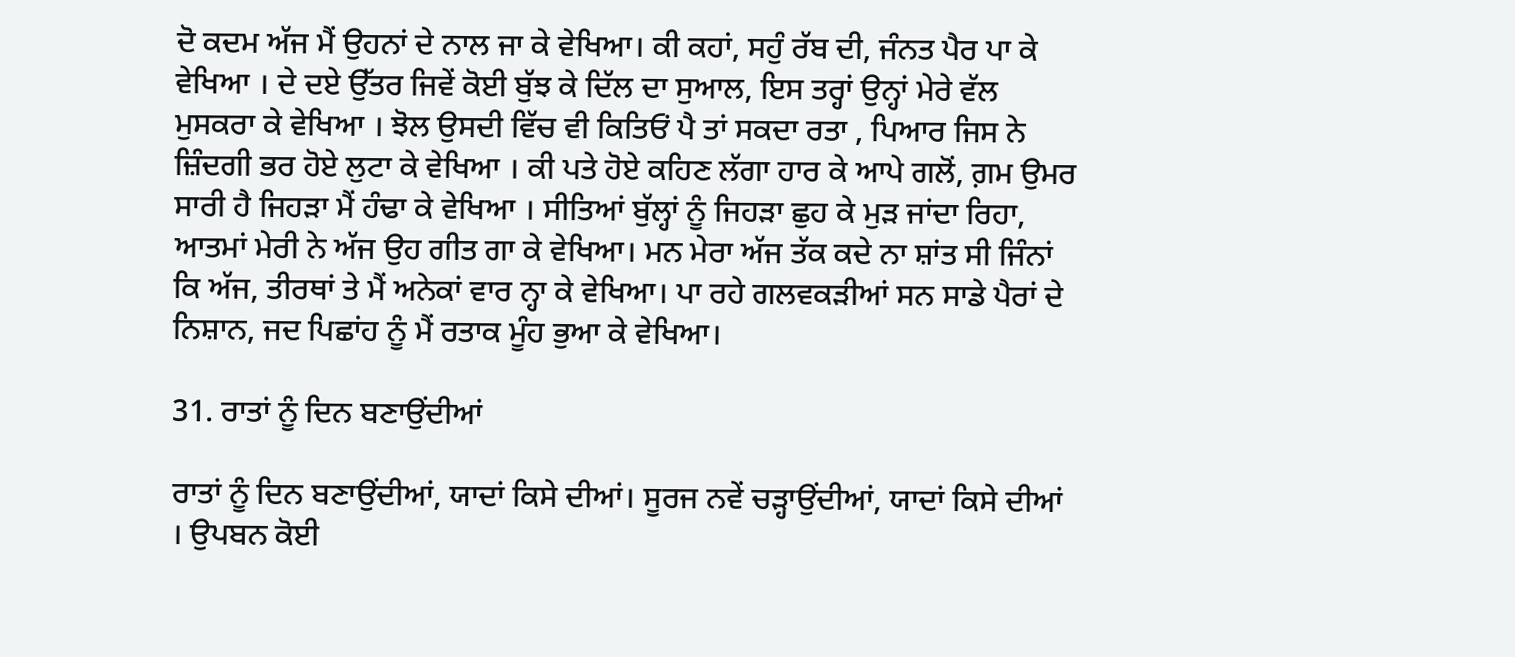ਦੋ ਕਦਮ ਅੱਜ ਮੈਂ ਉਹਨਾਂ ਦੇ ਨਾਲ ਜਾ ਕੇ ਵੇਖਿਆ। ਕੀ ਕਹਾਂ, ਸਹੁੰ ਰੱਬ ਦੀ, ਜੰਨਤ ਪੈਰ ਪਾ ਕੇ ਵੇਖਿਆ । ਦੇ ਦਏ ਉੱਤਰ ਜਿਵੇਂ ਕੋਈ ਬੁੱਝ ਕੇ ਦਿੱਲ ਦਾ ਸੁਆਲ, ਇਸ ਤਰ੍ਹਾਂ ਉਨ੍ਹਾਂ ਮੇਰੇ ਵੱਲ ਮੁਸਕਰਾ ਕੇ ਵੇਖਿਆ । ਝੋਲ ਉਸਦੀ ਵਿੱਚ ਵੀ ਕਿਤਿਓਂ ਪੈ ਤਾਂ ਸਕਦਾ ਰਤਾ , ਪਿਆਰ ਜਿਸ ਨੇ ਜ਼ਿੰਦਗੀ ਭਰ ਹੋਏ ਲੁਟਾ ਕੇ ਵੇਖਿਆ । ਕੀ ਪਤੇ ਹੋਏ ਕਹਿਣ ਲੱਗਾ ਹਾਰ ਕੇ ਆਪੇ ਗਲੋਂ, ਗ਼ਮ ਉਮਰ ਸਾਰੀ ਹੈ ਜਿਹੜਾ ਮੈਂ ਹੰਢਾ ਕੇ ਵੇਖਿਆ । ਸੀਤਿਆਂ ਬੁੱਲ੍ਹਾਂ ਨੂੰ ਜਿਹੜਾ ਛੁਹ ਕੇ ਮੁੜ ਜਾਂਦਾ ਰਿਹਾ, ਆਤਮਾਂ ਮੇਰੀ ਨੇ ਅੱਜ ਉਹ ਗੀਤ ਗਾ ਕੇ ਵੇਖਿਆ। ਮਨ ਮੇਰਾ ਅੱਜ ਤੱਕ ਕਦੇ ਨਾ ਸ਼ਾਂਤ ਸੀ ਜਿੰਨਾਂ ਕਿ ਅੱਜ, ਤੀਰਥਾਂ ਤੇ ਮੈਂ ਅਨੇਕਾਂ ਵਾਰ ਨ੍ਹਾ ਕੇ ਵੇਖਿਆ। ਪਾ ਰਹੇ ਗਲਵਕੜੀਆਂ ਸਨ ਸਾਡੇ ਪੈਰਾਂ ਦੇ ਨਿਸ਼ਾਨ, ਜਦ ਪਿਛਾਂਹ ਨੂੰ ਮੈਂ ਰਤਾਕ ਮੂੰਹ ਭੁਆ ਕੇ ਵੇਖਿਆ।

31. ਰਾਤਾਂ ਨੂੰ ਦਿਨ ਬਣਾਉਂਦੀਆਂ

ਰਾਤਾਂ ਨੂੰ ਦਿਨ ਬਣਾਉਂਦੀਆਂ, ਯਾਦਾਂ ਕਿਸੇ ਦੀਆਂ। ਸੂਰਜ ਨਵੇਂ ਚੜ੍ਹਾਉਂਦੀਆਂ, ਯਾਦਾਂ ਕਿਸੇ ਦੀਆਂ । ਉਪਬਨ ਕੋਈ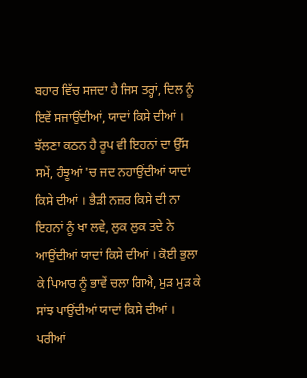ਬਹਾਰ ਵਿੱਚ ਸਜਦਾ ਹੈ ਜਿਸ ਤਰ੍ਹਾਂ, ਦਿਲ ਨੂੰ ਇਵੇਂ ਸਜਾਉਂਦੀਆਂ, ਯਾਦਾਂ ਕਿਸੇ ਦੀਆਂ । ਝੱਲਣਾ ਕਠਨ ਹੈ ਰੂਪ ਵੀ ਇਹਨਾਂ ਦਾ ਉੱਸ ਸਮੇਂ, ਹੰਝੂਆਂ 'ਚ ਜਦ ਨਹਾਉਂਦੀਆਂ ਯਾਦਾਂ ਕਿਸੇ ਦੀਆਂ । ਭੈੜੀ ਨਜ਼ਰ ਕਿਸੇ ਦੀ ਨਾ ਇਹਨਾਂ ਨੂੰ ਖਾ ਲਵੇ, ਲੁਕ ਲੁਕ ਤਦੇ ਨੇ ਆਉਂਦੀਆਂ ਯਾਦਾਂ ਕਿਸੇ ਦੀਆਂ । ਕੋਈ ਭੁਲਾ ਕੇ ਪਿਆਰ ਨੂੰ ਭਾਵੇਂ ਚਲਾ ਗਿਐ, ਮੁੜ ਮੁੜ ਕੇ ਸਾਂਝ ਪਾਉਂਦੀਆਂ ਯਾਦਾਂ ਕਿਸੇ ਦੀਆਂ । ਪਰੀਆਂ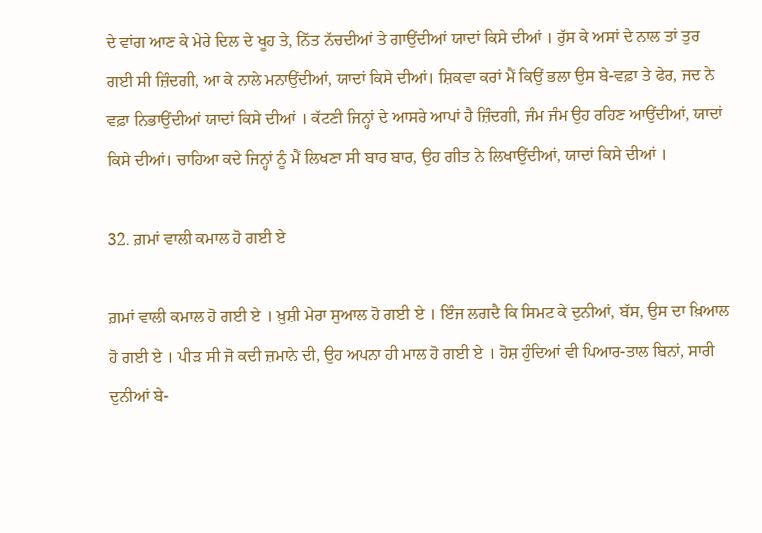ਦੇ ਵਾਂਗ ਆਣ ਕੇ ਮੇਰੇ ਦਿਲ ਦੇ ਖੂਹ ਤੇ, ਨਿੱਤ ਨੱਚਦੀਆਂ ਤੇ ਗਾਉਂਦੀਆਂ ਯਾਦਾਂ ਕਿਸੇ ਦੀਆਂ । ਰੁੱਸ ਕੇ ਅਸਾਂ ਦੇ ਨਾਲ ਤਾਂ ਤੁਰ ਗਈ ਸੀ ਜ਼ਿੰਦਗੀ, ਆ ਕੇ ਨਾਲੇ ਮਨਾਉਂਦੀਆਂ, ਯਾਦਾਂ ਕਿਸੇ ਦੀਆਂ। ਸ਼ਿਕਵਾ ਕਰਾਂ ਮੈਂ ਕਿਉਂ ਭਲਾ ਉਸ ਬੇ-ਵਫ਼ਾ ਤੇ ਫੇਰ, ਜਦ ਨੇ ਵਫ਼ਾ ਨਿਭਾਉਂਦੀਆਂ ਯਾਦਾਂ ਕਿਸੇ ਦੀਆਂ । ਕੱਟਣੀ ਜਿਨ੍ਹਾਂ ਦੇ ਆਸਰੇ ਆਪਾਂ ਹੈ ਜ਼ਿੰਦਗੀ, ਜੰਮ ਜੰਮ ਉਹ ਰਹਿਣ ਆਉਂਦੀਆਂ, ਯਾਦਾਂ ਕਿਸੇ ਦੀਆਂ। ਚਾਹਿਆ ਕਦੇ ਜਿਨ੍ਹਾਂ ਨੂੰ ਮੈਂ ਲਿਖਣਾ ਸੀ ਬਾਰ ਬਾਰ, ਉਹ ਗੀਤ ਨੇ ਲਿਖਾਉਂਦੀਆਂ, ਯਾਦਾਂ ਕਿਸੇ ਦੀਆਂ ।

32. ਗ਼ਮਾਂ ਵਾਲੀ ਕਮਾਲ ਹੋ ਗਈ ਏ

ਗ਼ਮਾਂ ਵਾਲੀ ਕਮਾਲ ਹੋ ਗਈ ਏ । ਖ਼ੁਸ਼ੀ ਮੇਰਾ ਸੁਆਲ ਹੋ ਗਈ ਏ । ਇੰਜ ਲਗਦੈ ਕਿ ਸਿਮਟ ਕੇ ਦੁਨੀਆਂ, ਬੱਸ, ਉਸ ਦਾ ਖ਼ਿਆਲ ਹੋ ਗਈ ਏ । ਪੀੜ ਸੀ ਜੋ ਕਦੀ ਜ਼ਮਾਨੇ ਦੀ, ਉਹ ਅਪਨਾ ਹੀ ਮਾਲ ਹੋ ਗਈ ਏ । ਹੋਸ਼ ਹੁੰਦਿਆਂ ਵੀ ਪਿਆਰ-ਤਾਲ ਬਿਨਾਂ, ਸਾਰੀ ਦੁਨੀਆਂ ਬੇ-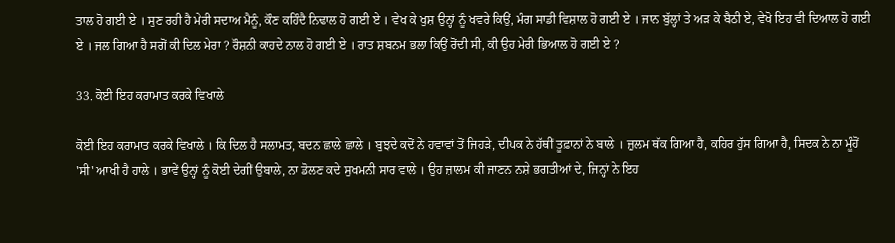ਤਾਲ ਹੋ ਗਈ ਏ । ਸੁਣ ਰਹੀ ਹੈ ਮੇਰੀ ਸਦਾਅ ਮੈਨੂੰ, ਕੌਣ ਕਹਿੰਦੈ ਨਿਢਾਲ ਹੋ ਗਈ ਏ । ਵੇਖ ਕੇ ਖੁਸ਼ ਉਨ੍ਹਾਂ ਨੂੰ ਖਵਰੇ ਕਿਉਂ, ਮੰਗ ਸਾਡੀ ਵਿਸ਼ਾਲ ਹੋ ਗਈ ਏ । ਜਾਨ ਬੁੱਲ੍ਹਾਂ ਤੇ ਅੜ ਕੇ ਬੈਠੀ ਏ, ਵੇਖੋ ਇਹ ਵੀ ਦਿਆਲ ਹੋ ਗਈ ਏ । ਜਲ ਗਿਆ ਹੈ ਸਗੋਂ ਕੀ ਦਿਲ ਮੇਰਾ ? ਰੌਸ਼ਨੀ ਕਾਹਦੇ ਨਾਲ ਹੋ ਗਈ ਏ । ਰਾਤ ਸ਼ਬਨਮ ਭਲਾ ਕਿਉਂ ਰੋਂਦੀ ਸੀ, ਕੀ ਉਹ ਮੇਰੀ ਭਿਆਲ ਹੋ ਗਈ ਏ ?

33. ਕੋਈ ਇਹ ਕਰਾਮਾਤ ਕਰਕੇ ਵਿਖਾਲੇ

ਕੋਈ ਇਹ ਕਰਾਮਾਤ ਕਰਕੇ ਵਿਖਾਲੇ । ਕਿ ਦਿਲ ਹੈ ਸਲਾਮਤ, ਬਦਨ ਛਾਲੇ ਛਾਲੇ । ਬੁਝਦੇ ਕਦੋਂ ਨੇ ਹਵਾਵਾਂ ਤੋਂ ਜਿਹੜੇ, ਦੀਪਕ ਨੇ ਹੱਥੀਂ ਤੂਫ਼ਾਨਾਂ ਨੇ ਬਾਲੇ । ਜ਼ੁਲਮ ਥੱਕ ਗਿਆ ਹੈ, ਕਹਿਰ ਹੁੱਸ ਗਿਆ ਹੈ, ਸਿਦਕ ਨੇ ਨਾ ਮੂੰਹੋਂ 'ਸੀ' ਆਖੀ ਹੈ ਹਾਲੇ । ਭਾਵੇਂ ਉਨ੍ਹਾਂ ਨੂੰ ਕੋਈ ਦੇਗੀਂ ਉਬਾਲੇ, ਨਾ ਡੋਲਣ ਕਦੇ ਸੁਖਮਨੀ ਸਾਰ ਵਾਲੇ । ਉਹ ਜ਼ਾਲਮ ਕੀ ਜਾਣਨ ਨਸ਼ੇ ਭਗਤੀਆਂ ਦੇ, ਜਿਨ੍ਹਾਂ ਨੇ ਇਹ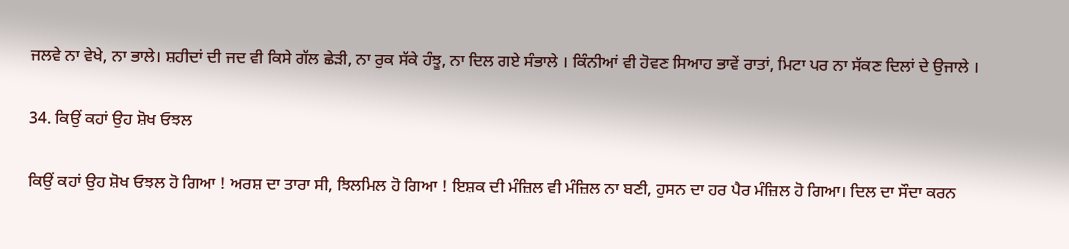ਜਲਵੇ ਨਾ ਵੇਖੇ, ਨਾ ਭਾਲੇ। ਸ਼ਹੀਦਾਂ ਦੀ ਜਦ ਵੀ ਕਿਸੇ ਗੱਲ ਛੇੜੀ, ਨਾ ਰੁਕ ਸੱਕੇ ਹੰਝੂ, ਨਾ ਦਿਲ ਗਏ ਸੰਭਾਲੇ । ਕਿੰਨੀਆਂ ਵੀ ਹੋਵਣ ਸਿਆਹ ਭਾਵੇਂ ਰਾਤਾਂ, ਮਿਟਾ ਪਰ ਨਾ ਸੱਕਣ ਦਿਲਾਂ ਦੇ ਉਜਾਲੇ ।

34. ਕਿਉਂ ਕਹਾਂ ਉਹ ਸ਼ੋਖ ਓਝਲ

ਕਿਉਂ ਕਹਾਂ ਉਹ ਸ਼ੋਖ ਓਝਲ ਹੋ ਗਿਆ ! ਅਰਸ਼ ਦਾ ਤਾਰਾ ਸੀ, ਝਿਲਮਿਲ ਹੋ ਗਿਆ ! ਇਸ਼ਕ ਦੀ ਮੰਜ਼ਿਲ ਵੀ ਮੰਜ਼ਿਲ ਨਾ ਬਣੀ, ਹੁਸਨ ਦਾ ਹਰ ਪੈਰ ਮੰਜ਼ਿਲ ਹੋ ਗਿਆ। ਦਿਲ ਦਾ ਸੌਦਾ ਕਰਨ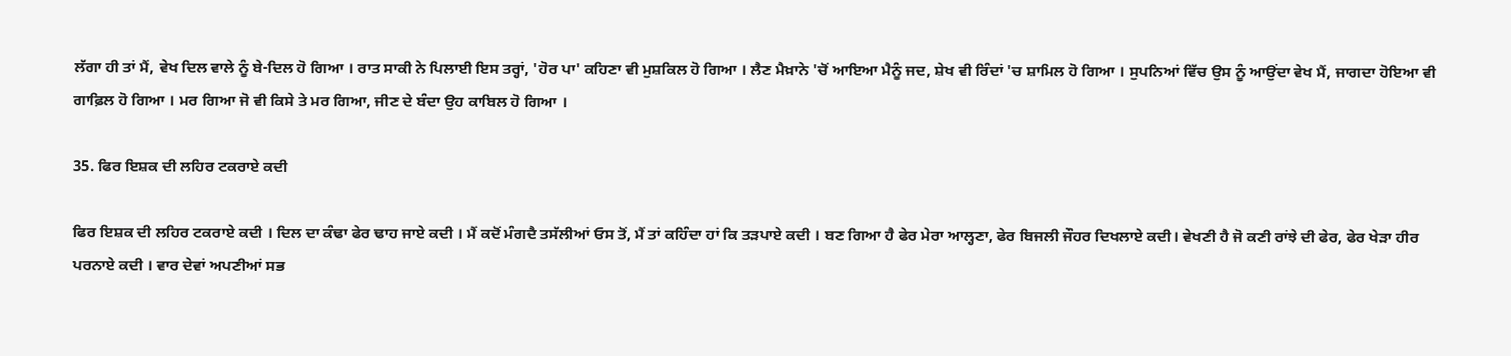ਲੱਗਾ ਹੀ ਤਾਂ ਮੈਂ, ਵੇਖ ਦਿਲ ਵਾਲੇ ਨੂੰ ਬੇ-ਦਿਲ ਹੋ ਗਿਆ । ਰਾਤ ਸਾਕੀ ਨੇ ਪਿਲਾਈ ਇਸ ਤਰ੍ਹਾਂ, 'ਹੋਰ ਪਾ' ਕਹਿਣਾ ਵੀ ਮੁਸ਼ਕਿਲ ਹੋ ਗਿਆ । ਲੈਣ ਮੈਖ਼ਾਨੇ 'ਚੋਂ ਆਇਆ ਮੈਨੂੰ ਜਦ, ਸ਼ੇਖ ਵੀ ਰਿੰਦਾਂ 'ਚ ਸ਼ਾਮਿਲ ਹੋ ਗਿਆ । ਸੁਪਨਿਆਂ ਵਿੱਚ ਉਸ ਨੂੰ ਆਉਂਦਾ ਵੇਖ ਮੈਂ, ਜਾਗਦਾ ਹੋਇਆ ਵੀ ਗਾਫ਼ਿਲ ਹੋ ਗਿਆ । ਮਰ ਗਿਆ ਜੋ ਵੀ ਕਿਸੇ ਤੇ ਮਰ ਗਿਆ, ਜੀਣ ਦੇ ਬੰਦਾ ਉਹ ਕਾਬਿਲ ਹੋ ਗਿਆ ।

35. ਫਿਰ ਇਸ਼ਕ ਦੀ ਲਹਿਰ ਟਕਰਾਏ ਕਦੀ

ਫਿਰ ਇਸ਼ਕ ਦੀ ਲਹਿਰ ਟਕਰਾਏ ਕਦੀ । ਦਿਲ ਦਾ ਕੰਢਾ ਫੇਰ ਢਾਹ ਜਾਏ ਕਦੀ । ਮੈਂ ਕਦੋਂ ਮੰਗਦੈ ਤਸੱਲੀਆਂ ਓਸ ਤੋਂ, ਮੈਂ ਤਾਂ ਕਹਿੰਦਾ ਹਾਂ ਕਿ ਤੜਪਾਏ ਕਦੀ । ਬਣ ਗਿਆ ਹੈ ਫੇਰ ਮੇਰਾ ਆਲ੍ਹਣਾ, ਫੇਰ ਬਿਜਲੀ ਜੌਹਰ ਦਿਖਲਾਏ ਕਦੀ। ਵੇਖਣੀ ਹੈ ਜੋ ਕਣੀ ਰਾਂਝੇ ਦੀ ਫੇਰ, ਫੇਰ ਖੇੜਾ ਹੀਰ ਪਰਨਾਏ ਕਦੀ । ਵਾਰ ਦੇਵਾਂ ਅਪਣੀਆਂ ਸਭ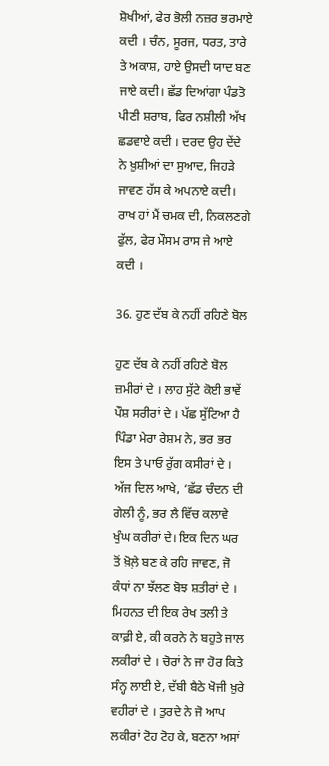ਸ਼ੋਖੀਆਂ, ਫੇਰ ਭੋਲੀ ਨਜ਼ਰ ਭਰਮਾਏ ਕਦੀ । ਚੰਨ, ਸੂਰਜ, ਧਰਤ, ਤਾਰੇ ਤੇ ਅਕਾਸ਼, ਹਾਏ ਉਸਦੀ ਯਾਦ ਬਣ ਜਾਏ ਕਦੀ। ਛੱਡ ਦਿਆਂਗਾ ਪੰਡਤੋ ਪੀਣੀ ਸ਼ਰਾਬ, ਫਿਰ ਨਸ਼ੀਲੀ ਅੱਖ ਛਡਵਾਏ ਕਦੀ । ਦਰਦ ਉਹ ਦੇਂਦੇ ਨੇ ਖ਼ੁਸ਼ੀਆਂ ਦਾ ਸੁਆਦ, ਜਿਹੜੇ ਜਾਵਣ ਹੱਸ ਕੇ ਅਪਨਾਏ ਕਦੀ। ਰਾਖ ਹਾਂ ਮੈਂ ਚਮਕ ਦੀ, ਨਿਕਲਣਗੇ ਫੁੱਲ, ਫੇਰ ਮੌਸਮ ਰਾਸ ਜੇ ਆਏ ਕਦੀ ।

36. ਹੁਣ ਦੱਬ ਕੇ ਨਹੀਂ ਰਹਿਣੇ ਬੋਲ

ਹੁਣ ਦੱਬ ਕੇ ਨਹੀਂ ਰਹਿਣੇ ਬੋਲ ਜ਼ਮੀਰਾਂ ਦੇ । ਲਾਹ ਸੁੱਟੇ ਕੋਈ ਭਾਵੇਂ ਪੌਸ਼ ਸਰੀਰਾਂ ਦੇ । ਪੱਛ ਸੁੱਟਿਆ ਹੈ ਪਿੰਡਾ ਮੇਰਾ ਰੇਸ਼ਮ ਨੇ, ਭਰ ਭਰ ਇਸ ਤੇ ਪਾਓ ਰੁੱਗ ਕਸੀਰਾਂ ਦੇ । ਅੱਜ ਦਿਲ ਆਖੇ, ‘ਛੱਡ ਚੰਦਨ ਦੀ ਗੇਲੀ ਨੂੰ, ਭਰ ਲੈ ਵਿੱਚ ਕਲਾਵੇ ਖੁੰਘ ਕਰੀਰਾਂ ਦੇ। ਇਕ ਦਿਨ ਘਰ ਤੋਂ ਖ਼ੋਲ਼ੇ ਬਣ ਕੇ ਰਹਿ ਜਾਵਣ, ਜੋ ਕੰਧਾਂ ਨਾ ਝੱਲਣ ਬੋਝ ਸ਼ਤੀਰਾਂ ਦੇ । ਮਿਹਨਤ ਦੀ ਇਕ ਰੇਖ ਤਲੀ ਤੇ ਕਾਫ਼ੀ ਏ, ਕੀ ਕਰਨੇ ਨੇ ਬਹੁਤੇ ਜਾਲ ਲਕੀਰਾਂ ਦੇ । ਚੋਰਾਂ ਨੇ ਜਾ ਹੋਰ ਕਿਤੇ ਸੰਨ੍ਹ ਲਾਈ ਏ, ਦੱਬੀ ਬੈਠੇ ਖੋਜੀ ਖ਼ੁਰੇ ਵਹੀਰਾਂ ਦੇ । ਤੁਰਦੇ ਨੇ ਜੋ ਆਪ ਲਕੀਰਾਂ ਟੋਹ ਟੋਹ ਕੇ, ਬਣਨਾ ਅਸਾਂ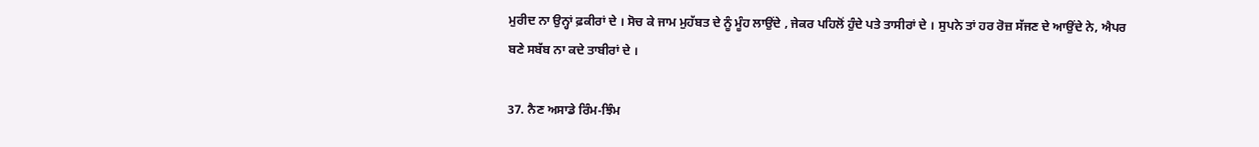ਮੁਰੀਦ ਨਾ ਉਨ੍ਹਾਂ ਫ਼ਕੀਰਾਂ ਦੇ । ਸੋਚ ਕੇ ਜਾਮ ਮੁਹੱਬਤ ਦੇ ਨੂੰ ਮੂੰਹ ਲਾਉਂਦੇ , ਜੇਕਰ ਪਹਿਲੋਂ ਹੁੰਦੇ ਪਤੇ ਤਾਸੀਰਾਂ ਦੇ । ਸੁਪਨੇ ਤਾਂ ਹਰ ਰੋਜ਼ ਸੱਜਣ ਦੇ ਆਉਂਦੇ ਨੇ, ਐਪਰ ਬਣੇ ਸਬੱਬ ਨਾ ਕਦੇ ਤਾਬੀਰਾਂ ਦੇ ।

37. ਨੈਣ ਅਸਾਡੇ ਰਿੰਮ-ਝਿੰਮ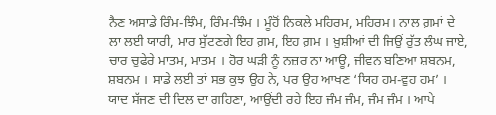ਨੈਣ ਅਸਾਡੇ ਰਿੰਮ-ਝਿੰਮ, ਰਿੰਮ-ਝਿੰਮ । ਮੂੰਹੋਂ ਨਿਕਲੇ ਮਹਿਰਮ, ਮਹਿਰਮ। ਨਾਲ ਗ਼ਮਾਂ ਦੇ ਲਾ ਲਈ ਯਾਰੀ, ਮਾਰ ਸੁੱਟਣਗੇ ਇਹ ਗ਼ਮ, ਇਹ ਗ਼ਮ । ਖ਼ੁਸ਼ੀਆਂ ਦੀ ਜਿਉਂ ਰੁੱਤ ਲੰਘ ਜਾਏ, ਚਾਰ ਚੁਫੇਰੇ ਮਾਤਮ, ਮਾਤਮ । ਹੋਰ ਘੜੀ ਨੂੰ ਨਜ਼ਰ ਨਾ ਆਊ, ਜੀਵਨ ਬਣਿਆ ਸ਼ਬਨਮ, ਸ਼ਬਨਮ । ਸਾਡੇ ਲਈ ਤਾਂ ਸਭ ਕੁਝ ਉਹ ਨੇ, ਪਰ ਉਹ ਆਖਣ ‘ਯਿਹ ਹਮ-ਵੁਹ ਹਮ’ । ਯਾਦ ਸੱਜਣ ਦੀ ਦਿਲ ਦਾ ਗਹਿਣਾ, ਆਉਂਦੀ ਰਹੇ ਇਹ ਜੰਮ ਜੰਮ, ਜੰਮ ਜੰਮ । ਆਪੇ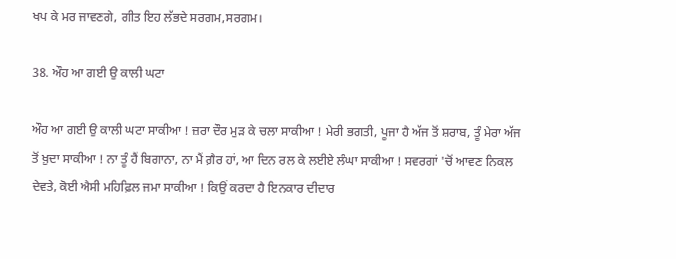ਖਪ ਕੇ ਮਰ ਜਾਵਣਗੇ, ਗੀਤ ਇਹ ਲੱਭਦੇ ਸਰਗਮ,ਸਰਗਮ।

38. ਔਹ ਆ ਗਈ ਉ ਕਾਲੀ ਘਟਾ

ਔਹ ਆ ਗਈ ਉ ਕਾਲੀ ਘਟਾ ਸਾਕੀਆ ! ਜ਼ਰਾ ਦੌਰ ਮੁੜ ਕੇ ਚਲਾ ਸਾਕੀਆ ! ਮੇਰੀ ਭਗਤੀ, ਪੂਜਾ ਹੈ ਅੱਜ ਤੋਂ ਸ਼ਰਾਬ, ਤੂੰ ਮੇਰਾ ਅੱਜ ਤੋਂ ਖ਼ੁਦਾ ਸਾਕੀਆ ! ਨਾ ਤੂੰ ਹੈਂ ਬਿਗਾਨਾ, ਨਾ ਮੈਂ ਗ਼ੈਰ ਹਾਂ, ਆ ਦਿਨ ਰਲ ਕੇ ਲਈਏ ਲੰਘਾ ਸਾਕੀਆ ! ਸਵਰਗਾਂ 'ਚੋਂ ਆਵਣ ਨਿਕਲ ਦੇਵਤੇ, ਕੋਈ ਐਸੀ ਮਹਿਫ਼ਿਲ ਜਮਾ ਸਾਕੀਆ ! ਕਿਉਂ ਕਰਦਾ ਹੈ ਇਨਕਾਰ ਦੀਦਾਰ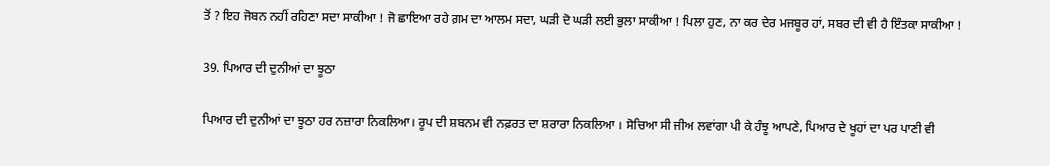ਤੋਂ ? ਇਹ ਜੋਬਨ ਨਹੀਂ ਰਹਿਣਾ ਸਦਾ ਸਾਕੀਆ ! ਜੋ ਛਾਇਆ ਰਹੇ ਗ਼ਮ ਦਾ ਆਲਮ ਸਦਾ, ਘੜੀ ਦੋ ਘੜੀ ਲਈ ਭੁਲਾ ਸਾਕੀਆ ! ਪਿਲਾ ਹੁਣ, ਨਾ ਕਰ ਦੇਰ ਮਜਬੂਰ ਹਾਂ, ਸਬਰ ਦੀ ਵੀ ਹੈ ਇੰਤਕਾ ਸਾਕੀਆ !

39. ਪਿਆਰ ਦੀ ਦੁਨੀਆਂ ਦਾ ਝੂਠਾ

ਪਿਆਰ ਦੀ ਦੁਨੀਆਂ ਦਾ ਝੂਠਾ ਹਰ ਨਜ਼ਾਰਾ ਨਿਕਲਿਆ। ਰੂਪ ਦੀ ਸ਼ਬਨਮ ਵੀ ਨਫ਼ਰਤ ਦਾ ਸ਼ਰਾਰਾ ਨਿਕਲਿਆ । ਸੋਚਿਆ ਸੀ ਜੀਅ ਲਵਾਂਗਾ ਪੀ ਕੇ ਹੰਝੂ ਆਪਣੇ, ਪਿਆਰ ਦੇ ਖੂਹਾਂ ਦਾ ਪਰ ਪਾਣੀ ਵੀ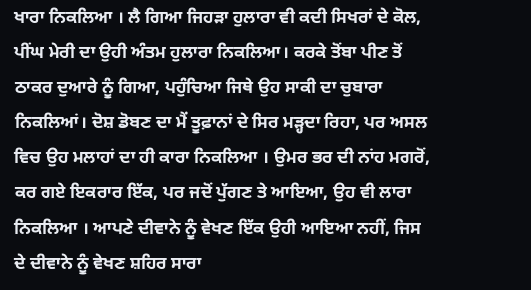ਖਾਰਾ ਨਿਕਲਿਆ । ਲੈ ਗਿਆ ਜਿਹੜਾ ਹੁਲਾਰਾ ਵੀ ਕਦੀ ਸਿਖਰਾਂ ਦੇ ਕੋਲ, ਪੀਂਘ ਮੇਰੀ ਦਾ ਉਹੀ ਅੰਤਮ ਹੁਲਾਰਾ ਨਿਕਲਿਆ। ਕਰਕੇ ਤੋਂਬਾ ਪੀਣ ਤੋਂ ਠਾਕਰ ਦੁਆਰੇ ਨੂੰ ਗਿਆ, ਪਹੁੰਚਿਆ ਜਿਥੇ ਉਹ ਸਾਕੀ ਦਾ ਚੁਬਾਰਾ ਨਿਕਲਿਆਂ। ਦੋਸ਼ ਡੋਬਣ ਦਾ ਮੈਂ ਤੂਫ਼ਾਨਾਂ ਦੇ ਸਿਰ ਮੜ੍ਹਦਾ ਰਿਹਾ, ਪਰ ਅਸਲ ਵਿਚ ਉਹ ਮਲਾਹਾਂ ਦਾ ਹੀ ਕਾਰਾ ਨਿਕਲਿਆ । ਉਮਰ ਭਰ ਦੀ ਨਾਂਹ ਮਗਰੋਂ, ਕਰ ਗਏ ਇਕਰਾਰ ਇੱਕ, ਪਰ ਜਦੋਂ ਪੁੱਗਣ ਤੇ ਆਇਆ, ਉਹ ਵੀ ਲਾਰਾ ਨਿਕਲਿਆ । ਆਪਣੇ ਦੀਵਾਨੇ ਨੂੰ ਵੇਖਣ ਇੱਕ ਉਹੀ ਆਇਆ ਨਹੀਂ, ਜਿਸ ਦੇ ਦੀਵਾਨੇ ਨੂੰ ਵੇਖਣ ਸ਼ਹਿਰ ਸਾਰਾ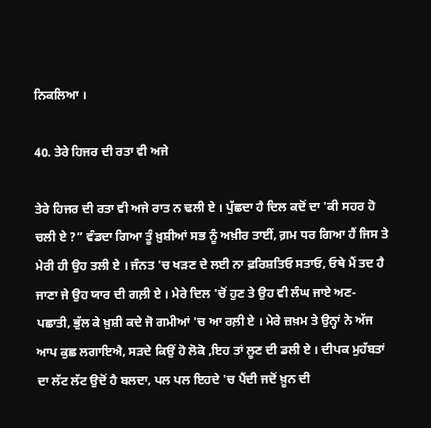ਨਿਕਲਿਆ ।

40. ਤੇਰੇ ਹਿਜਰ ਦੀ ਰਤਾ ਵੀ ਅਜੇ

ਤੇਰੇ ਹਿਜਰ ਦੀ ਰਤਾ ਵੀ ਅਜੇ ਰਾਤ ਨ ਢਲੀ ਏ । ਪੁੱਛਦਾ ਹੈ ਦਿਲ ਕਦੋਂ ਦਾ 'ਕੀ ਸਹਰ ਹੋ ਚਲੀ ਏ ?” ਵੰਡਦਾ ਗਿਆ ਤੂੰ ਖ਼ੁਸ਼ੀਆਂ ਸਭ ਨੂੰ ਅਖ਼ੀਰ ਤਾਈਂ, ਗ਼ਮ ਧਰ ਗਿਆ ਹੈਂ ਜਿਸ ਤੇ ਮੇਰੀ ਹੀ ਉਹ ਤਲੀ ਏ । ਜੰਨਤ 'ਚ ਖੜਣ ਦੇ ਲਈ ਨਾ ਫ਼ਰਿਸ਼ਤਿਓ ਸਤਾਓ, ਓਥੇ ਮੈਂ ਤਦ ਹੈ ਜਾਣਾ ਜੇ ਉਹ ਯਾਰ ਦੀ ਗਲ਼ੀ ਏ । ਮੇਰੇ ਦਿਲ 'ਚੋਂ ਹੁਣ ਤੇ ਉਹ ਵੀ ਲੰਘ ਜਾਏ ਅਣ-ਪਛਾਤੀ, ਭੁੱਲ ਕੇ ਖ਼ੁਸ਼ੀ ਕਦੇ ਜੋ ਗਮੀਆਂ 'ਚ ਆ ਰਲ਼ੀ ਏ । ਮੇਰੇ ਜ਼ਖ਼ਮ ਤੇ ਉਨ੍ਹਾਂ ਨੇ ਅੱਜ ਆਪ ਕੁਛ ਲਗਾਇਐ, ਸੜਦੇ ਕਿਉਂ ਹੋ ਲੋਕੋ ,ਇਹ ਤਾਂ ਲੂਣ ਦੀ ਡਲੀ ਏ । ਦੀਪਕ ਮੁਹੱਬਤਾਂ ਦਾ ਲੱਟ ਲੱਟ ਉਦੋਂ ਹੈ ਬਲਦਾ, ਪਲ ਪਲ ਇਹਦੇ 'ਚ ਪੈਂਦੀ ਜਦੋਂ ਖ਼ੂਨ ਦੀ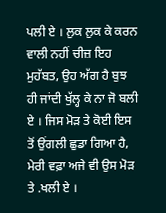ਪਲੀ ਏ । ਲੁਕ ਲੁਕ ਕੇ ਕਰਨ ਵਾਲੀ ਨਹੀਂ ਚੀਜ਼ ਇਹ ਮੁਹੱਬਤ, ਉਹ ਅੱਗ ਹੈ ਬੁਝ ਹੀ ਜਾਂਦੀ ਖੁੱਲ੍ਹ ਕੇ ਨਾ ਜੋ ਬਲੀ ਏ । ਜਿਸ ਮੋੜ ਤੇ ਕੋਈ ਇਸ ਤੋਂ ਉਂਗਲੀ ਛੁਡਾ ਗਿਆ ਹੈ, ਮੇਰੀ ਵਫ਼ਾ ਅਜੇ ਵੀ ਉਸ ਮੋੜ ਤੇ .ਖਲੀ ਏ ।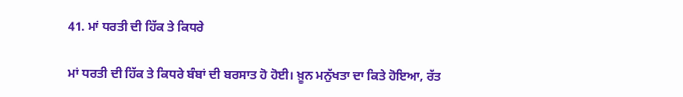41. ਮਾਂ ਧਰਤੀ ਦੀ ਹਿੱਕ ਤੇ ਕਿਧਰੇ

ਮਾਂ ਧਰਤੀ ਦੀ ਹਿੱਕ ਤੇ ਕਿਧਰੇ ਬੰਬਾਂ ਦੀ ਬਰਸਾਤ ਹੋ ਹੋਈ। ਖ਼ੂਨ ਮਨੁੱਖਤਾ ਦਾ ਕਿਤੇ ਹੋਇਆ, ਰੱਤ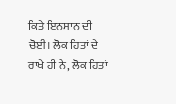ਕਿਤੇ ਇਨਸਾਨ ਦੀ ਚੋਈ। ਲੋਕ ਹਿਤਾਂ ਦੇ ਰਾਖੇ ਹੀ ਨੇ, ਲੋਕ ਹਿਤਾਂ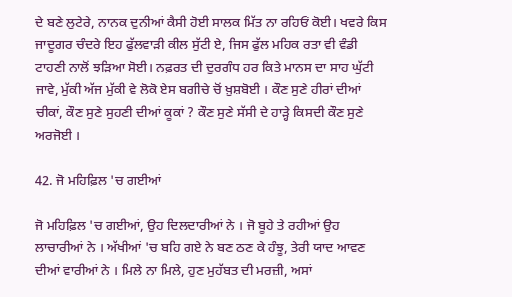ਦੇ ਬਣੇ ਲੁਟੇਰੇ, ਨਾਨਕ ਦੁਨੀਆਂ ਕੈਸੀ ਹੋਈ ਸਾਲਕ ਮਿੱਤ ਨਾ ਰਹਿਓਂ ਕੋਈ। ਖਵਰੇ ਕਿਸ ਜਾਦੂਗਰ ਚੰਦਰੇ ਇਹ ਫੁੱਲਵਾੜੀ ਕੀਲ ਸੁੱਟੀ ਏ, ਜਿਸ ਫੁੱਲ ਮਹਿਕ ਰਤਾ ਵੀ ਵੰਡੀ ਟਾਹਣੀ ਨਾਲੋਂ ਝੜਿਆ ਸੋਈ। ਨਫ਼ਰਤ ਦੀ ਦੁਰਗੰਧ ਹਰ ਕਿਤੇ ਮਾਨਸ ਦਾ ਸਾਹ ਘੁੱਟੀ ਜਾਵੇ, ਮੁੱਕੀ ਅੱਜ ਮੁੱਕੀ ਵੇ ਲੋਕੋ ਏਸ ਬਗੀਚੇ ਚੋਂ ਖ਼ੁਸ਼ਬੋਈ । ਕੌਣ ਸੁਣੇ ਹੀਰਾਂ ਦੀਆਂ ਚੀਕਾਂ, ਕੌਣ ਸੁਣੇ ਸੁਹਣੀ ਦੀਆਂ ਕੂਕਾਂ ? ਕੌਣ ਸੁਣੇ ਸੱਸੀ ਦੇ ਹਾੜ੍ਹੇ ਕਿਸਦੀ ਕੌਣ ਸੁਣੇ ਅਰਜੋਈ ।

42. ਜੋ ਮਹਿਫ਼ਿਲ 'ਚ ਗਈਆਂ

ਜੋ ਮਹਿਫ਼ਿਲ 'ਚ ਗਈਆਂ, ਉਹ ਦਿਲਦਾਰੀਆਂ ਨੇ । ਜੋ ਬੂਹੇ ਤੇ ਰਹੀਆਂ ਉਹ ਲਾਚਾਰੀਆਂ ਨੇ । ਅੱਖੀਆਂ 'ਚ ਬਹਿ ਗਏ ਨੇ ਬਣ ਠਣ ਕੇ ਹੰਝੂ, ਤੇਰੀ ਯਾਦ ਆਵਣ ਦੀਆਂ ਵਾਰੀਆਂ ਨੇ । ਮਿਲੇ ਨਾ ਮਿਲੇ, ਹੁਣ ਮੁਹੱਬਤ ਦੀ ਮਰਜ਼ੀ, ਅਸਾਂ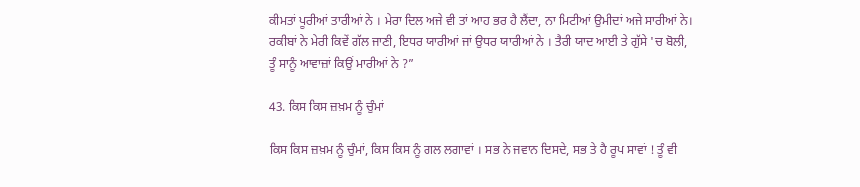ਕੀਮਤਾਂ ਪੂਰੀਆਂ ਤਾਰੀਆਂ ਨੇ । ਮੇਰਾ ਦਿਲ ਅਜੇ ਵੀ ਤਾਂ ਆਹ ਭਰ ਹੈ ਲੈਂਦਾ, ਨਾ ਮਿਟੀਆਂ ਉਮੀਦਾਂ ਅਜੇ ਸਾਰੀਆਂ ਨੇ। ਰਕੀਬਾਂ ਨੇ ਮੇਰੀ ਕਿਵੇਂ ਗੱਲ ਜਾਣੀ, ਇਧਰ ਯਾਰੀਆਂ ਜਾਂ ਉਧਰ ਯਾਰੀਆਂ ਨੇ । ਤੈਰੀ ਯਾਦ ਆਈ ਤੇ ਗੁੱਸੇ 'ਚ ਬੋਲੀ, ਤੂੰ ਸਾਨੂੰ ਆਵਾਜ਼ਾਂ ਕਿਉਂ ਮਾਰੀਆਂ ਨੇ ?”

43. ਕਿਸ ਕਿਸ ਜ਼ਖ਼ਮ ਨੂੰ ਚੁੰਮਾਂ

ਕਿਸ ਕਿਸ ਜ਼ਖ਼ਮ ਨੂੰ ਚੁੰਮਾਂ, ਕਿਸ ਕਿਸ ਨੂੰ ਗਲ ਲਗਾਵਾਂ । ਸਭ ਨੇ ਜਵਾਨ ਦਿਸਦੇ, ਸਭ ਤੇ ਹੈ ਰੂਪ ਸਾਵਾਂ ! ਤੂੰ ਵੀ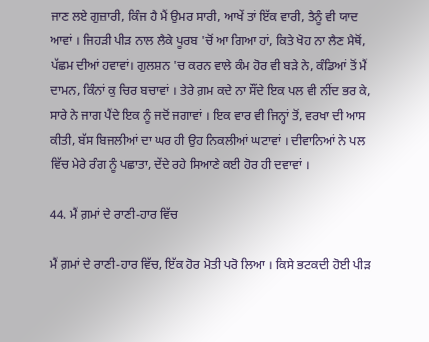ਜਾਣ ਲਏ ਗੁਜ਼ਾਰੀ, ਕਿੰਜ ਹੈ ਮੈਂ ਉਮਰ ਸਾਰੀ, ਆਖੇਂ ਤਾਂ ਇੱਕ ਵਾਰੀ, ਤੈਨੂੰ ਵੀ ਯਾਦ ਆਵਾਂ । ਜਿਹੜੀ ਪੀੜ ਨਾਲ ਲੈਕੇ ਪੂਰਬ 'ਚੋਂ ਆ ਗਿਆ ਹਾਂ, ਕਿਤੇ ਖੋਹ ਨਾ ਲੈਣ ਮੈਥੋਂ, ਪੱਛਮ ਦੀਆਂ ਹਵਾਵਾਂ। ਗੁਲਸ਼ਨ 'ਚ ਕਰਨ ਵਾਲੇ ਕੰਮ ਹੋਰ ਵੀ ਬੜੇ ਨੇ, ਕੰਡਿਆਂ ਤੋਂ ਮੈਂ ਦਾਮਨ, ਕਿੰਨਾਂ ਕੁ ਚਿਰ ਬਚਾਵਾਂ । ਤੇਰੇ ਗ਼ਮ ਕਦੇ ਨਾ ਸੌਂਦੇ ਇਕ ਪਲ ਵੀ ਨੀਂਦ ਭਰ ਕੇ, ਸਾਰੇ ਨੇ ਜਾਗ ਪੈਂਦੇ ਇਕ ਨੂੰ ਜਦੋਂ ਜਗਾਵਾਂ । ਇਕ ਵਾਰ ਵੀ ਜਿਨ੍ਹਾਂ ਤੋਂ, ਵਰਖਾ ਦੀ ਆਸ ਕੀਤੀ, ਬੱਸ ਬਿਜਲੀਆਂ ਦਾ ਘਰ ਹੀ ਉਹ ਨਿਕਲੀਆਂ ਘਟਾਵਾਂ । ਦੀਵਾਨਿਆਂ ਨੇ ਪਲ ਵਿੱਚ ਮੇਰੇ ਰੰਗ ਨੂੰ ਪਛਾਤਾ, ਦੇਂਦੇ ਰਹੇ ਸਿਆਣੇ ਕਈ ਹੋਰ ਹੀ ਦਵਾਵਾਂ ।

44. ਮੈਂ ਗ਼ਮਾਂ ਦੇ ਰਾਣੀ-ਹਾਰ ਵਿੱਚ

ਮੈਂ ਗ਼ਮਾਂ ਦੇ ਰਾਣੀ-ਹਾਰ ਵਿੱਚ, ਇੱਕ ਹੋਰ ਮੋਤੀ ਪਰੋ ਲਿਆ । ਕਿਸੇ ਭਟਕਦੀ ਹੋਈ ਪੀੜ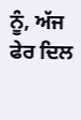ਨੂੰ, ਅੱਜ ਫੇਰ ਦਿਲ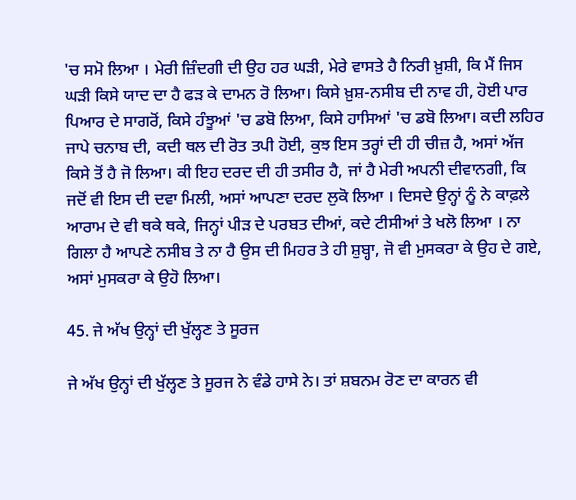'ਚ ਸਮੋ ਲਿਆ । ਮੇਰੀ ਜ਼ਿੰਦਗੀ ਦੀ ਉਹ ਹਰ ਘੜੀ, ਮੇਰੇ ਵਾਸਤੇ ਹੈ ਨਿਰੀ ਖ਼ੁਸ਼ੀ, ਕਿ ਮੈਂ ਜਿਸ ਘੜੀ ਕਿਸੇ ਯਾਦ ਦਾ ਹੈ ਫੜ ਕੇ ਦਾਮਨ ਰੋ ਲਿਆ। ਕਿਸੇ ਖ਼ੁਸ਼-ਨਸੀਬ ਦੀ ਨਾਵ ਹੀ, ਹੋਈ ਪਾਰ ਪਿਆਰ ਦੇ ਸਾਗਰੋਂ, ਕਿਸੇ ਹੰਝੂਆਂ 'ਚ ਡਬੋ ਲਿਆ, ਕਿਸੇ ਹਾਸਿਆਂ 'ਚ ਡਬੋ ਲਿਆ। ਕਦੀ ਲਹਿਰ ਜਾਪੇ ਚਨਾਬ ਦੀ, ਕਦੀ ਥਲ ਦੀ ਰੋਤ ਤਪੀ ਹੋਈ, ਕੁਝ ਇਸ ਤਰ੍ਹਾਂ ਦੀ ਹੀ ਚੀਜ਼ ਹੈ, ਅਸਾਂ ਅੱਜ ਕਿਸੇ ਤੋਂ ਹੈ ਜੋ ਲਿਆ। ਕੀ ਇਹ ਦਰਦ ਦੀ ਹੀ ਤਸੀਰ ਹੈ, ਜਾਂ ਹੈ ਮੇਰੀ ਅਪਨੀ ਦੀਵਾਨਗੀ, ਕਿ ਜਦੋਂ ਵੀ ਇਸ ਦੀ ਦਵਾ ਮਿਲੀ, ਅਸਾਂ ਆਪਣਾ ਦਰਦ ਲੁਕੋ ਲਿਆ । ਦਿਸਦੇ ਉਨ੍ਹਾਂ ਨੂੰ ਨੇ ਕਾਫ਼ਲੇ ਆਰਾਮ ਦੇ ਵੀ ਥਕੇ ਥਕੇ, ਜਿਨ੍ਹਾਂ ਪੀੜ ਦੇ ਪਰਬਤ ਦੀਆਂ, ਕਦੇ ਟੀਸੀਆਂ ਤੇ ਖਲੋ ਲਿਆ । ਨਾ ਗਿਲਾ ਹੈ ਆਪਣੇ ਨਸੀਬ ਤੇ ਨਾ ਹੈ ਉਸ ਦੀ ਮਿਹਰ ਤੇ ਹੀ ਸ਼ੁਬ੍ਹਾ, ਜੋ ਵੀ ਮੁਸਕਰਾ ਕੇ ਉਹ ਦੇ ਗਏ, ਅਸਾਂ ਮੁਸਕਰਾ ਕੇ ਉਹੋ ਲਿਆ।

45. ਜੇ ਅੱਖ ਉਨ੍ਹਾਂ ਦੀ ਖੁੱਲ੍ਹਣ ਤੇ ਸੂਰਜ

ਜੇ ਅੱਖ ਉਨ੍ਹਾਂ ਦੀ ਖੁੱਲ੍ਹਣ ਤੇ ਸੂਰਜ ਨੇ ਵੰਡੇ ਹਾਸੇ ਨੇ। ਤਾਂ ਸ਼ਬਨਮ ਰੋਣ ਦਾ ਕਾਰਨ ਵੀ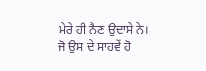ਮੇਰੇ ਹੀ ਨੈਣ ਉਦਾਸੇ ਨੇ। ਜੋ ਉਸ ਦੇ ਸਾਹਵੇਂ ਹੋ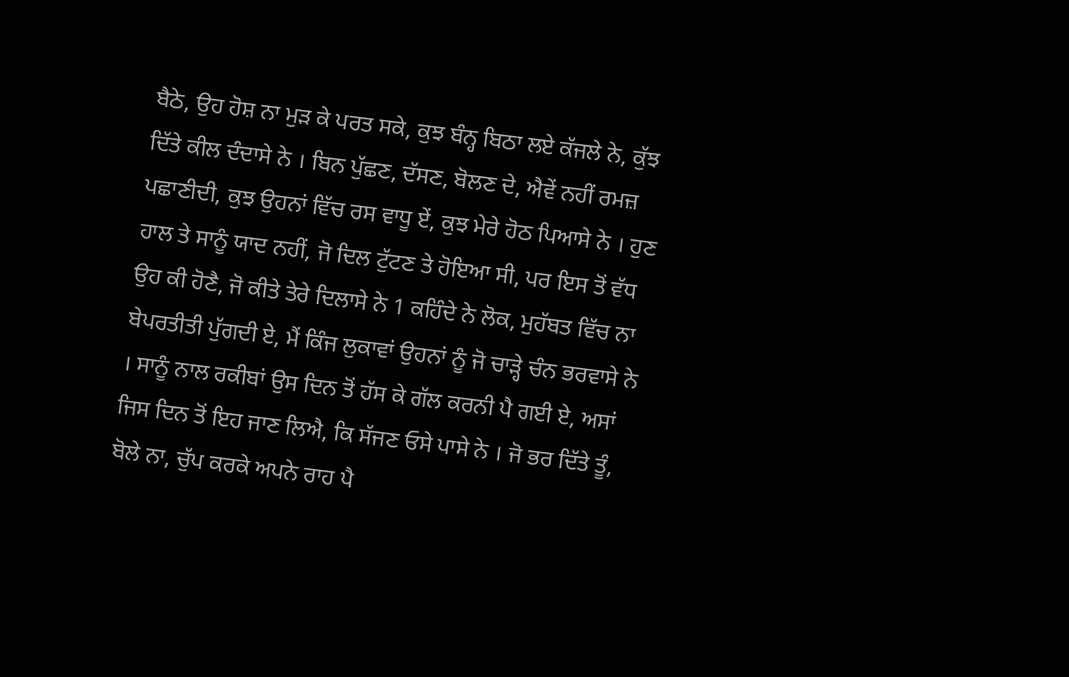ਬੈਠੇ, ਉਹ ਹੋਸ਼ ਨਾ ਮੁੜ ਕੇ ਪਰਤ ਸਕੇ, ਕੁਝ ਬੰਨ੍ਹ ਬਿਠਾ ਲਏ ਕੱਜਲੇ ਨੇ, ਕੁੱਝ ਦਿੱਤੇ ਕੀਲ ਦੰਦਾਸੇ ਨੇ । ਬਿਨ ਪੁੱਛਣ, ਦੱਸਣ, ਬੋਲਣ ਦੇ, ਐਵੇਂ ਨਹੀਂ ਰਮਜ਼ ਪਛਾਣੀਦੀ, ਕੁਝ ਉਹਨਾਂ ਵਿੱਚ ਰਸ ਵਾਧੂ ਏਂ, ਕੁਝ ਮੇਰੇ ਹੋਠ ਪਿਆਸੇ ਨੇ । ਹੁਣ ਹਾਲ ਤੇ ਸਾਨੂੰ ਯਾਦ ਨਹੀਂ, ਜੋ ਦਿਲ ਟੁੱਟਣ ਤੇ ਹੋਇਆ ਸੀ, ਪਰ ਇਸ ਤੋਂ ਵੱਧ ਉਹ ਕੀ ਹੋਣੈ, ਜੋ ਕੀਤੇ ਤੇਰੇ ਦਿਲਾਸੇ ਨੇ 1 ਕਹਿੰਦੇ ਨੇ ਲੋਕ, ਮੁਹੱਬਤ ਵਿੱਚ ਨਾ ਬੇਪਰਤੀਤੀ ਪੁੱਗਦੀ ਏ, ਮੈਂ ਕਿੰਜ ਲੁਕਾਵਾਂ ਉਹਨਾਂ ਨੂੰ ਜੋ ਚਾੜ੍ਹੇ ਚੰਨ ਭਰਵਾਸੇ ਨੇ । ਸਾਨੂੰ ਨਾਲ ਰਕੀਬਾਂ ਉਸ ਦਿਨ ਤੋਂ ਹੱਸ ਕੇ ਗੱਲ ਕਰਨੀ ਪੈ ਗਈ ਏ, ਅਸਾਂ ਜਿਸ ਦਿਨ ਤੋਂ ਇਹ ਜਾਣ ਲਿਐ, ਕਿ ਸੱਜਣ ਓਸੇ ਪਾਸੇ ਨੇ । ਜੋ ਭਰ ਦਿੱਤੇ ਤੂੰ, ਬੋਲੇ ਨਾ, ਚੁੱਪ ਕਰਕੇ ਅਪਨੇ ਰਾਹ ਪੈ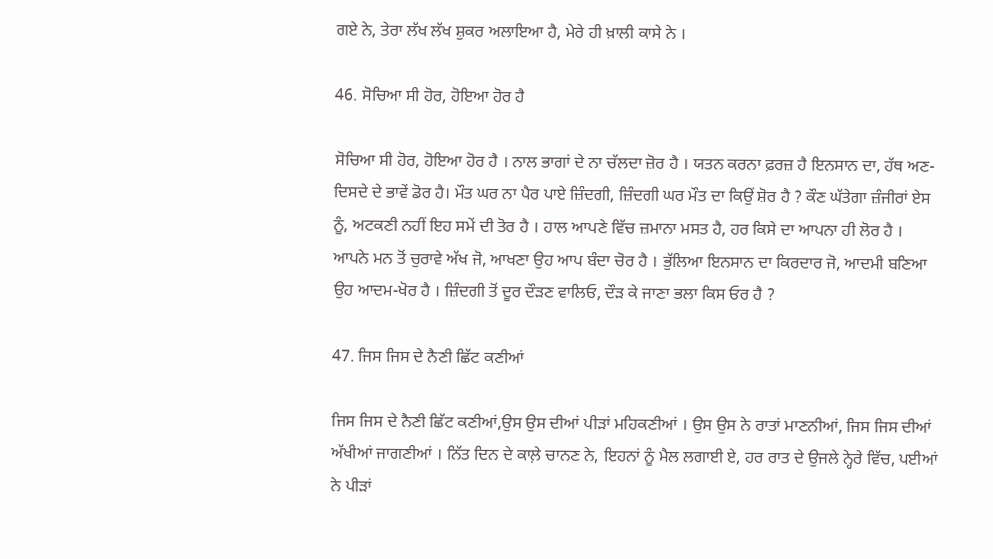ਗਏ ਨੇ, ਤੇਰਾ ਲੱਖ ਲੱਖ ਸ਼ੁਕਰ ਅਲਾਇਆ ਹੈ, ਮੇਰੇ ਹੀ ਖ਼ਾਲੀ ਕਾਸੇ ਨੇ ।

46. ਸੋਚਿਆ ਸੀ ਹੋਰ, ਹੋਇਆ ਹੋਰ ਹੈ

ਸੋਚਿਆ ਸੀ ਹੋਰ, ਹੋਇਆ ਹੋਰ ਹੈ । ਨਾਲ ਭਾਗਾਂ ਦੇ ਨਾ ਚੱਲਦਾ ਜ਼ੋਰ ਹੈ । ਯਤਨ ਕਰਨਾ ਫ਼ਰਜ਼ ਹੈ ਇਨਸਾਨ ਦਾ, ਹੱਥ ਅਣ-ਦਿਸਦੇ ਦੇ ਭਾਵੇਂ ਡੋਰ ਹੈ। ਮੌਤ ਘਰ ਨਾ ਪੈਰ ਪਾਏ ਜ਼ਿੰਦਗੀ, ਜ਼ਿੰਦਗੀ ਘਰ ਮੌਤ ਦਾ ਕਿਉਂ ਸ਼ੋਰ ਹੈ ? ਕੌਣ ਘੱਤੇਗਾ ਜ਼ੰਜੀਰਾਂ ਏਸ ਨੂੰ, ਅਟਕਣੀ ਨਹੀਂ ਇਹ ਸਮੇਂ ਦੀ ਤੋਰ ਹੈ । ਹਾਲ ਆਪਣੇ ਵਿੱਚ ਜ਼ਮਾਨਾ ਮਸਤ ਹੈ, ਹਰ ਕਿਸੇ ਦਾ ਆਪਨਾ ਹੀ ਲੋਰ ਹੈ । ਆਪਨੇ ਮਨ ਤੋਂ ਚੁਰਾਵੇ ਅੱਖ ਜੋ, ਆਖਣਾ ਉਹ ਆਪ ਬੰਦਾ ਚੋਰ ਹੈ । ਭੁੱਲਿਆ ਇਨਸਾਨ ਦਾ ਕਿਰਦਾਰ ਜੋ, ਆਦਮੀ ਬਣਿਆ ਉਹ ਆਦਮ-ਖੋਰ ਹੈ । ਜ਼ਿੰਦਗੀ ਤੋਂ ਦੂਰ ਦੌੜਣ ਵਾਲਿਓ, ਦੌੜ ਕੇ ਜਾਣਾ ਭਲਾ ਕਿਸ ਓਰ ਹੈ ?

47. ਜਿਸ ਜਿਸ ਦੇ ਨੈਣੀ ਛਿੱਟ ਕਣੀਆਂ

ਜਿਸ ਜਿਸ ਦੇ ਨੈਣੀ ਛਿੱਟ ਕਣੀਆਂ,ਉਸ ਉਸ ਦੀਆਂ ਪੀੜਾਂ ਮਹਿਕਣੀਆਂ । ਉਸ ਉਸ ਨੇ ਰਾਤਾਂ ਮਾਣਨੀਆਂ, ਜਿਸ ਜਿਸ ਦੀਆਂ ਅੱਖੀਆਂ ਜਾਗਣੀਆਂ । ਨਿੱਤ ਦਿਨ ਦੇ ਕਾਲ਼ੇ ਚਾਨਣ ਨੇ, ਇਹਨਾਂ ਨੂੰ ਮੈਲ ਲਗਾਈ ਏ, ਹਰ ਰਾਤ ਦੇ ਉਜਲੇ ਨ੍ਹੇਰੇ ਵਿੱਚ, ਪਈਆਂ ਨੇ ਪੀੜਾਂ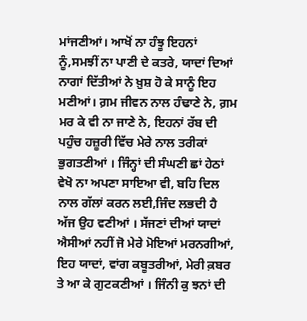ਮਾਂਜਣੀਆਂ। ਆਖੋਂ ਨਾ ਹੰਝੂ ਇਹਨਾਂ ਨੂੰ,ਸਮਝੀਂ ਨਾ ਪਾਣੀ ਦੇ ਕਤਰੇ, ਯਾਦਾਂ ਦਿਆਂ ਨਾਗਾਂ ਦਿੱਤੀਆਂ ਨੇ ਖ਼ੁਸ਼ ਹੋ ਕੇ ਸਾਨੂੰ ਇਹ ਮਣੀਆਂ। ਗ਼ਮ ਜੀਵਨ ਨਾਲ ਹੰਢਾਣੇ ਨੇ, ਗ਼ਮ ਮਰ ਕੇ ਵੀ ਨਾ ਜਾਣੇ ਨੇ, ਇਹਨਾਂ ਰੱਬ ਦੀ ਪਹੁੰਚ ਹਜ਼ੂਰੀ ਵਿੱਚ ਮੇਰੇ ਨਾਲ ਤਰੀਕਾਂ ਭੁਗਤਣੀਆਂ । ਜਿੰਨ੍ਹਾਂ ਦੀ ਸੰਘਣੀ ਛਾਂ ਹੇਠਾਂ ਵੇਖੋ ਨਾ ਅਪਣਾ ਸਾਇਆ ਵੀ, ਬਹਿ ਦਿਲ ਨਾਲ ਗੱਲਾਂ ਕਰਨ ਲਈ,ਜਿੰਦ ਲਭਦੀ ਹੈ ਅੱਜ ਉਹ ਵਣੀਆਂ । ਸੱਜਣਾਂ ਦੀਆਂ ਯਾਦਾਂ ਐਸੀਆਂ ਨਹੀਂ ਜੋ ਮੇਰੇ ਮੋਇਆਂ ਮਰਨਗੀਆਂ, ਇਹ ਯਾਦਾਂ, ਵਾਂਗ ਕਬੂਤਰੀਆਂ, ਮੇਰੀ ਕ਼ਬਰ ਤੇ ਆ ਕੇ ਗੁਟਕਣੀਆਂ । ਜਿੰਨੀ ਕੁ ਝਨਾਂ ਦੀ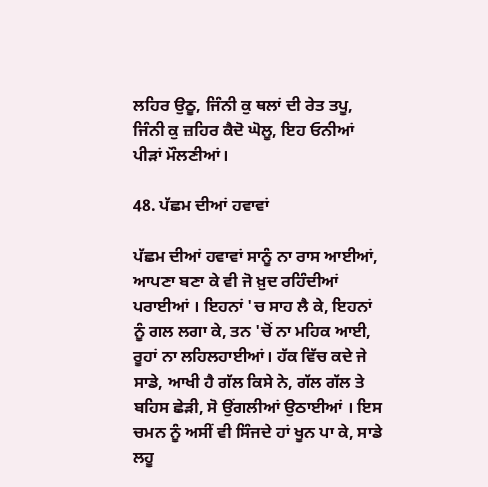ਲਹਿਰ ਉਠੂ, ਜਿੰਨੀ ਕੁ ਥਲਾਂ ਦੀ ਰੇਤ ਤਪੂ, ਜਿੰਨੀ ਕੁ ਜ਼ਹਿਰ ਕੈਦੋ ਘੋਲੂ, ਇਹ ਓਨੀਆਂ ਪੀੜਾਂ ਮੌਲਣੀਆਂ।

48. ਪੱਛਮ ਦੀਆਂ ਹਵਾਵਾਂ

ਪੱਛਮ ਦੀਆਂ ਹਵਾਵਾਂ ਸਾਨੂੰ ਨਾ ਰਾਸ ਆਈਆਂ, ਆਪਣਾ ਬਣਾ ਕੇ ਵੀ ਜੋ ਖ਼ੁਦ ਰਹਿੰਦੀਆਂ ਪਰਾਈਆਂ । ਇਹਨਾਂ 'ਚ ਸਾਹ ਲੈ ਕੇ, ਇਹਨਾਂ ਨੂੰ ਗਲ ਲਗਾ ਕੇ, ਤਨ 'ਚੋਂ ਨਾ ਮਹਿਕ ਆਈ, ਰੂਹਾਂ ਨਾ ਲਹਿਲਹਾਈਆਂ। ਹੱਕ ਵਿੱਚ ਕਦੇ ਜੇ ਸਾਡੇ, ਆਖੀ ਹੈ ਗੱਲ ਕਿਸੇ ਨੇ, ਗੱਲ ਗੱਲ ਤੇ ਬਹਿਸ ਛੇੜੀ, ਸੋ ਉਂਗਲੀਆਂ ਉਠਾਈਆਂ । ਇਸ ਚਮਨ ਨੂੰ ਅਸੀਂ ਵੀ ਸਿੰਜਦੇ ਹਾਂ ਖੂਨ ਪਾ ਕੇ, ਸਾਡੇ ਲਹੂ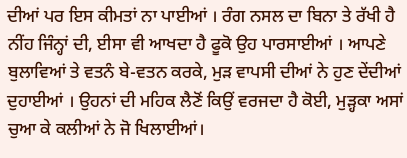ਦੀਆਂ ਪਰ ਇਸ ਕੀਮਤਾਂ ਨਾ ਪਾਈਆਂ । ਰੰਗ ਨਸਲ ਦਾ ਬਿਨਾ ਤੇ ਰੱਖੀ ਹੈ ਨੀਂਹ ਜਿੰਨ੍ਹਾਂ ਦੀ, ਈਸਾ ਵੀ ਆਖਦਾ ਹੈ ਫੂਕੋ ਉਹ ਪਾਰਸਾਈਆਂ । ਆਪਣੇ ਬੁਲਾਵਿਆਂ ਤੇ ਵਤਨੰ ਬੇ-ਵਤਨ ਕਰਕੇ, ਮੁੜ ਵਾਪਸੀ ਦੀਆਂ ਨੇ ਹੁਣ ਦੇਂਦੀਆਂ ਦੁਹਾਈਆਂ । ਉਹਨਾਂ ਦੀ ਮਹਿਕ ਲੈਣੋਂ ਕਿਉਂ ਵਰਜਦਾ ਹੈ ਕੋਈ, ਮੁੜ੍ਹਕਾ ਅਸਾਂ ਚੁਆ ਕੇ ਕਲੀਆਂ ਨੇ ਜੋ ਖਿਲਾਈਆਂ।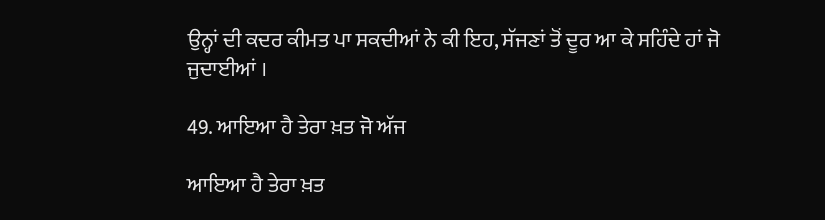ਉਨ੍ਹਾਂ ਦੀ ਕਦਰ ਕੀਮਤ ਪਾ ਸਕਦੀਆਂ ਨੇ ਕੀ ਇਹ, ਸੱਜਣਾਂ ਤੋਂ ਦੂਰ ਆ ਕੇ ਸਹਿੰਦੇ ਹਾਂ ਜੋ ਜੁਦਾਈਆਂ ।

49. ਆਇਆ ਹੈ ਤੇਰਾ ਖ਼ਤ ਜੋ ਅੱਜ

ਆਇਆ ਹੈ ਤੇਰਾ ਖ਼ਤ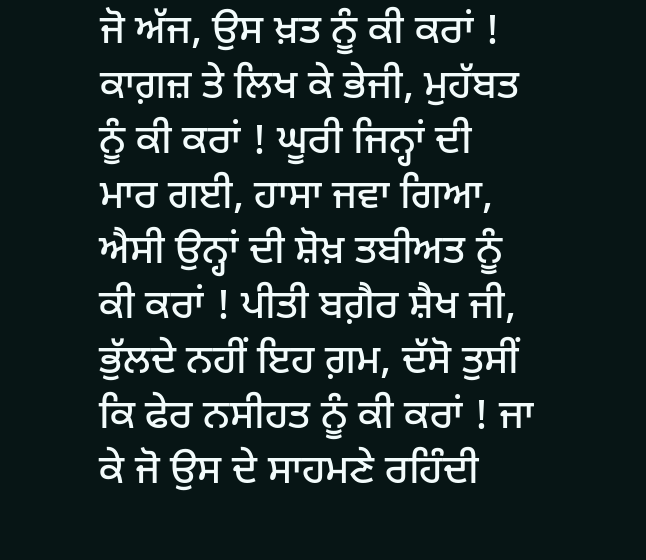ਜੋ ਅੱਜ, ਉਸ ਖ਼ਤ ਨੂੰ ਕੀ ਕਰਾਂ ! ਕਾਗ਼ਜ਼ ਤੇ ਲਿਖ ਕੇ ਭੇਜੀ, ਮੁਹੱਬਤ ਨੂੰ ਕੀ ਕਰਾਂ ! ਘੂਰੀ ਜਿਨ੍ਹਾਂ ਦੀ ਮਾਰ ਗਈ, ਹਾਸਾ ਜਵਾ ਗਿਆ, ਐਸੀ ਉਨ੍ਹਾਂ ਦੀ ਸ਼ੋਖ਼ ਤਬੀਅਤ ਨੂੰ ਕੀ ਕਰਾਂ ! ਪੀਤੀ ਬਗ਼ੈਰ ਸ਼ੈਖ ਜੀ, ਭੁੱਲਦੇ ਨਹੀਂ ਇਹ ਗ਼ਮ, ਦੱਸੋ ਤੁਸੀਂ ਕਿ ਫੇਰ ਨਸੀਹਤ ਨੂੰ ਕੀ ਕਰਾਂ ! ਜਾ ਕੇ ਜੋ ਉਸ ਦੇ ਸਾਹਮਣੇ ਰਹਿੰਦੀ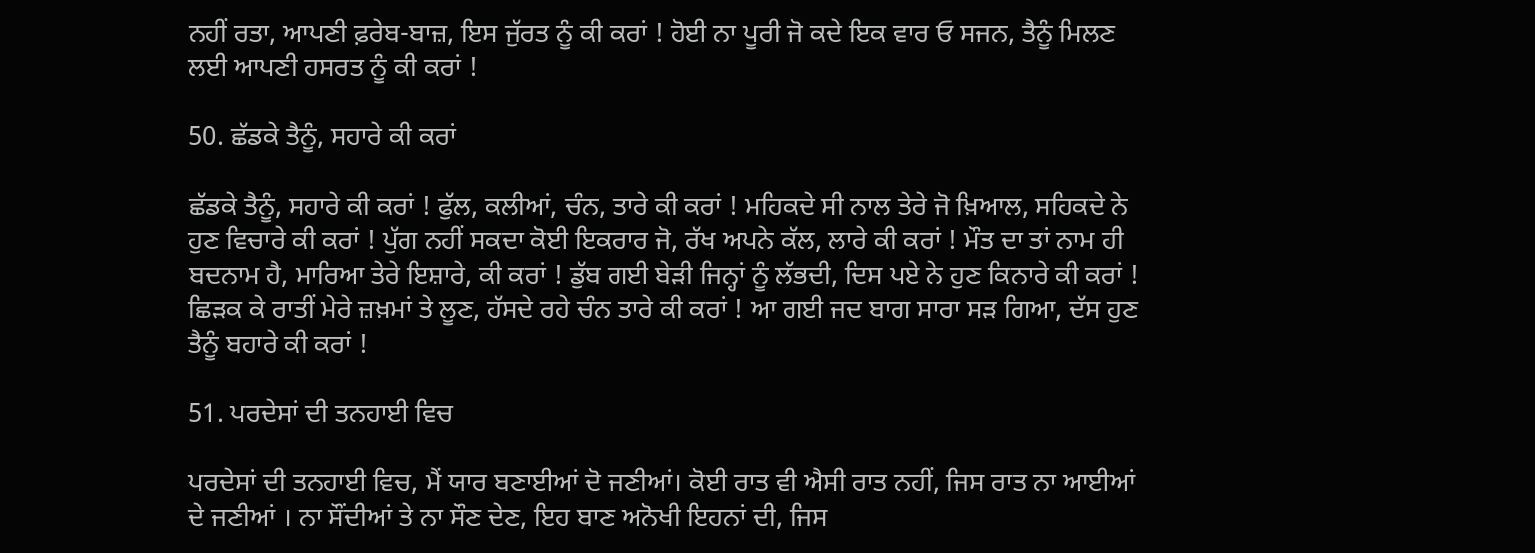ਨਹੀਂ ਰਤਾ, ਆਪਣੀ ਫ਼ਰੇਬ-ਬਾਜ਼, ਇਸ ਜੁੱਰਤ ਨੂੰ ਕੀ ਕਰਾਂ ! ਹੋਈ ਨਾ ਪੂਰੀ ਜੋ ਕਦੇ ਇਕ ਵਾਰ ਓ ਸਜਨ, ਤੈਨੂੰ ਮਿਲਣ ਲਈ ਆਪਣੀ ਹਸਰਤ ਨੂੰ ਕੀ ਕਰਾਂ !

50. ਛੱਡਕੇ ਤੈਨੂੰ, ਸਹਾਰੇ ਕੀ ਕਰਾਂ

ਛੱਡਕੇ ਤੈਨੂੰ, ਸਹਾਰੇ ਕੀ ਕਰਾਂ ! ਫੁੱਲ, ਕਲੀਆਂ, ਚੰਨ, ਤਾਰੇ ਕੀ ਕਰਾਂ ! ਮਹਿਕਦੇ ਸੀ ਨਾਲ ਤੇਰੇ ਜੋ ਖ਼ਿਆਲ, ਸਹਿਕਦੇ ਨੇ ਹੁਣ ਵਿਚਾਰੇ ਕੀ ਕਰਾਂ ! ਪੁੱਗ ਨਹੀਂ ਸਕਦਾ ਕੋਈ ਇਕਰਾਰ ਜੋ, ਰੱਖ ਅਪਨੇ ਕੱਲ, ਲਾਰੇ ਕੀ ਕਰਾਂ ! ਮੌਤ ਦਾ ਤਾਂ ਨਾਮ ਹੀ ਬਦਨਾਮ ਹੈ, ਮਾਰਿਆ ਤੇਰੇ ਇਸ਼ਾਰੇ, ਕੀ ਕਰਾਂ ! ਡੁੱਬ ਗਈ ਬੇੜੀ ਜਿਨ੍ਹਾਂ ਨੂੰ ਲੱਭਦੀ, ਦਿਸ ਪਏ ਨੇ ਹੁਣ ਕਿਨਾਰੇ ਕੀ ਕਰਾਂ ! ਛਿੜਕ ਕੇ ਰਾਤੀਂ ਮੇਰੇ ਜ਼ਖ਼ਮਾਂ ਤੇ ਲੂਣ, ਹੱਸਦੇ ਰਹੇ ਚੰਨ ਤਾਰੇ ਕੀ ਕਰਾਂ ! ਆ ਗਈ ਜਦ ਬਾਗ ਸਾਰਾ ਸੜ ਗਿਆ, ਦੱਸ ਹੁਣ ਤੈਨੂੰ ਬਹਾਰੇ ਕੀ ਕਰਾਂ !

51. ਪਰਦੇਸਾਂ ਦੀ ਤਨਹਾਈ ਵਿਚ

ਪਰਦੇਸਾਂ ਦੀ ਤਨਹਾਈ ਵਿਚ, ਮੈਂ ਯਾਰ ਬਣਾਈਆਂ ਦੋ ਜਣੀਆਂ। ਕੋਈ ਰਾਤ ਵੀ ਐਸੀ ਰਾਤ ਨਹੀਂ, ਜਿਸ ਰਾਤ ਨਾ ਆਈਆਂ ਦੇ ਜਣੀਆਂ । ਨਾ ਸੌਂਦੀਆਂ ਤੇ ਨਾ ਸੌਣ ਦੇਣ, ਇਹ ਬਾਣ ਅਨੋਖੀ ਇਹਨਾਂ ਦੀ, ਜਿਸ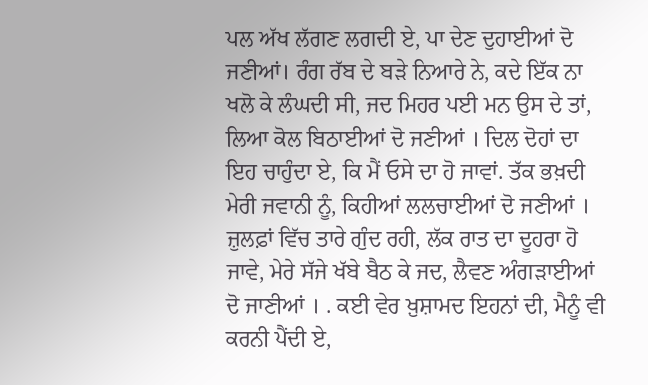ਪਲ ਅੱਖ ਲੱਗਣ ਲਗਦੀ ਏ, ਪਾ ਦੇਣ ਦੁਹਾਈਆਂ ਦੋ ਜਣੀਆਂ। ਰੰਗ ਰੱਬ ਦੇ ਬੜੇ ਨਿਆਰੇ ਨੇ, ਕਦੇ ਇੱਕ ਨਾ ਖਲੋ ਕੇ ਲੰਘਦੀ ਸੀ, ਜਦ ਮਿਹਰ ਪਈ ਮਨ ਉਸ ਦੇ ਤਾਂ, ਲਿਆ ਕੋਲ ਬਿਠਾਈਆਂ ਦੋ ਜਣੀਆਂ । ਦਿਲ ਦੋਹਾਂ ਦਾ ਇਹ ਚਾਹੁੰਦਾ ਏ, ਕਿ ਮੈਂ ਓਸੇ ਦਾ ਹੋ ਜਾਵਾਂ. ਤੱਕ ਭਖ਼ਦੀ ਮੇਰੀ ਜਵਾਨੀ ਨੂੰ, ਕਿਹੀਆਂ ਲਲਚਾਈਆਂ ਦੋ ਜਣੀਆਂ । ਜ਼ੁਲਫ਼ਾਂ ਵਿੱਚ ਤਾਰੇ ਗੁੰਦ ਰਹੀ, ਲੱਕ ਰਾਤ ਦਾ ਦੂਹਰਾ ਹੋ ਜਾਵੇ, ਮੇਰੇ ਸੱਜੇ ਖੱਬੇ ਬੈਠ ਕੇ ਜਦ, ਲੈਵਣ ਅੰਗੜਾਈਆਂ ਦੋ ਜਾਣੀਆਂ । . ਕਈ ਵੇਰ ਖ਼ੁਸ਼ਾਮਦ ਇਹਨਾਂ ਦੀ, ਮੈਨੂੰ ਵੀ ਕਰਨੀ ਪੈਂਦੀ ਏ,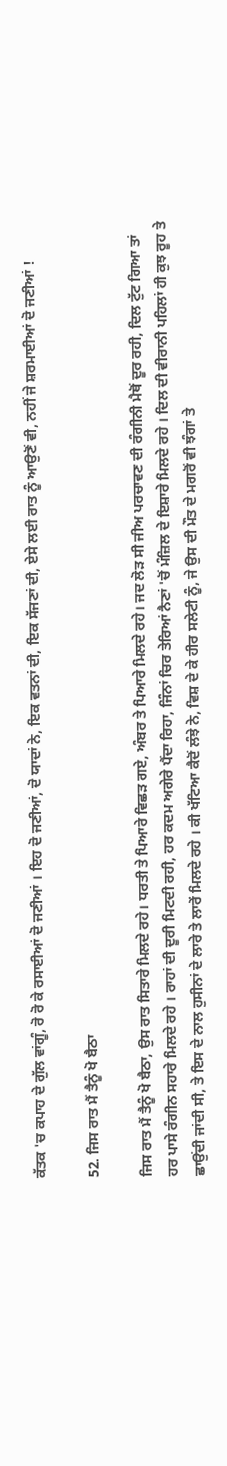ਕੱਤਕ 'ਚ ਕਪਾਹ ਦੇ ਗੁੱਲ ਵਾਂਗੂੰ, ਰੋ ਰੋ ਕੇ ਰਸਾਈਆਂ ਦੋ ਜਣੀਆਂ । ਇਹ ਦੋ ਜਣੀਆਂ, ਦੋ ਯਾਦਾਂ ਨੇ, ਇਕ ਵਤਨਾਂ ਦੀ, ਇਕ ਸੱਜਣਾਂ ਦੀ, ਏਸੇ ਲਈ ਰਾਤ ਨੂੰ ਆਉਣੋਂ ਵੀ, ਨਹੀਂ ਜੇ ਸ਼ਰਮਾਈਆਂ ਦੋ ਜਣੀਆਂ !

52. ਜਿਸ ਰਾਤ ਮੈਂ ਤੈਨੂੰ ਖੋ ਬੈਠਾ

ਜਿਸ ਰਾਤ ਮੈਂ ਤੈਨੂੰ ਖੋ ਬੈਠਾ, ਉਸ ਰਾਤ ਸਿਤਾਰੇ ਮਿਲਦੇ ਰਹੇ। ਧਰਤੀ ਤੇ ਪਿਆਰੇ ਵਿਛੜ ਗਏ, ਅੰਬਰ ਤੇ ਪਿਆਰੇ ਮਿਲਦੇ ਰਹੇ। ਜਦ ਲੋੜ ਸੀ ਜੀਅ ਪਰਚਾਵਣ ਦੀ ਰੰਗੀਨੀ ਮੈਥੋਂ ਦੂਰ ਰਹੀ, ਦਿਲ ਟੁੱਟ ਗਿਆ ਤਾਂ ਹਰ ਪਾਸੇ ਰੰਗੀਨ ਸਹਾਰੇ ਮਿਲਦੇ ਰਹੇ । ਰਾਹਾਂ ਦੀ ਦੂਰੀ ਮਿਟਦੀ ਰਹੀ, ਹਰ ਕਦਮ ਅਗੇਰੇ ਪੈਂਦਾ ਰਿਹਾ, ਜਿੰਨਾਂ ਚਿਰ ਤੇਰਿਆਂ ਨੈਣਾਂ 'ਚੋਂ ਮੰਜ਼ਿਲ ਦੇ ਇਸ਼ਾਰੇ ਮਿਲਦੇ ਰਹੇ । ਦਿਲ ਦੀ ਵੀਰਾਨੀ ਪਹਿਲਾਂ ਹੀ ਕੁਝ ਰੂਹ ਤੇ ਛਾਉਂਦੀ ਜਾਂਦੀ ਸੀ, ਤੇ ਇਸ ਦੇ ਨਾਲ ਹੁਸੀਨਾਂ ਦੇ ਲਾਰੇ ਤੇ ਲਾਰੇਂ ਮਿਲਦੇ ਰਹੇ । ਕੀ ਖੱਟਿਆ ਕੈਦੋਂ ਲੰਝੇ ਨੇ, ਵਿਸ਼ ਦੇ ਕੇ ਹੀਰ ਸਲੇਟੀ ਨੂੰ, ਜੇ ਉਸ ਦੀ ਮੌਤ ਦੇ ਮਗਰੋਂ ਵੀ ਝੰਗਾਂ ਤੇ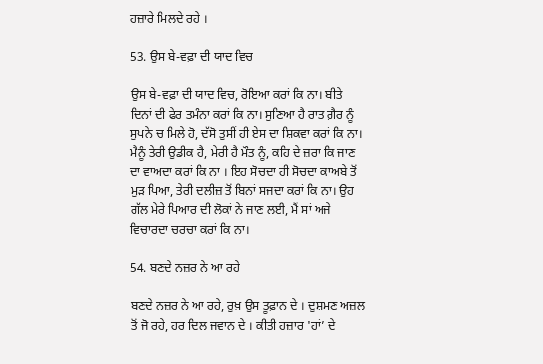ਹਜ਼ਾਰੇ ਮਿਲਦੇ ਰਹੇ ।

53. ਉਸ ਬੇ-ਵਫ਼ਾ ਦੀ ਯਾਦ ਵਿਚ

ਉਸ ਬੇ-ਵਫ਼ਾ ਦੀ ਯਾਦ ਵਿਚ, ਰੋਇਆ ਕਰਾਂ ਕਿ ਨਾ। ਬੀਤੇ ਦਿਨਾਂ ਦੀ ਫੇਰ ਤਮੰਨਾ ਕਰਾਂ ਕਿ ਨਾ। ਸੁਣਿਆ ਹੈ ਰਾਤ ਗ਼ੈਰ ਨੂੰ ਸੁਪਨੇ ਚ ਮਿਲੇ ਹੋ, ਦੱਸੋ ਤੁਸੀਂ ਹੀ ਏਸ ਦਾ ਸ਼ਿਕਵਾ ਕਰਾਂ ਕਿ ਨਾ। ਮੈਨੂੰ ਤੇਰੀ ਉਡੀਕ ਹੈ, ਮੇਰੀ ਹੈ ਮੌਤ ਨੂੰ, ਕਹਿ ਦੇ ਜ਼ਰਾ ਕਿ ਜਾਣ ਦਾ ਵਾਅਦਾ ਕਰਾਂ ਕਿ ਨਾ । ਇਹ ਸੋਚਦਾ ਹੀ ਸੋਚਦਾ ਕਾਅਬੇ ਤੋਂ ਮੁੜ ਪਿਆ, ਤੇਰੀ ਦਲੀਜ਼ ਤੋਂ ਬਿਨਾਂ ਸਜਦਾ ਕਰਾਂ ਕਿ ਨਾ। ਉਹ ਗੱਲ ਮੇਰੇ ਪਿਆਰ ਦੀ ਲੋਕਾਂ ਨੇ ਜਾਣ ਲਈ, ਮੈਂ ਸਾਂ ਅਜੇ ਵਿਚਾਰਦਾ ਚਰਚਾ ਕਰਾਂ ਕਿ ਨਾ।

54. ਬਣਦੇ ਨਜ਼ਰ ਨੇ ਆ ਰਹੇ

ਬਣਦੇ ਨਜ਼ਰ ਨੇ ਆ ਰਹੇ, ਰੁਖ਼ ਉਸ ਤੂਫ਼ਾਨ ਦੇ । ਦੁਸ਼ਮਣ ਅਜ਼ਲ ਤੋਂ ਜੋ ਰਹੇ, ਹਰ ਦਿਲ ਜਵਾਨ ਦੇ । ਕੀਤੀ ਹਜ਼ਾਰ 'ਹਾਂ’ ਦੇ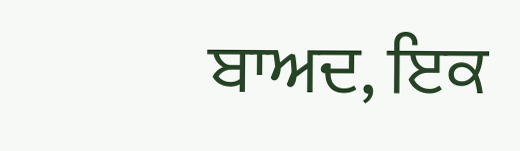ਬਾਅਦ, ਇਕ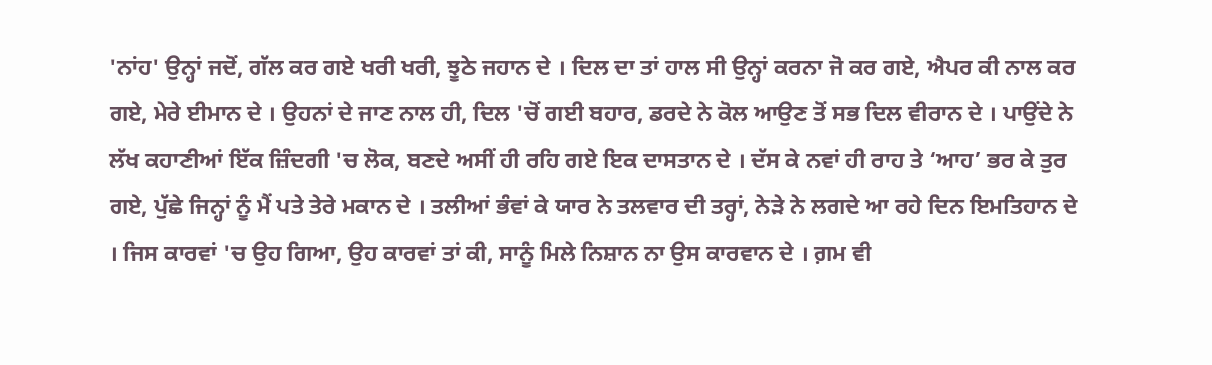'ਨਾਂਹ' ਉਨ੍ਹਾਂ ਜਦੋਂ, ਗੱਲ ਕਰ ਗਏ ਖਰੀ ਖਰੀ, ਝੂਠੇ ਜਹਾਨ ਦੇ । ਦਿਲ ਦਾ ਤਾਂ ਹਾਲ ਸੀ ਉਨ੍ਹਾਂ ਕਰਨਾ ਜੋ ਕਰ ਗਏ, ਐਪਰ ਕੀ ਨਾਲ ਕਰ ਗਏ, ਮੇਰੇ ਈਮਾਨ ਦੇ । ਉਹਨਾਂ ਦੇ ਜਾਣ ਨਾਲ ਹੀ, ਦਿਲ 'ਚੋਂ ਗਈ ਬਹਾਰ, ਡਰਦੇ ਨੇ ਕੋਲ ਆਉਣ ਤੋਂ ਸਭ ਦਿਲ ਵੀਰਾਨ ਦੇ । ਪਾਉਂਦੇ ਨੇ ਲੱਖ ਕਹਾਣੀਆਂ ਇੱਕ ਜ਼ਿੰਦਗੀ 'ਚ ਲੋਕ, ਬਣਦੇ ਅਸੀਂ ਹੀ ਰਹਿ ਗਏ ਇਕ ਦਾਸਤਾਨ ਦੇ । ਦੱਸ ਕੇ ਨਵਾਂ ਹੀ ਰਾਹ ਤੇ ‘ਆਹ’ ਭਰ ਕੇ ਤੁਰ ਗਏ, ਪੁੱਛੇ ਜਿਨ੍ਹਾਂ ਨੂੰ ਮੈਂ ਪਤੇ ਤੇਰੇ ਮਕਾਨ ਦੇ । ਤਲੀਆਂ ਭੰਵਾਂ ਕੇ ਯਾਰ ਨੇ ਤਲਵਾਰ ਦੀ ਤਰ੍ਹਾਂ, ਨੇੜੇ ਨੇ ਲਗਦੇ ਆ ਰਹੇ ਦਿਨ ਇਮਤਿਹਾਨ ਦੇ । ਜਿਸ ਕਾਰਵਾਂ 'ਚ ਉਹ ਗਿਆ, ਉਹ ਕਾਰਵਾਂ ਤਾਂ ਕੀ, ਸਾਨੂੰ ਮਿਲੇ ਨਿਸ਼ਾਨ ਨਾ ਉਸ ਕਾਰਵਾਨ ਦੇ । ਗ਼ਮ ਵੀ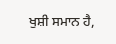ਖੁਸ਼ੀ ਸਮਾਨ ਹੈ,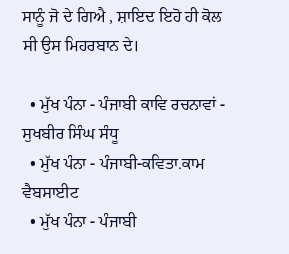ਸਾਨੂੰ ਜੋ ਦੇ ਗਿਐ , ਸ਼ਾਇਦ ਇਹੋ ਹੀ ਕੋਲ ਸੀ ਉਸ ਮਿਹਰਬਾਨ ਦੇ।

  • ਮੁੱਖ ਪੰਨਾ - ਪੰਜਾਬੀ ਕਾਵਿ ਰਚਨਾਵਾਂ - ਸੁਖਬੀਰ ਸਿੰਘ ਸੰਧੂ
  • ਮੁੱਖ ਪੰਨਾ - ਪੰਜਾਬੀ-ਕਵਿਤਾ.ਕਾਮ ਵੈਬਸਾਈਟ
  • ਮੁੱਖ ਪੰਨਾ - ਪੰਜਾਬੀ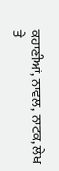ਕਹਾਣੀਆਂ, ਨਾਵਲ, ਨਾਟਕ, ਲੇਖ ਤੇ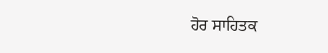ਹੋਰ ਸਾਹਿਤਕ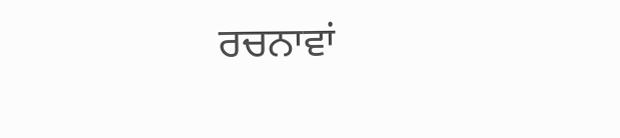ਰਚਨਾਵਾਂ